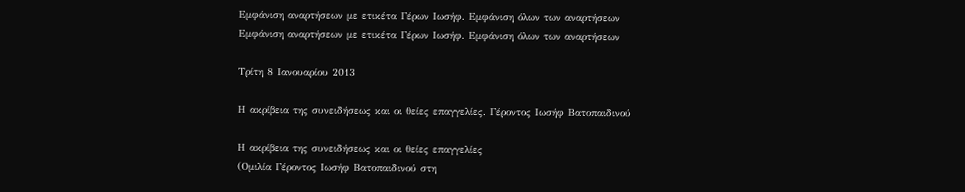Εμφάνιση αναρτήσεων με ετικέτα Γέρων Ιωσήφ. Εμφάνιση όλων των αναρτήσεων
Εμφάνιση αναρτήσεων με ετικέτα Γέρων Ιωσήφ. Εμφάνιση όλων των αναρτήσεων

Τρίτη 8 Ιανουαρίου 2013

Η ακρίβεια της συνειδήσεως και οι θείες επαγγελίες. Γέροντος Ιωσήφ Βατοπαιδινού

Η ακρίβεια της συνειδήσεως και οι θείες επαγγελίες
(Ομιλία Γέροντος Ιωσήφ Βατοπαιδινού στη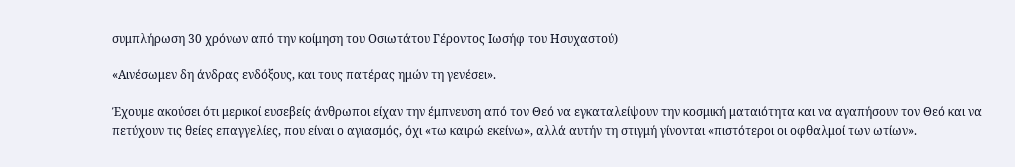συμπλήρωση 30 χρόνων από την κοίμηση του Οσιωτάτου Γέροντος Ιωσήφ του Ησυχαστού)

«Αινέσωμεν δη άνδρας ενδόξους, και τους πατέρας ημών τη γενέσει».

Έχουμε ακούσει ότι μερικοί ευσεβείς άνθρωποι είχαν την έμπνευση από τον Θεό να εγκαταλείψουν την κοσμική ματαιότητα και να αγαπήσουν τον Θεό και να πετύχουν τις θείες επαγγελίες, που είναι ο αγιασμός, όχι «τω καιρώ εκείνω», αλλά αυτήν τη στιγμή γίνονται «πιστότεροι οι οφθαλμοί των ωτίων».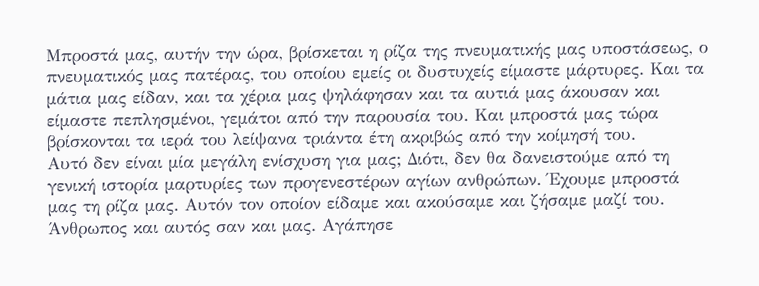Μπροστά μας, αυτήν την ώρα, βρίσκεται η ρίζα της πνευματικής μας υποστάσεως, ο πνευματικός μας πατέρας, του οποίου εμείς οι δυστυχείς είμαστε μάρτυρες. Και τα μάτια μας είδαν, και τα χέρια μας ψηλάφησαν και τα αυτιά μας άκουσαν και είμαστε πεπλησμένοι, γεμάτοι από την παρουσία του. Και μπροστά μας τώρα βρίσκονται τα ιερά του λείψανα τριάντα έτη ακριβώς από την κοίμησή του.
Αυτό δεν είναι μία μεγάλη ενίσχυση για μας; Διότι, δεν θα δανειστούμε από τη γενική ιστορία μαρτυρίες των προγενεστέρων αγίων ανθρώπων. Έχουμε μπροστά μας τη ρίζα μας. Αυτόν τον οποίον είδαμε και ακούσαμε και ζήσαμε μαζί του. Άνθρωπος και αυτός σαν και μας. Αγάπησε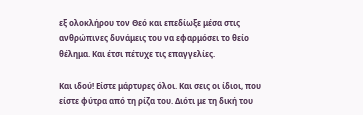εξ ολοκλήρου τον Θεό και επεδίωξε μέσα στις ανθρώπινες δυνάμεις του να εφαρμόσει το θείο θέλημα. Και έτσι πέτυχε τις επαγγελίες.

Και ιδού! Είστε μάρτυρες όλοι. Και σεις οι ίδιοι, που είστε φύτρα από τη ρίζα του. Διότι με τη δική του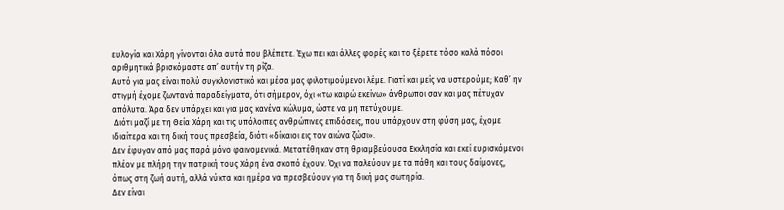ευλογία και Χάρη γίνονται όλα αυτά που βλέπετε. Έχω πει και άλλες φορές και το ξέρετε τόσο καλά πόσοι αριθμητικά βρισκόμαστε απ’ αυτήν τη ρίζα.
Αυτό για μας είναι πολύ συγκλονιστικό και μέσα μας φιλοτιμούμενοι λέμε. Γιατί και μείς να υστερούμε; Καθ’ ην στιγμή έχομε ζωντανά παραδείγματα, ότι σήμερον, όχι «τω καιρώ εκείνω» άνθρωποι σαν και μας πέτυχαν απόλυτα. Άρα δεν υπάρχει και για μας κανένα κώλυμα, ώστε να μη πετύχουμε.
 Διότι μαζί με τη Θεία Χάρη και τις υπόλοιπες ανθρώπινες επιδόσεις, που υπάρχουν στη φύση μας, έχομε ιδιαίτερα και τη δική τους πρεσβεία, διότι «δίκαιοι εις τον αιώνα ζώσι».
Δεν έφυγαν από μας παρά μόνο φαινομενικά. Μετατέθηκαν στη θριαμβεύουσα Εκκλησία και εκεί ευρισκόμενοι πλέον με πλήρη την πατρική τους Χάρη ένα σκοπό έχουν. Όχι να παλεύουν με τα πάθη και τους δαίμονες, όπως στη ζωή αυτή, αλλά νύκτα και ημέρα να πρεσβεύουν για τη δική μας σωτηρία.
Δεν είναι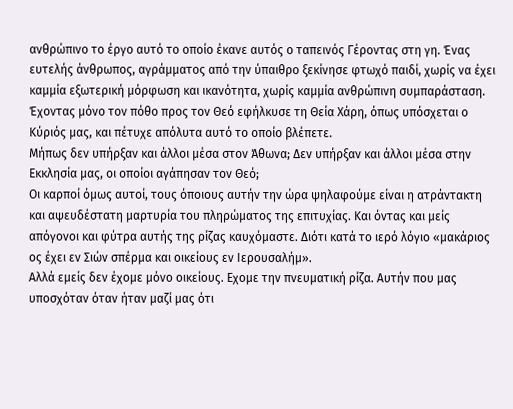ανθρώπινο το έργο αυτό το οποίο έκανε αυτός ο ταπεινός Γέροντας στη γη. Ένας ευτελής άνθρωπος, αγράμματος από την ύπαιθρο ξεκίνησε φτωχό παιδί, χωρίς να έχει καμμία εξωτερική μόρφωση και ικανότητα, χωρίς καμμία ανθρώπινη συμπαράσταση. Έχοντας μόνο τον πόθο προς τον Θεό εφήλκυσε τη Θεία Χάρη, όπως υπόσχεται ο Κύριός μας, και πέτυχε απόλυτα αυτό το οποίο βλέπετε.
Μήπως δεν υπήρξαν και άλλοι μέσα στον Άθωνα; Δεν υπήρξαν και άλλοι μέσα στην Εκκλησία μας, οι οποίοι αγάπησαν τον Θεό;
Οι καρποί όμως αυτοί, τους όποιους αυτήν την ώρα ψηλαφούμε είναι η ατράντακτη και αψευδέστατη μαρτυρία του πληρώματος της επιτυχίας. Και όντας και μείς απόγονοι και φύτρα αυτής της ρίζας καυχόμαστε. Διότι κατά το ιερό λόγιο «μακάριος ος έχει εν Σιών σπέρμα και οικείους εν Ιερουσαλήμ».
Αλλά εμείς δεν έχομε μόνο οικείους. Εχομε την πνευματική ρίζα. Αυτήν που μας υποσχόταν όταν ήταν μαζί μας ότι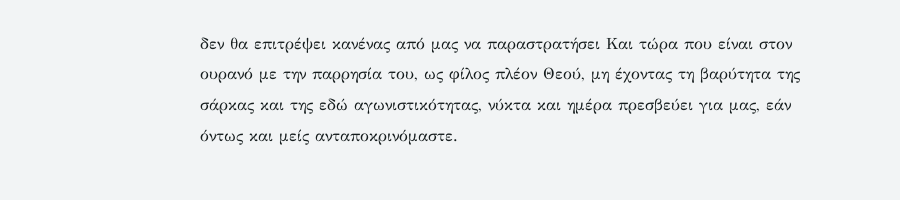δεν θα επιτρέψει κανένας από μας να παραστρατήσει Και τώρα που είναι στον ουρανό με την παρρησία του, ως φίλος πλέον Θεού, μη έχοντας τη βαρύτητα της σάρκας και της εδώ αγωνιστικότητας, νύκτα και ημέρα πρεσβεύει για μας, εάν όντως και μείς ανταποκρινόμαστε.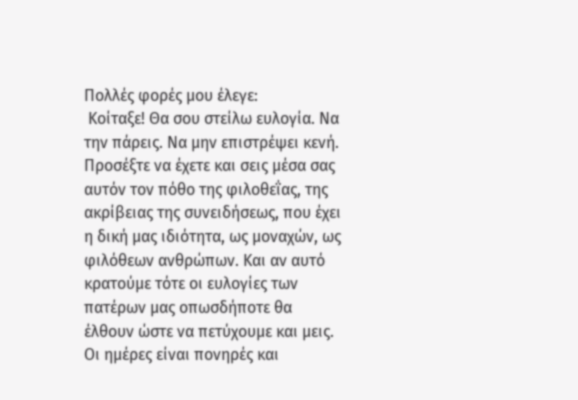Πολλές φορές μου έλεγε:
 Κοίταξε! Θα σου στείλω ευλογία. Να την πάρεις. Να μην επιστρέψει κενή.
Προσέξτε να έχετε και σεις μέσα σας αυτόν τον πόθο της φιλοθεΐας, της ακρίβειας της συνειδήσεως, που έχει η δική μας ιδιότητα, ως μοναχών, ως φιλόθεων ανθρώπων. Και αν αυτό κρατούμε τότε οι ευλογίες των πατέρων μας οπωσδήποτε θα έλθουν ώστε να πετύχουμε και μεις.
Οι ημέρες είναι πονηρές και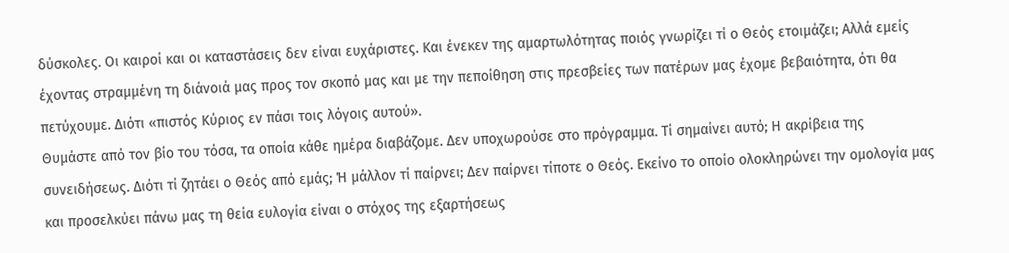δύσκολες. Οι καιροί και οι καταστάσεις δεν είναι ευχάριστες. Και ένεκεν της αμαρτωλότητας ποιός γνωρίζει τί ο Θεός ετοιμάζει; Αλλά εμείς έχοντας στραμμένη τη διάνοιά μας προς τον σκοπό μας και με την πεποίθηση στις πρεσβείες των πατέρων μας έχομε βεβαιότητα, ότι θα πετύχουμε. Διότι «πιστός Κύριος εν πάσι τοις λόγοις αυτού».
Θυμάστε από τον βίο του τόσα, τα οποία κάθε ημέρα διαβάζομε. Δεν υποχωρούσε στο πρόγραμμα. Τί σημαίνει αυτό; Η ακρίβεια της συνειδήσεως. Διότι τί ζητάει ο Θεός από εμάς; Ή μάλλον τί παίρνει; Δεν παίρνει τίποτε ο Θεός. Εκείνο το οποίο ολοκληρώνει την ομολογία μας και προσελκύει πάνω μας τη θεία ευλογία είναι ο στόχος της εξαρτήσεως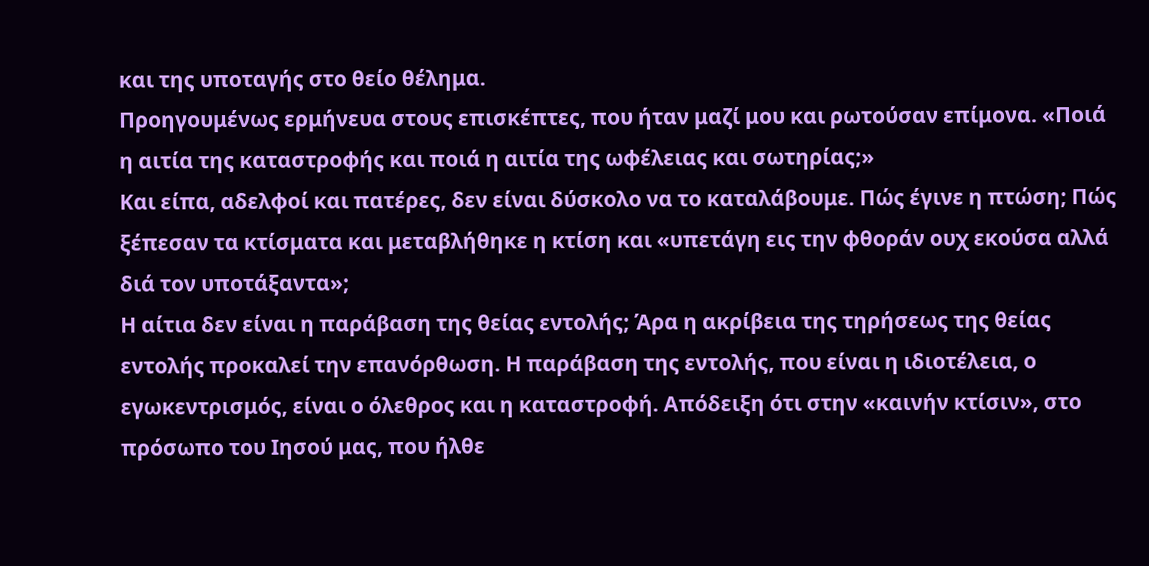και της υποταγής στο θείο θέλημα.
Προηγουμένως ερμήνευα στους επισκέπτες, που ήταν μαζί μου και ρωτούσαν επίμονα. «Ποιά η αιτία της καταστροφής και ποιά η αιτία της ωφέλειας και σωτηρίας;»
Και είπα, αδελφοί και πατέρες, δεν είναι δύσκολο να το καταλάβουμε. Πώς έγινε η πτώση; Πώς ξέπεσαν τα κτίσματα και μεταβλήθηκε η κτίση και «υπετάγη εις την φθοράν ουχ εκούσα αλλά διά τον υποτάξαντα»;
Η αίτια δεν είναι η παράβαση της θείας εντολής; Άρα η ακρίβεια της τηρήσεως της θείας εντολής προκαλεί την επανόρθωση. Η παράβαση της εντολής, που είναι η ιδιοτέλεια, ο εγωκεντρισμός, είναι ο όλεθρος και η καταστροφή. Απόδειξη ότι στην «καινήν κτίσιν», στο πρόσωπο του Ιησού μας, που ήλθε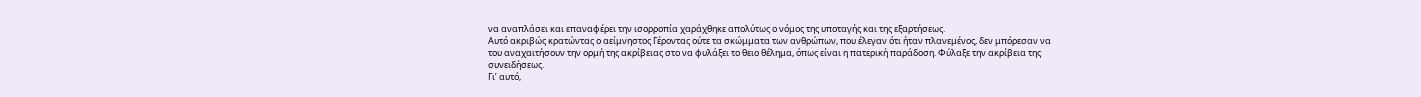να αναπλάσει και επαναφέρει την ισορροπία χαράχθηκε απολύτως ο νόμος της υποταγής και της εξαρτήσεως.
Αυτό ακριβώς κρατώντας ο αείμνηστος Γέροντας ούτε τα σκώμματα των ανθρώπων, που έλεγαν ότι ήταν πλανεμένος, δεν μπόρεσαν να του αναχαιτήσουν την ορμή της ακρίβειας στο να φυλάξει το θειο θέλημα, όπως είναι η πατερική παράδοση. Φύλαξε την ακρίβεια της συνειδήσεως.
Γι’ αυτό,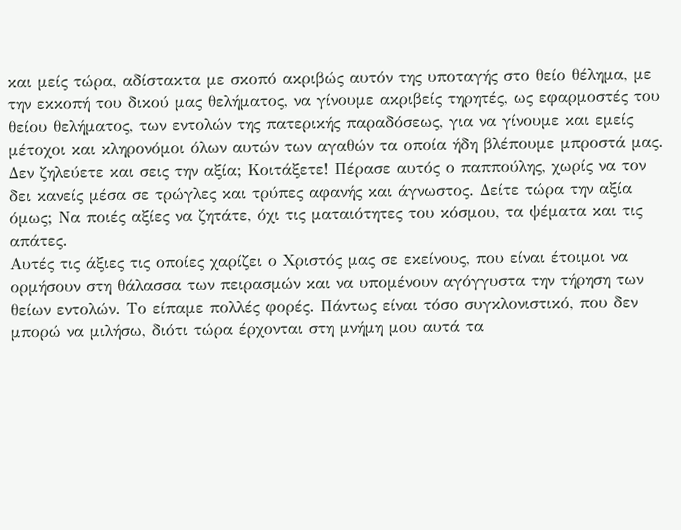και μείς τώρα, αδίστακτα με σκοπό ακριβώς αυτόν της υποταγής στο θείο θέλημα, με την εκκοπή του δικού μας θελήματος, να γίνουμε ακριβείς τηρητές, ως εφαρμοστές του θείου θελήματος, των εντολών της πατερικής παραδόσεως, για να γίνουμε και εμείς μέτοχοι και κληρονόμοι όλων αυτών των αγαθών τα οποία ήδη βλέπουμε μπροστά μας.
Δεν ζηλεύετε και σεις την αξία; Κοιτάξετε! Πέρασε αυτός ο παππούλης, χωρίς να τον δει κανείς μέσα σε τρώγλες και τρύπες αφανής και άγνωστος. Δείτε τώρα την αξία όμως; Να ποιές αξίες να ζητάτε, όχι τις ματαιότητες του κόσμου, τα ψέματα και τις απάτες.
Αυτές τις άξιες τις οποίες χαρίζει ο Χριστός μας σε εκείνους, που είναι έτοιμοι να ορμήσουν στη θάλασσα των πειρασμών και να υπομένουν αγόγγυστα την τήρηση των θείων εντολών. Το είπαμε πολλές φορές. Πάντως είναι τόσο συγκλονιστικό, που δεν μπορώ να μιλήσω, διότι τώρα έρχονται στη μνήμη μου αυτά τα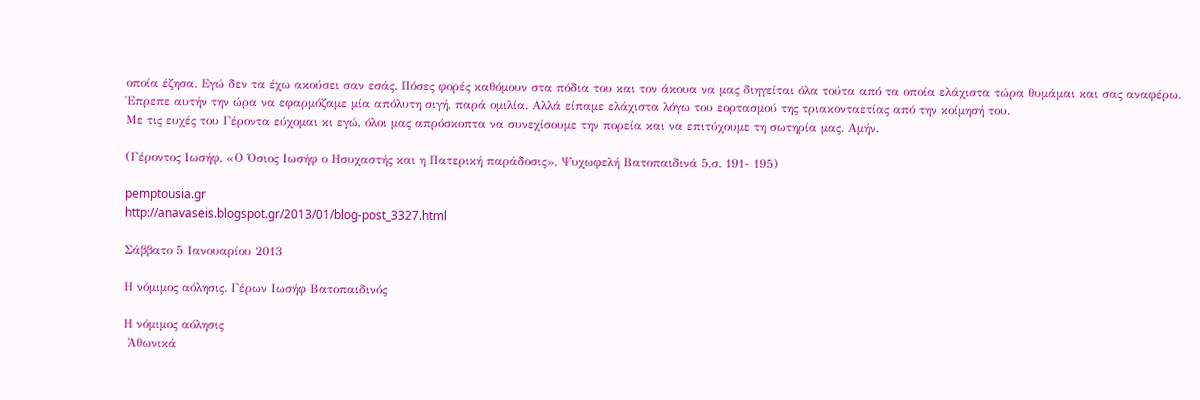οποία έζησα. Εγώ δεν τα έχω ακούσει σαν εσάς. Πόσες φορές καθόμουν στα πόδια του και τον άκουα να μας διηγείται όλα τούτα από τα οποία ελάχιστα τώρα θυμάμαι και σας αναφέρω.
Έπρεπε αυτήν την ώρα να εφαρμόζαμε μία απόλυτη σιγή, παρά ομιλία. Αλλά είπαμε ελάχιστα λόγω του εορτασμού της τριακονταετίας από την κοίμησή του.
Με τις ευχές του Γέροντα εύχομαι κι εγώ, όλοι μας απρόσκοπτα να συνεχίσουμε την πορεία και να επιτύχουμε τη σωτηρία μας. Αμήν.

(Γέροντος Ιωσήφ, «Ο Όσιος Ιωσήφ ο Ησυχαστής και η Πατερική παράδοσις», Ψυχωφελή Βατοπαιδινά 5,σ. 191- 195)

pemptousia.gr
http://anavaseis.blogspot.gr/2013/01/blog-post_3327.html

Σάββατο 5 Ιανουαρίου 2013

Η νόμιμος αόλησις. Γέρων Ιωσήφ Βατοπαιδινός

Η νόμιμος αόλησις
 Ἀθωνικά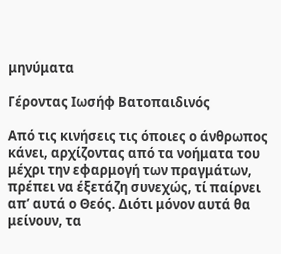μηνύματα

Γέροντας Ιωσήφ Βατοπαιδινός

Από τις κινήσεις τις όποιες ο άνθρωπος κάνει, αρχίζοντας από τα νοήματα του μέχρι την εφαρμογή των πραγμάτων, πρέπει να έξετάζη συνεχώς, τί παίρνει απ’ αυτά ο Θεός. Διότι μόνον αυτά θα μείνουν, τα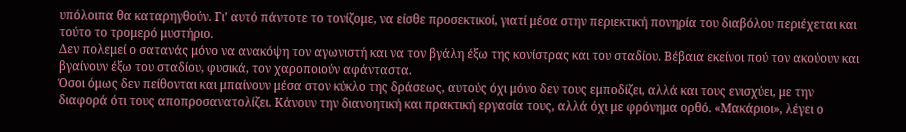υπόλοιπα θα καταρηγθούν. Γι’ αυτό πάντοτε το τονίζομε, να είσθε προσεκτικοί, γιατί μέσα στην περιεκτική πονηρία του διαβόλου περιέχεται και τούτο το τρομερό μυστήριο.
Δεν πολεμεί ο σατανάς μόνο να ανακόψη τον αγωνιστή και να τον βγάλη έξω της κονίστρας και του σταδίου. Βέβαια εκείνοι πού τον ακούουν και βγαίνουν έξω του σταδίου, φυσικά, τον χαροποιούν αφάνταστα.
Όσοι όμως δεν πείθονται και μπαίνουν μέσα στον κύκλο της δράσεως, αυτούς όχι μόνο δεν τους εμποδίζει, αλλά και τους ενισχύει, με την διαφορά ότι τους αποπροσανατολίζει. Κάνουν την διανοητική και πρακτική εργασία τους, αλλά όχι με φρόνημα ορθό. «Μακάριοι», λέγει ο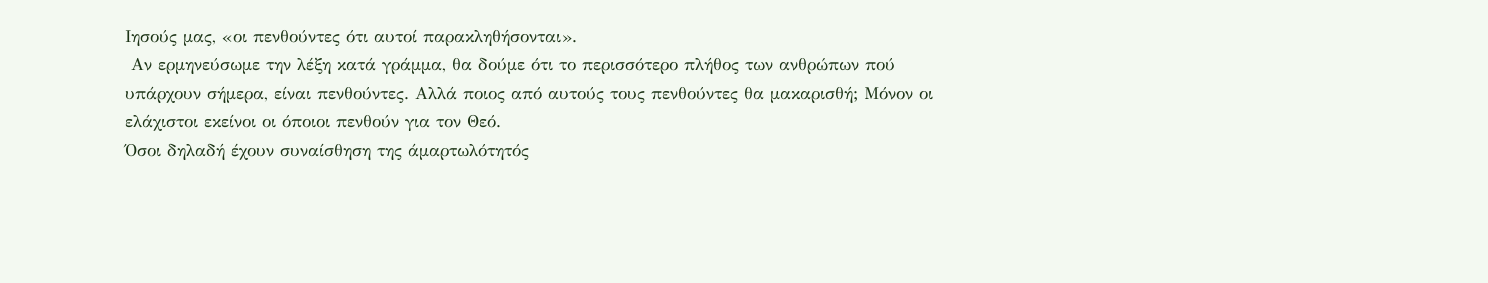Ιησούς μας, «οι πενθούντες ότι αυτοί παρακληθήσονται».
 Αν ερμηνεύσωμε την λέξη κατά γράμμα, θα δούμε ότι το περισσότερο πλήθος των ανθρώπων πού υπάρχουν σήμερα, είναι πενθούντες. Αλλά ποιος από αυτούς τους πενθούντες θα μακαρισθή; Μόνον οι ελάχιστοι εκείνοι οι όποιοι πενθούν για τον Θεό.
Όσοι δηλαδή έχουν συναίσθηση της άμαρτωλότητός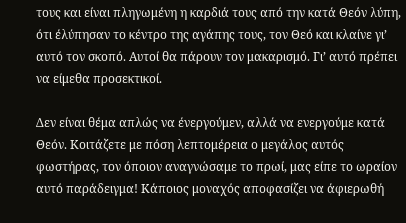τους και είναι πληγωμένη η καρδιά τους από την κατά Θεόν λύπη, ότι έλύπησαν το κέντρο της αγάπης τους, τον Θεό και κλαίνε γι’ αυτό τον σκοπό. Αυτοί θα πάρουν τον μακαρισμό. Γι’ αυτό πρέπει να είμεθα προσεκτικοί.

Δεν είναι θέμα απλώς να ένεργούμεν, αλλά να ενεργούμε κατά Θεόν. Κοιτάζετε με πόση λεπτομέρεια ο μεγάλος αυτός φωστήρας, τον όποιον αναγνώσαμε το πρωί, μας είπε το ωραίον αυτό παράδειγμα! Κάποιος μοναχός αποφασίζει να άφιερωθή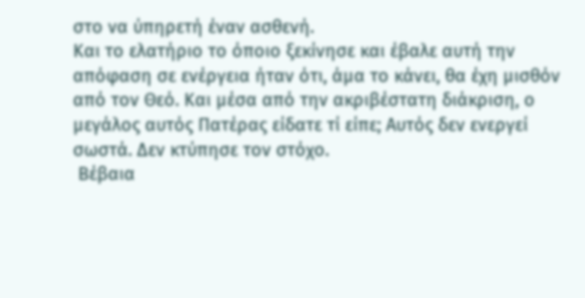στο να ύπηρετή έναν ασθενή.
Και το ελατήριο το όποιο ξεκίνησε και έβαλε αυτή την απόφαση σε ενέργεια ήταν ότι, άμα το κάνει, θα έχη μισθόν από τον Θεό. Και μέσα από την ακριβέστατη διάκριση, ο μεγάλος αυτός Πατέρας είδατε τί είπε; Αυτός δεν ενεργεί σωστά. Δεν κτύπησε τον στόχο.
 Βέβαια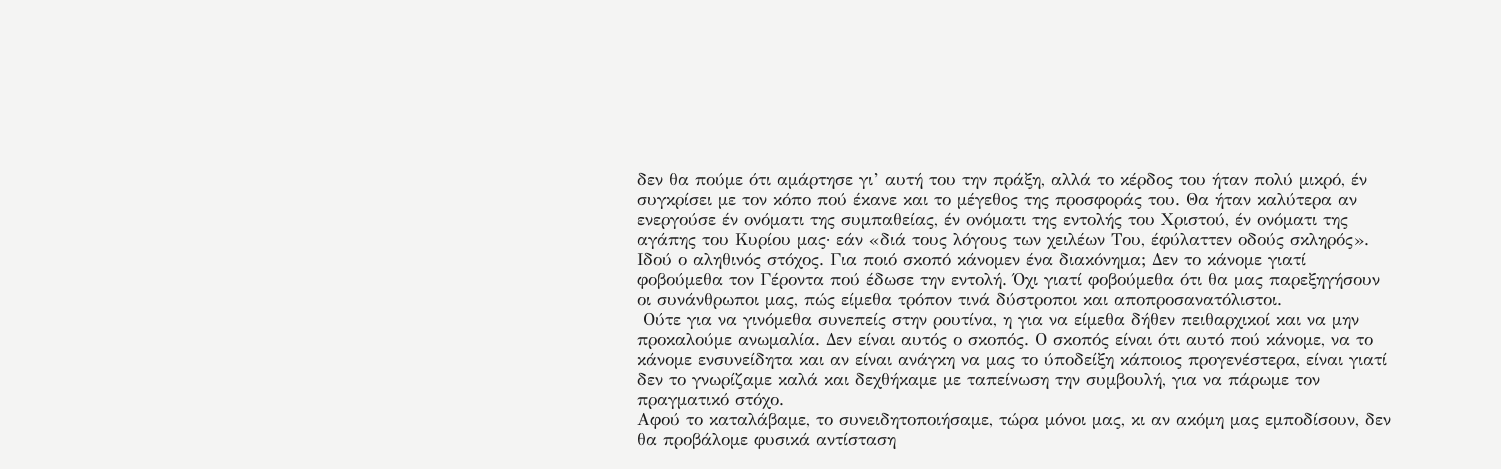δεν θα πούμε ότι αμάρτησε γι’ αυτή του την πράξη, αλλά το κέρδος του ήταν πολύ μικρό, έν συγκρίσει με τον κόπο πού έκανε και το μέγεθος της προσφοράς του. Θα ήταν καλύτερα αν ενεργούσε έν ονόματι της συμπαθείας, έν ονόματι της εντολής του Χριστού, έν ονόματι της αγάπης του Κυρίου μας· εάν «διά τους λόγους των χειλέων Του, έφύλαττεν οδούς σκληρός».
Ιδού ο αληθινός στόχος. Για ποιό σκοπό κάνομεν ένα διακόνημα; Δεν το κάνομε γιατί φοβούμεθα τον Γέροντα πού έδωσε την εντολή. Όχι γιατί φοβούμεθα ότι θα μας παρεξηγήσουν οι συνάνθρωποι μας, πώς είμεθα τρόπον τινά δύστροποι και αποπροσανατόλιστοι.
 Ούτε για να γινόμεθα συνεπείς στην ρουτίνα, η για να είμεθα δήθεν πειθαρχικοί και να μην προκαλούμε ανωμαλία. Δεν είναι αυτός ο σκοπός. Ο σκοπός είναι ότι αυτό πού κάνομε, να το κάνομε ενσυνείδητα και αν είναι ανάγκη να μας το ύποδείξη κάποιος προγενέστερα, είναι γιατί δεν το γνωρίζαμε καλά και δεχθήκαμε με ταπείνωση την συμβουλή, για να πάρωμε τον πραγματικό στόχο.
Αφού το καταλάβαμε, το συνειδητοποιήσαμε, τώρα μόνοι μας, κι αν ακόμη μας εμποδίσουν, δεν θα προβάλομε φυσικά αντίσταση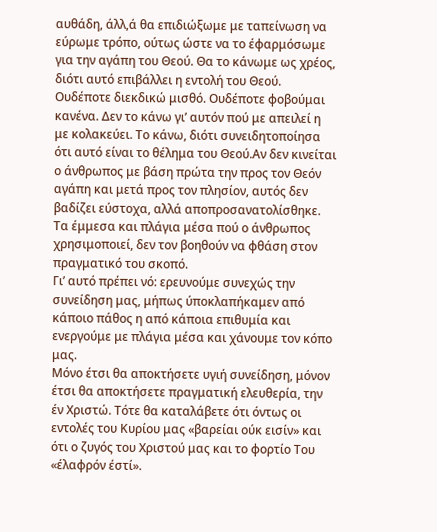αυθάδη, άλλ,ά θα επιδιώξωμε με ταπείνωση να εύρωμε τρόπο, ούτως ώστε να το έφαρμόσωμε για την αγάπη του Θεού. Θα το κάνωμε ως χρέος, διότι αυτό επιβάλλει η εντολή του Θεού.
Ουδέποτε διεκδικώ μισθό. Ουδέποτε φοβούμαι κανένα. Δεν το κάνω γι’ αυτόν πού με απειλεί η με κολακεύει. Το κάνω, διότι συνειδητοποίησα ότι αυτό είναι το θέλημα του Θεού.Αν δεν κινείται ο άνθρωπος με βάση πρώτα την προς τον Θεόν αγάπη και μετά προς τον πλησίον, αυτός δεν βαδίζει εύστοχα, αλλά αποπροσανατολίσθηκε. Τα έμμεσα και πλάγια μέσα πού ο άνθρωπος χρησιμοποιεί, δεν τον βοηθούν να φθάση στον πραγματικό του σκοπό.
Γι’ αυτό πρέπει νό: ερευνούμε συνεχώς την συνείδηση μας, μήπως ύποκλαπήκαμεν από κάποιο πάθος η από κάποια επιθυμία και ενεργούμε με πλάγια μέσα και χάνουμε τον κόπο μας.
Μόνο έτσι θα αποκτήσετε υγιή συνείδηση, μόνον έτσι θα αποκτήσετε πραγματική ελευθερία, την έν Χριστώ. Τότε θα καταλάβετε ότι όντως οι εντολές του Κυρίου μας «βαρείαι ούκ εισίν» και ότι ο ζυγός του Χριστού μας και το φορτίο Του «έλαφρόν έστί».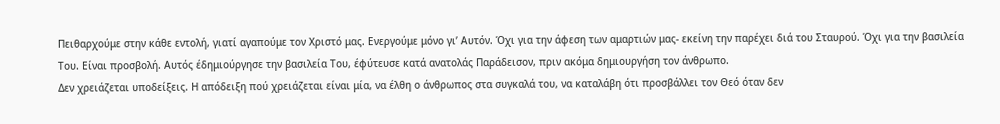Πειθαρχούμε στην κάθε εντολή, γιατί αγαπούμε τον Χριστό μας. Ενεργούμε μόνο γι’ Αυτόν. Όχι για την άφεση των αμαρτιών μας- εκείνη την παρέχει διά του Σταυρού. Όχι για την βασιλεία Του. Είναι προσβολή. Αυτός έδημιούργησε την βασιλεία Του, έφύτευσε κατά ανατολάς Παράδεισον, πριν ακόμα δημιουργήση τον άνθρωπο.
Δεν χρειάζεται υποδείξεις. Η απόδειξη πού χρειάζεται είναι μία, να έλθη ο άνθρωπος στα συγκαλά του, να καταλάβη ότι προσβάλλει τον Θεό όταν δεν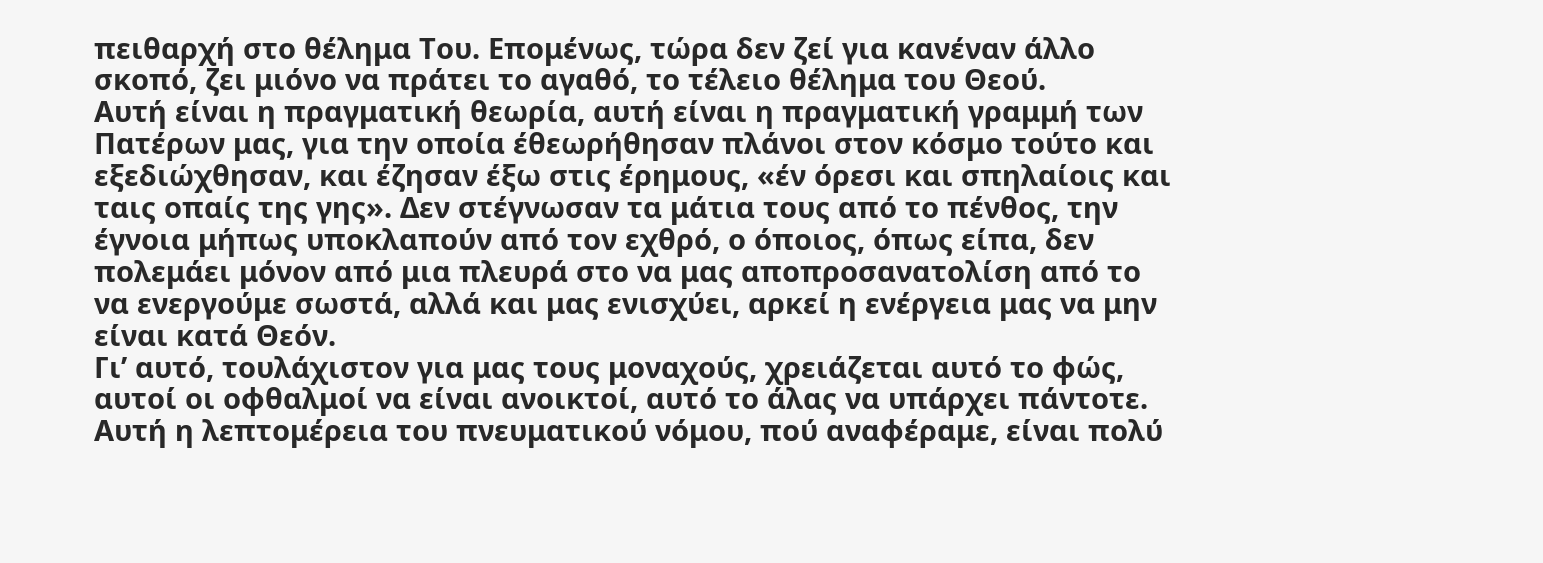πειθαρχή στο θέλημα Του. Επομένως, τώρα δεν ζεί για κανέναν άλλο σκοπό, ζει μιόνο να πράτει το αγαθό, το τέλειο θέλημα του Θεού.
Αυτή είναι η πραγματική θεωρία, αυτή είναι η πραγματική γραμμή των Πατέρων μας, για την οποία έθεωρήθησαν πλάνοι στον κόσμο τούτο και εξεδιώχθησαν, και έζησαν έξω στις έρημους, «έν όρεσι και σπηλαίοις και ταις οπαίς της γης». Δεν στέγνωσαν τα μάτια τους από το πένθος, την έγνοια μήπως υποκλαπούν από τον εχθρό, ο όποιος, όπως είπα, δεν πολεμάει μόνον από μια πλευρά στο να μας αποπροσανατολίση από το να ενεργούμε σωστά, αλλά και μας ενισχύει, αρκεί η ενέργεια μας να μην είναι κατά Θεόν.
Γι’ αυτό, τουλάχιστον για μας τους μοναχούς, χρειάζεται αυτό το φώς, αυτοί οι οφθαλμοί να είναι ανοικτοί, αυτό το άλας να υπάρχει πάντοτε. Αυτή η λεπτομέρεια του πνευματικού νόμου, πού αναφέραμε, είναι πολύ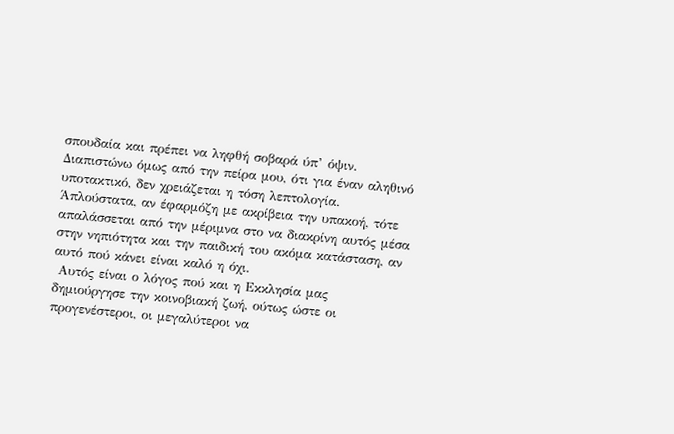σπουδαία και πρέπει να ληφθή σοβαρά ύπ’ όψιν.
Διαπιστώνω όμως από την πείρα μου, ότι για έναν αληθινό υποτακτικό, δεν χρειάζεται η τόση λεπτολογία. Άπλούστατα, αν έφαρμόζη με ακρίβεια την υπακοή, τότε απαλάσσεται από την μέριμνα στο να διακρίνη αυτός μέσα στην νηπιότητα και την παιδική του ακόμα κατάσταση, αν αυτό πού κάνει είναι καλό η όχι.
 Αυτός είναι ο λόγος πού και η Εκκλησία μας δημιούργησε την κοινοβιακή ζωή, ούτως ώστε οι προγενέστεροι, οι μεγαλύτεροι να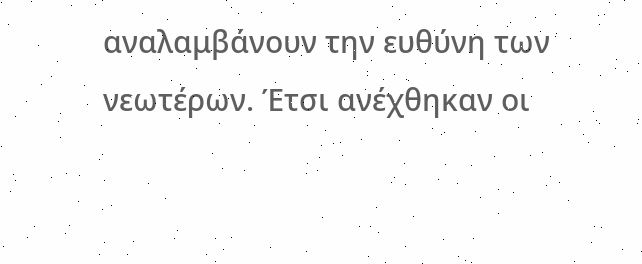αναλαμβάνουν την ευθύνη των νεωτέρων. Έτσι ανέχθηκαν οι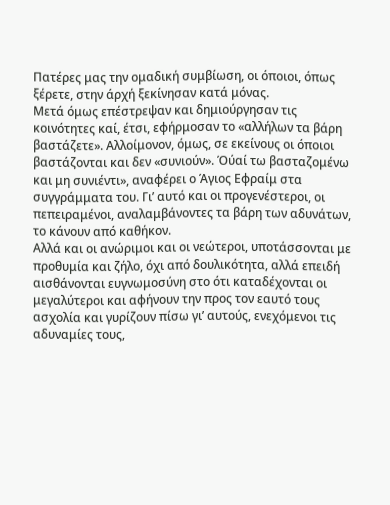Πατέρες μας την ομαδική συμβίωση, οι όποιοι, όπως ξέρετε, στην άρχή ξεκίνησαν κατά μόνας.
Μετά όμως επέστρεψαν και δημιούργησαν τις κοινότητες καί, έτσι, εφήρμοσαν το «αλλήλων τα βάρη βαστάζετε». Αλλοίμονον, όμως, σε εκείνους οι όποιοι βαστάζονται και δεν «συνιούν». Όύαί τω βασταζομένω και μη συνιέντι», αναφέρει ο Άγιος Εφραίμ στα συγγράμματα του. Γι’ αυτό και οι προγενέστεροι, οι πεπειραμένοι, αναλαμβάνοντες τα βάρη των αδυνάτων, το κάνουν από καθήκον.
Αλλά και οι ανώριμοι και οι νεώτεροι, υποτάσσονται με προθυμία και ζήλο, όχι από δουλικότητα, αλλά επειδή αισθάνονται ευγνωμοσύνη στο ότι καταδέχονται οι μεγαλύτεροι και αφήνουν την προς τον εαυτό τους ασχολία και γυρίζουν πίσω γι’ αυτούς, ενεχόμενοι τις αδυναμίες τους,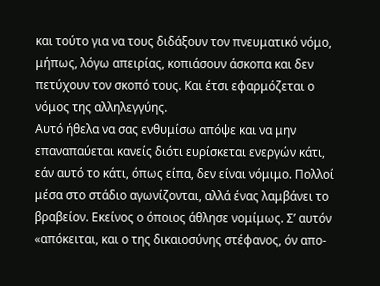και τούτο για να τους διδάξουν τον πνευματικό νόμο, μήπως, λόγω απειρίας, κοπιάσουν άσκοπα και δεν πετύχουν τον σκοπό τους. Και έτσι εφαρμόζεται ο νόμος της αλληλεγγύης.
Αυτό ήθελα να σας ενθυμίσω απόψε και να μην επαναπαύεται κανείς διότι ευρίσκεται ενεργών κάτι, εάν αυτό το κάτι, όπως είπα, δεν είναι νόμιμο. Πολλοί μέσα στο στάδιο αγωνίζονται, αλλά ένας λαμβάνει το βραβείον. Εκείνος ο όποιος άθλησε νομίμως. Σ’ αυτόν «απόκειται, και ο της δικαιοσύνης στέφανος, όν απο-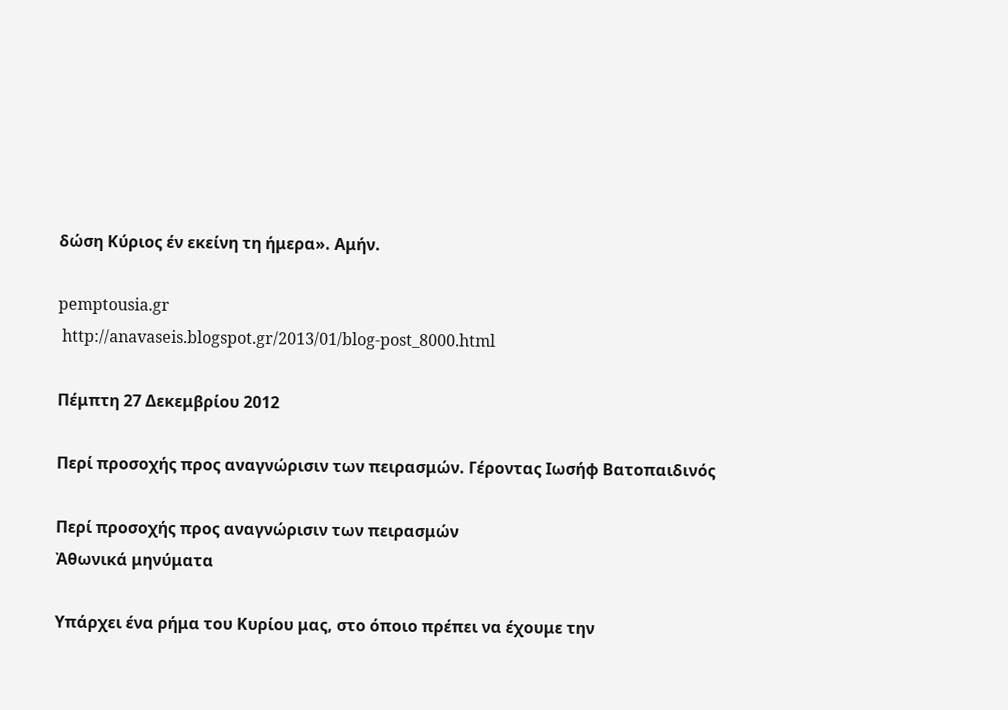δώση Κύριος έν εκείνη τη ήμερα». Αμήν.

pemptousia.gr
 http://anavaseis.blogspot.gr/2013/01/blog-post_8000.html

Πέμπτη 27 Δεκεμβρίου 2012

Περί προσοχής προς αναγνώρισιν των πειρασμών. Γέροντας Ιωσήφ Βατοπαιδινός

Περί προσοχής προς αναγνώρισιν των πειρασμών
Ἀθωνικά μηνύματα

Υπάρχει ένα ρήμα του Κυρίου μας, στο όποιο πρέπει να έχουμε την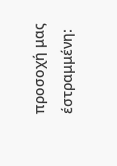προσοχή μας έστραμμένη: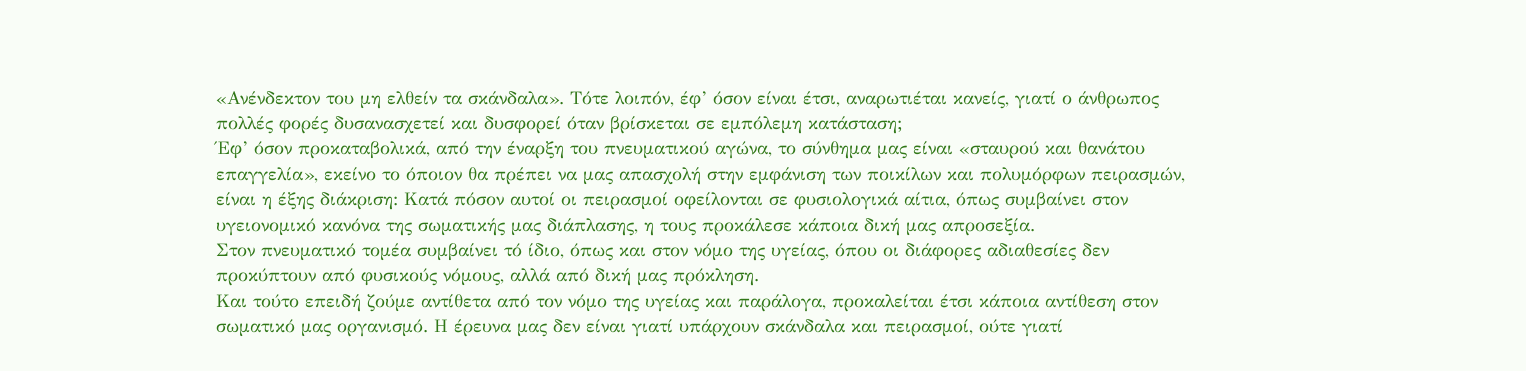«Ανένδεκτον του μη ελθείν τα σκάνδαλα». Τότε λοιπόν, έφ’ όσον είναι έτσι, αναρωτιέται κανείς, γιατί ο άνθρωπος πολλές φορές δυσανασχετεί και δυσφορεί όταν βρίσκεται σε εμπόλεμη κατάσταση;
Έφ’ όσον προκαταβολικά, από την έναρξη του πνευματικού αγώνα, το σύνθημα μας είναι «σταυρού και θανάτου επαγγελία», εκείνο το όποιον θα πρέπει να μας απασχολή στην εμφάνιση των ποικίλων και πολυμόρφων πειρασμών, είναι η έξης διάκριση: Κατά πόσον αυτοί οι πειρασμοί οφείλονται σε φυσιολογικά αίτια, όπως συμβαίνει στον υγειονομικό κανόνα της σωματικής μας διάπλασης, η τους προκάλεσε κάποια δική μας απροσεξία.
Στον πνευματικό τομέα συμβαίνει τό ίδιο, όπως και στον νόμο της υγείας, όπου οι διάφορες αδιαθεσίες δεν προκύπτουν από φυσικούς νόμους, αλλά από δική μας πρόκληση.
Και τούτο επειδή ζούμε αντίθετα από τον νόμο της υγείας και παράλογα, προκαλείται έτσι κάποια αντίθεση στον σωματικό μας οργανισμό. Η έρευνα μας δεν είναι γιατί υπάρχουν σκάνδαλα και πειρασμοί, ούτε γιατί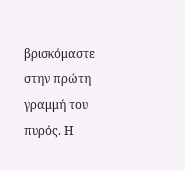βρισκόμαστε στην πρώτη γραμμή του πυρός. Η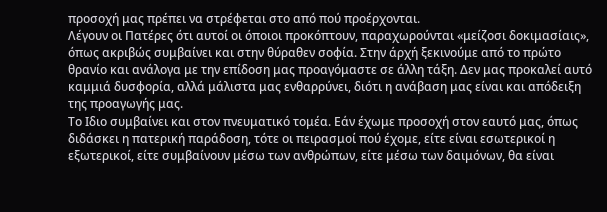προσοχή μας πρέπει να στρέφεται στο από πού προέρχονται.
Λέγουν οι Πατέρες ότι αυτοί οι όποιοι προκόπτουν, παραχωρούνται «μείζοσι δοκιμασίαις», όπως ακριβώς συμβαίνει και στην θύραθεν σοφία. Στην άρχή ξεκινούμε από το πρώτο θρανίο και ανάλογα με την επίδοση μας προαγόμαστε σε άλλη τάξη. Δεν μας προκαλεί αυτό καμμιά δυσφορία, αλλά μάλιστα μας ενθαρρύνει, διότι η ανάβαση μας είναι και απόδειξη της προαγωγής μας.
Το Ιδιο συμβαίνει και στον πνευματικό τομέα. Εάν έχωμε προσοχή στον εαυτό μας, όπως διδάσκει η πατερική παράδοση, τότε οι πειρασμοί πού έχομε, είτε είναι εσωτερικοί η εξωτερικοί, είτε συμβαίνουν μέσω των ανθρώπων, είτε μέσω των δαιμόνων, θα είναι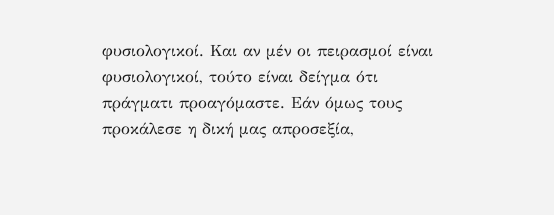φυσιολογικοί. Και αν μέν οι πειρασμοί είναι φυσιολογικοί, τούτο είναι δείγμα ότι πράγματι προαγόμαστε. Εάν όμως τους προκάλεσε η δική μας απροσεξία,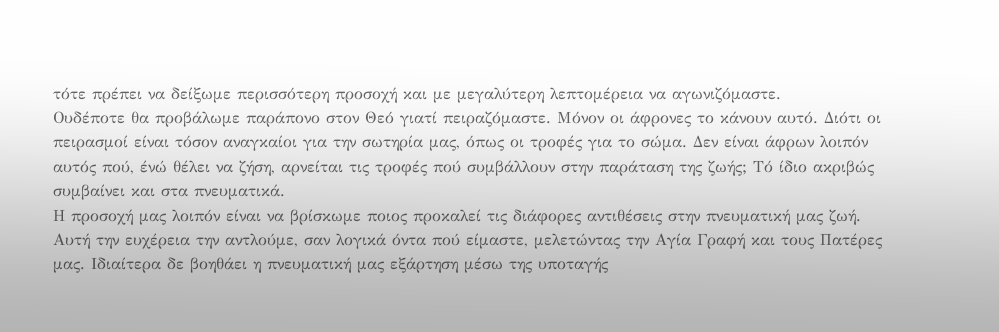τότε πρέπει να δείξωμε περισσότερη προσοχή και με μεγαλύτερη λεπτομέρεια να αγωνιζόμαστε.
Ουδέποτε θα προβάλωμε παράπονο στον Θεό γιατί πειραζόμαστε. Μόνον οι άφρονες το κάνουν αυτό. Διότι οι πειρασμοί είναι τόσον αναγκαίοι για την σωτηρία μας, όπως οι τροφές για το σώμα. Δεν είναι άφρων λοιπόν αυτός πού, ένώ θέλει να ζήση, αρνείται τις τροφές πού συμβάλλουν στην παράταση της ζωής; Τό ίδιο ακριβώς συμβαίνει και στα πνευματικά.
Η προσοχή μας λοιπόν είναι να βρίσκωμε ποιος προκαλεί τις διάφορες αντιθέσεις στην πνευματική μας ζωή.
Αυτή την ευχέρεια την αντλούμε, σαν λογικά όντα πού είμαστε, μελετώντας την Αγία Γραφή και τους Πατέρες μας. Ιδιαίτερα δε βοηθάει η πνευματική μας εξάρτηση μέσω της υποταγής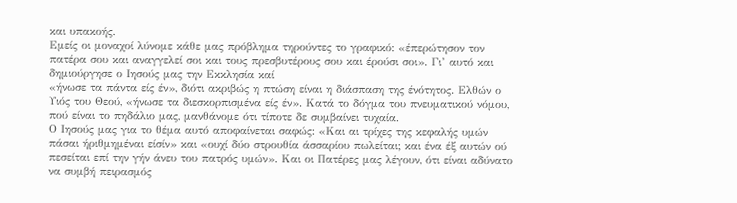και υπακοής.
Εμείς οι μοναχοί λύνομε κάθε μας πρόβλημα τηρούντες το γραφικό: «έπερώτησον τον πατέρα σου και αναγγελεί σοι και τους πρεσβυτέρους σου και έρούσι σοι». Γι’ αυτό και δημιούργησε ο Ιησούς μας την Εκκλησία καί
«ήνωσε τα πάντα είς έν», διότι ακριβώς η πτώση είναι η διάσπαση της ένότητος. Ελθών ο Υιός του Θεού, «ήνωσε τα διεσκορπισμένα είς έν». Κατά το δόγμα του πνευματικού νόμου, πού είναι το πηδάλιο μας, μανθάνομε ότι τίποτε δε συμβαίνει τυχαία.
Ο Ιησούς μας για το θέμα αυτό αποφαίνεται σαφώς: «Και αι τρίχες της κεφαλής υμών πάσαι ήριθμημέναι είσίν» και «ουχί δύο στρουθία άσσαρίου πωλείται; και ένα έξ αυτών ού πεσείται επί την γήν άνευ του πατρός υμών». Και οι Πατέρες μας λέγουν, ότι είναι αδύνατο να συμβή πειρασμός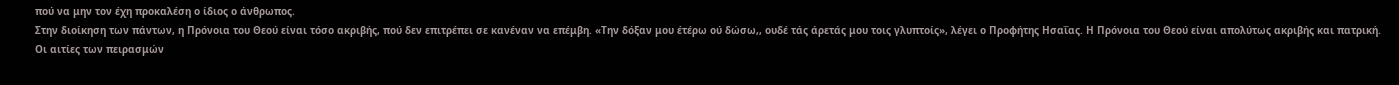πού να μην τον έχη προκαλέση ο ίδιος ο άνθρωπος.
Στην διοίκηση των πάντων, η Πρόνοια του Θεού είναι τόσο ακριβής, πού δεν επιτρέπει σε κανέναν να επέμβη. «Την δόξαν μου έτέρω ού δώσω,, ουδέ τάς άρετάς μου τοις γλυπτοίς», λέγει ο Προφήτης Ησαΐας. Η Πρόνοια του Θεού είναι απολύτως ακριβής και πατρική.
Οι αιτίες των πειρασμών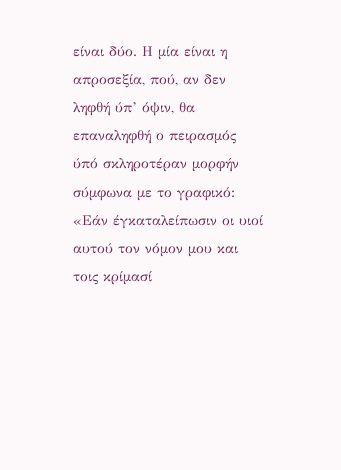είναι δύο. Η μία είναι η απροσεξία, πού, αν δεν ληφθή ύπ’ όψιν, θα επαναληφθή ο πειρασμός ύπό σκληροτέραν μορφήν σύμφωνα με το γραφικό: «Εάν έγκαταλείπωσιν οι υιοί αυτού τον νόμον μου και τοις κρίμασί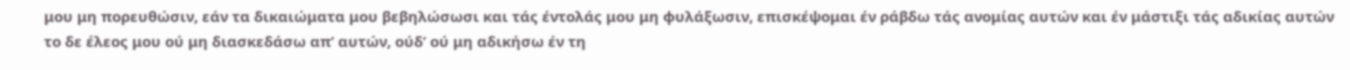μου μη πορευθώσιν, εάν τα δικαιώματα μου βεβηλώσωσι και τάς έντολάς μου μη φυλάξωσιν, επισκέψομαι έν ράβδω τάς ανομίας αυτών και έν μάστιξι τάς αδικίας αυτών το δε έλεος μου ού μη διασκεδάσω απ’ αυτών, ούδ’ ού μη αδικήσω έν τη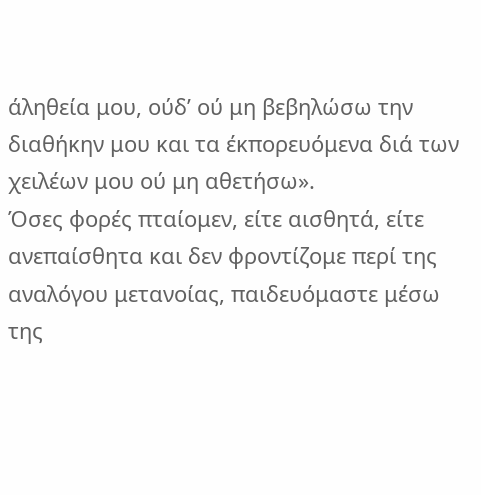άληθεία μου, ούδ’ ού μη βεβηλώσω την διαθήκην μου και τα έκπορευόμενα διά των χειλέων μου ού μη αθετήσω».
Όσες φορές πταίομεν, είτε αισθητά, είτε ανεπαίσθητα και δεν φροντίζομε περί της αναλόγου μετανοίας, παιδευόμαστε μέσω της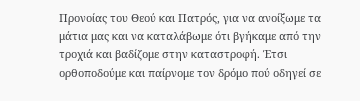Προνοίας του Θεού και Πατρός, για να ανοίξωμε τα μάτια μας και να καταλάβωμε ότι βγήκαμε από την τροχιά και βαδίζομε στην καταστροφή. Έτσι ορθοποδούμε και παίρνομε τον δρόμο πού οδηγεί σε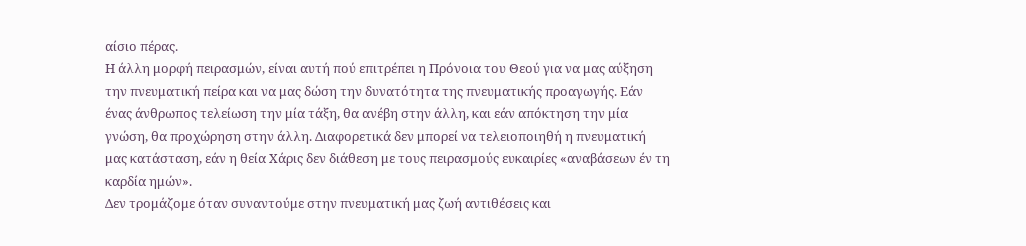αίσιο πέρας.
Η άλλη μορφή πειρασμών, είναι αυτή πού επιτρέπει η Πρόνοια του Θεού για να μας αύξηση την πνευματική πείρα και να μας δώση την δυνατότητα της πνευματικής προαγωγής. Εάν ένας άνθρωπος τελείωση την μία τάξη, θα ανέβη στην άλλη, και εάν απόκτηση την μία γνώση, θα προχώρηση στην άλλη. Διαφορετικά δεν μπορεί να τελειοποιηθή η πνευματική μας κατάσταση, εάν η θεία Χάρις δεν διάθεση με τους πειρασμούς ευκαιρίες «αναβάσεων έν τη καρδία ημών».
Δεν τρομάζομε όταν συναντούμε στην πνευματική μας ζωή αντιθέσεις και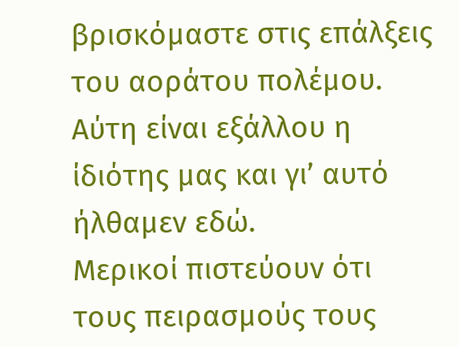βρισκόμαστε στις επάλξεις του αοράτου πολέμου. Αύτη είναι εξάλλου η ίδιότης μας και γι’ αυτό ήλθαμεν εδώ.
Μερικοί πιστεύουν ότι τους πειρασμούς τους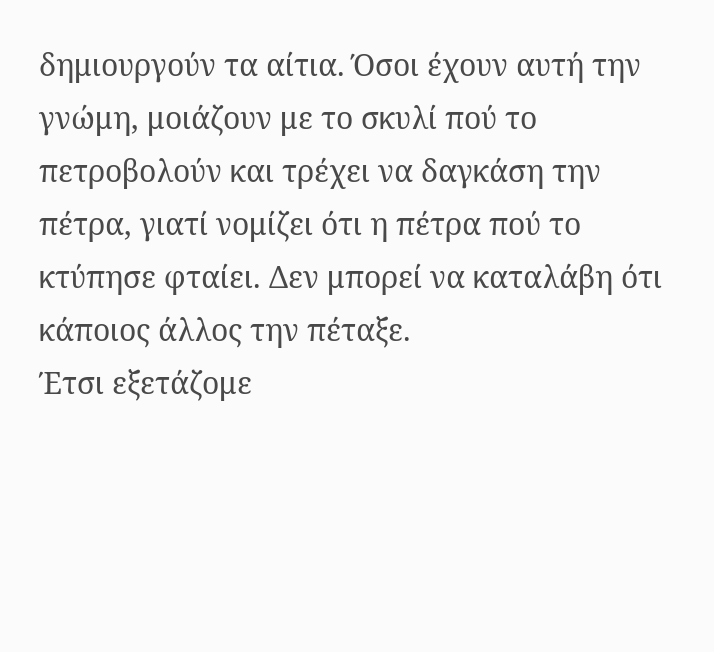δημιουργούν τα αίτια. Όσοι έχουν αυτή την γνώμη, μοιάζουν με το σκυλί πού το πετροβολούν και τρέχει να δαγκάση την πέτρα, γιατί νομίζει ότι η πέτρα πού το κτύπησε φταίει. Δεν μπορεί να καταλάβη ότι κάποιος άλλος την πέταξε.
Έτσι εξετάζομε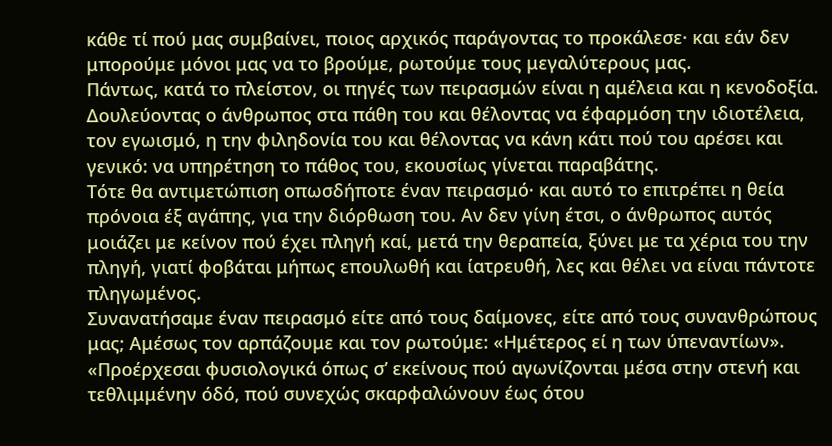κάθε τί πού μας συμβαίνει, ποιος αρχικός παράγοντας το προκάλεσε· και εάν δεν μπορούμε μόνοι μας να το βρούμε, ρωτούμε τους μεγαλύτερους μας.
Πάντως, κατά το πλείστον, οι πηγές των πειρασμών είναι η αμέλεια και η κενοδοξία. Δουλεύοντας ο άνθρωπος στα πάθη του και θέλοντας να έφαρμόση την ιδιοτέλεια, τον εγωισμό, η την φιληδονία του και θέλοντας να κάνη κάτι πού του αρέσει και γενικό: να υπηρέτηση το πάθος του, εκουσίως γίνεται παραβάτης.
Τότε θα αντιμετώπιση οπωσδήποτε έναν πειρασμό· και αυτό το επιτρέπει η θεία πρόνοια έξ αγάπης, για την διόρθωση του. Αν δεν γίνη έτσι, ο άνθρωπος αυτός μοιάζει με κείνον πού έχει πληγή καί, μετά την θεραπεία, ξύνει με τα χέρια του την πληγή, γιατί φοβάται μήπως επουλωθή και ίατρευθή, λες και θέλει να είναι πάντοτε πληγωμένος.
Συνανατήσαμε έναν πειρασμό είτε από τους δαίμονες, είτε από τους συνανθρώπους μας; Αμέσως τον αρπάζουμε και τον ρωτούμε: «Ημέτερος εί η των ύπεναντίων». «Προέρχεσαι φυσιολογικά όπως σ’ εκείνους πού αγωνίζονται μέσα στην στενή και τεθλιμμένην όδό, πού συνεχώς σκαρφαλώνουν έως ότου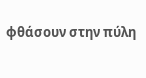φθάσουν στην πύλη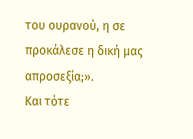του ουρανού, η σε προκάλεσε η δική μας απροσεξία;».
Και τότε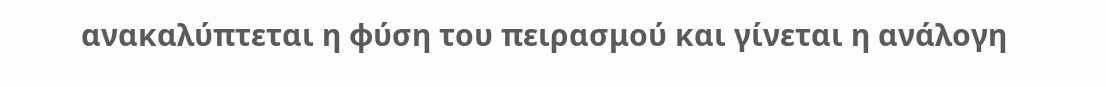ανακαλύπτεται η φύση του πειρασμού και γίνεται η ανάλογη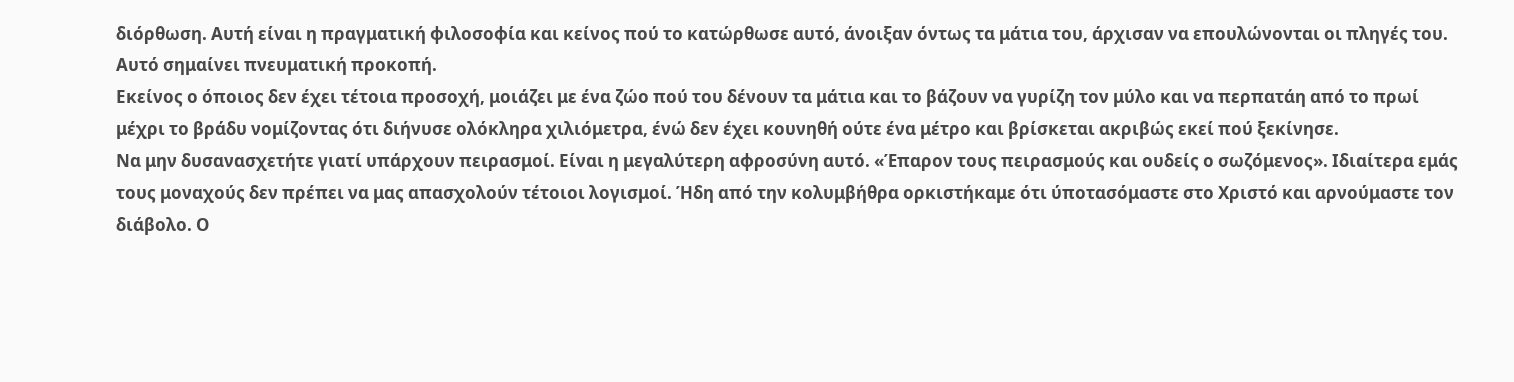διόρθωση. Αυτή είναι η πραγματική φιλοσοφία και κείνος πού το κατώρθωσε αυτό, άνοιξαν όντως τα μάτια του, άρχισαν να επουλώνονται οι πληγές του. Αυτό σημαίνει πνευματική προκοπή.
Εκείνος ο όποιος δεν έχει τέτοια προσοχή, μοιάζει με ένα ζώο πού του δένουν τα μάτια και το βάζουν να γυρίζη τον μύλο και να περπατάη από το πρωί μέχρι το βράδυ νομίζοντας ότι διήνυσε ολόκληρα χιλιόμετρα, ένώ δεν έχει κουνηθή ούτε ένα μέτρο και βρίσκεται ακριβώς εκεί πού ξεκίνησε.
Να μην δυσανασχετήτε γιατί υπάρχουν πειρασμοί. Είναι η μεγαλύτερη αφροσύνη αυτό. «Έπαρον τους πειρασμούς και ουδείς ο σωζόμενος». Ιδιαίτερα εμάς τους μοναχούς δεν πρέπει να μας απασχολούν τέτοιοι λογισμοί. Ήδη από την κολυμβήθρα ορκιστήκαμε ότι ύποτασόμαστε στο Χριστό και αρνούμαστε τον διάβολο. Ο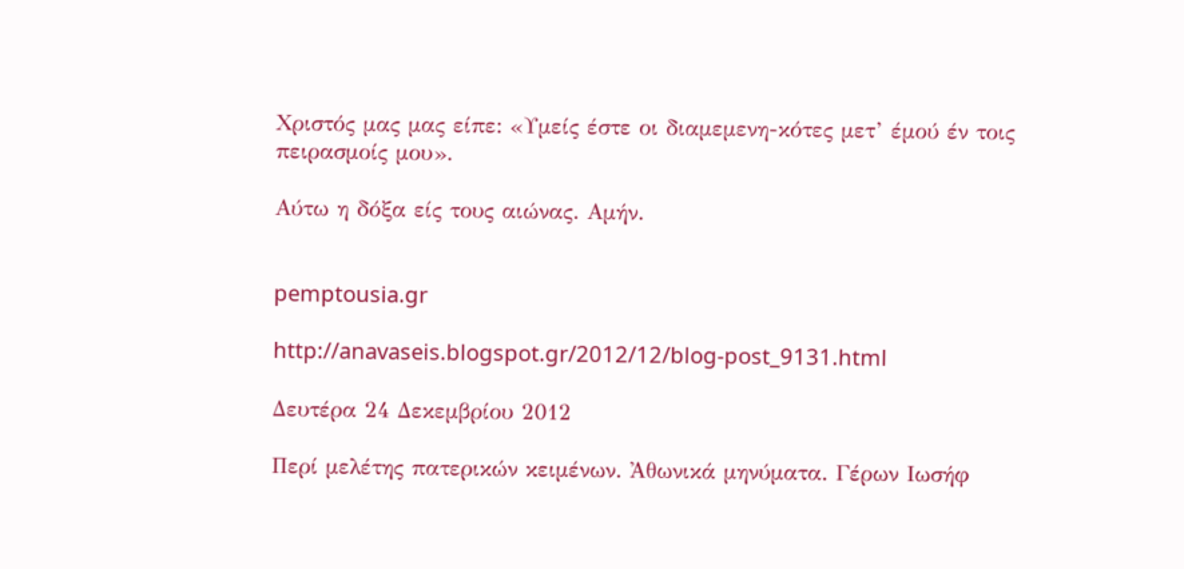Χριστός μας μας είπε: «Υμείς έστε οι διαμεμενη-κότες μετ’ έμού έν τοις πειρασμοίς μου».

Αύτω η δόξα είς τους αιώνας. Αμήν.


pemptousia.gr

http://anavaseis.blogspot.gr/2012/12/blog-post_9131.html

Δευτέρα 24 Δεκεμβρίου 2012

Περί μελέτης πατερικών κειμένων. Ἀθωνικά μηνύματα. Γέρων Ιωσήφ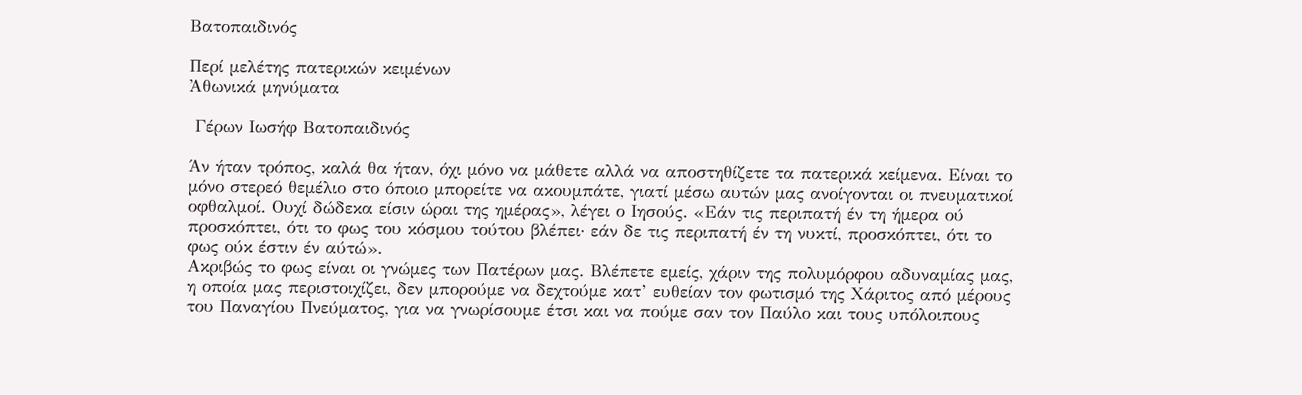Βατοπαιδινός

Περί μελέτης πατερικών κειμένων
Ἀθωνικά μηνύματα

 Γέρων Ιωσήφ Βατοπαιδινός

Άν ήταν τρόπος, καλά θα ήταν, όχι μόνο να μάθετε αλλά να αποστηθίζετε τα πατερικά κείμενα. Είναι το μόνο στερεό θεμέλιο στο όποιο μπορείτε να ακουμπάτε, γιατί μέσω αυτών μας ανοίγονται οι πνευματικοί οφθαλμοί. Ουχί δώδεκα είσιν ώραι της ημέρας», λέγει ο Ιησούς. «Εάν τις περιπατή έν τη ήμερα ού προσκόπτει, ότι το φως του κόσμου τούτου βλέπει· εάν δε τις περιπατή έν τη νυκτί, προσκόπτει, ότι το φως ούκ έστιν έν αύτώ».
Ακριβώς το φως είναι οι γνώμες των Πατέρων μας. Βλέπετε εμείς, χάριν της πολυμόρφου αδυναμίας μας, η οποία μας περιστοιχίζει, δεν μπορούμε να δεχτούμε κατ’ ευθείαν τον φωτισμό της Χάριτος από μέρους του Παναγίου Πνεύματος, για να γνωρίσουμε έτσι και να πούμε σαν τον Παύλο και τους υπόλοιπους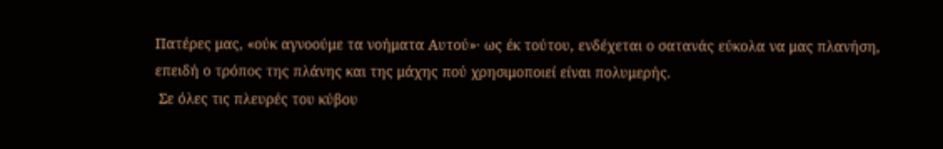Πατέρες μας, «ούκ αγνοούμε τα νοήματα Αυτού»· ως έκ τούτου, ενδέχεται ο σατανάς εύκολα να μας πλανήση, επειδή ο τρόπος της πλάνης και της μάχης πού χρησιμοποιεί είναι πολυμερής.
 Σε όλες τις πλευρές του κύβου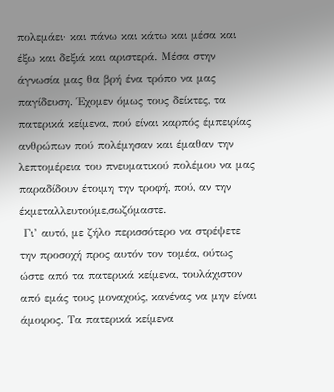πολεμάει· και πάνω και κάτω και μέσα και έξω και δεξιά και αριστερά. Μέσα στην άγνωσία μας θα βρή ένα τρόπο να μας παγίδευση. Έχομεν όμως τους δείκτες, τα πατερικά κείμενα, πού είναι καρπός έμπειρίας ανθρώπων πού πολέμησαν και έμαθαν την λεπτομέρεια του πνευματικού πολέμου να μας παραδίδουν έτοιμη την τροφή, πού, αν την έκμεταλλευτούμε,σωζόμαστε.
 Γι’ αυτό, με ζήλο περισσότερο να στρέψετε την προσοχή προς αυτόν τον τομέα, ούτως ώστε από τα πατερικά κείμενα, τουλάχιστον από εμάς τους μοναχούς, κανένας να μην είναι άμοιρος. Τα πατερικά κείμενα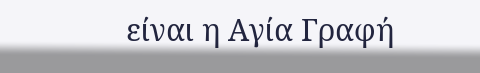είναι η Αγία Γραφή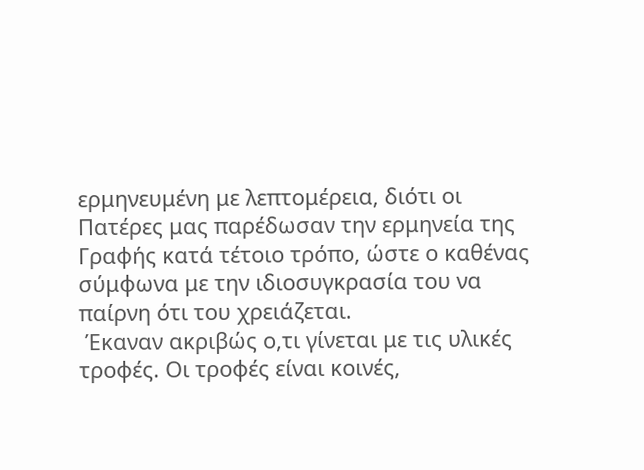ερμηνευμένη με λεπτομέρεια, διότι οι Πατέρες μας παρέδωσαν την ερμηνεία της Γραφής κατά τέτοιο τρόπο, ώστε ο καθένας σύμφωνα με την ιδιοσυγκρασία του να παίρνη ότι του χρειάζεται.
 Έκαναν ακριβώς ο,τι γίνεται με τις υλικές τροφές. Οι τροφές είναι κοινές,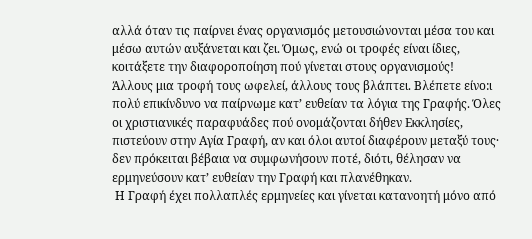αλλά όταν τις παίρνει ένας οργανισμός μετουσιώνονται μέσα του και μέσω αυτών αυξάνεται και ζει. Όμως, ενώ οι τροφές είναι ίδιες, κοιτάξετε την διαφοροποίηση πού γίνεται στους οργανισμούς!
Άλλους μια τροφή τους ωφελεί, άλλους τους βλάπτει. Βλέπετε είνο:ι πολύ επικίνδυνο να παίρνωμε κατ’ ευθείαν τα λόγια της Γραφής. Όλες οι χριστιανικές παραφυάδες πού ονομάζονται δήθεν Εκκλησίες, πιστεύουν στην Αγία Γραφή, αν και όλοι αυτοί διαφέρουν μεταξύ τους· δεν πρόκειται βέβαια να συμφωνήσουν ποτέ, διότι, θέλησαν να ερμηνεύσουν κατ’ ευθείαν την Γραφή και πλανέθηκαν.
 Η Γραφή έχει πολλαπλές ερμηνείες και γίνεται κατανοητή μόνο από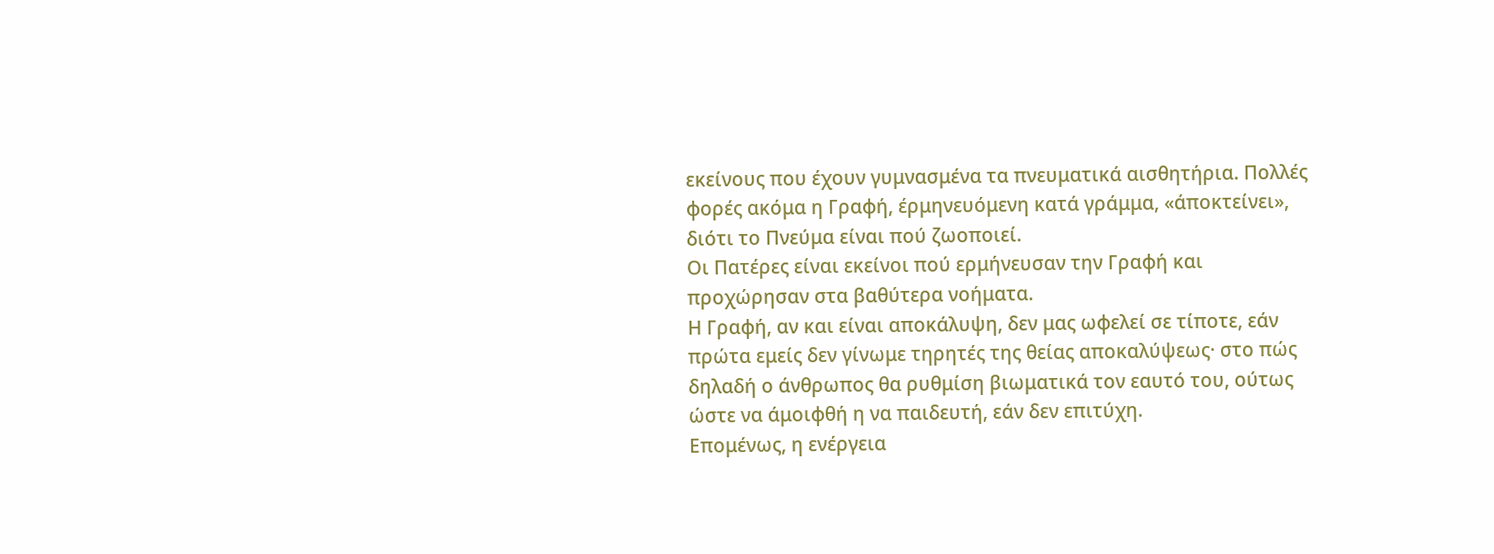εκείνους που έχουν γυμνασμένα τα πνευματικά αισθητήρια. Πολλές φορές ακόμα η Γραφή, έρμηνευόμενη κατά γράμμα, «άποκτείνει», διότι το Πνεύμα είναι πού ζωοποιεί.
Οι Πατέρες είναι εκείνοι πού ερμήνευσαν την Γραφή και προχώρησαν στα βαθύτερα νοήματα.
Η Γραφή, αν και είναι αποκάλυψη, δεν μας ωφελεί σε τίποτε, εάν πρώτα εμείς δεν γίνωμε τηρητές της θείας αποκαλύψεως· στο πώς δηλαδή ο άνθρωπος θα ρυθμίση βιωματικά τον εαυτό του, ούτως ώστε να άμοιφθή η να παιδευτή, εάν δεν επιτύχη.
Επομένως, η ενέργεια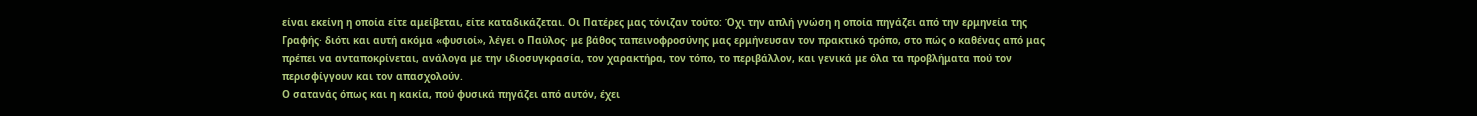είναι εκείνη η οποία είτε αμείβεται, είτε καταδικάζεται. Οι Πατέρες μας τόνιζαν τούτο: Όχι την απλή γνώση η οποία πηγάζει από την ερμηνεία της Γραφής· διότι και αυτή ακόμα «φυσιοί», λέγει ο Παύλος· με βάθος ταπεινοφροσύνης μας ερμήνευσαν τον πρακτικό τρόπο, στο πώς ο καθένας από μας πρέπει να ανταποκρίνεται, ανάλογα με την ιδιοσυγκρασία, τον χαρακτήρα, τον τόπο, το περιβάλλον, και γενικά με όλα τα προβλήματα πού τον περισφίγγουν και τον απασχολούν.
Ο σατανάς όπως και η κακία, πού φυσικά πηγάζει από αυτόν, έχει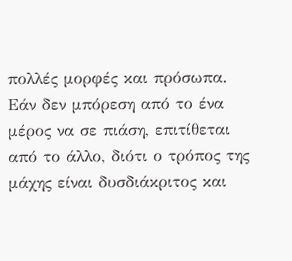πολλές μορφές και πρόσωπα. Εάν δεν μπόρεση από το ένα μέρος να σε πιάση, επιτίθεται από το άλλο, διότι ο τρόπος της μάχης είναι δυσδιάκριτος και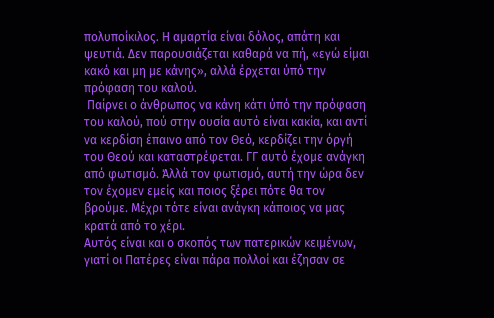πολυποίκιλος. Η αμαρτία είναι δόλος, απάτη και ψευτιά. Δεν παρουσιάζεται καθαρά να πή, «εγώ είμαι κακό και μη με κάνης», αλλά έρχεται ύπό την πρόφαση του καλού.
 Παίρνει ο άνθρωπος να κάνη κάτι ύπό την πρόφαση του καλού, πού στην ουσία αυτό είναι κακία, και αντί να κερδίση έπαινο από τον Θεό, κερδίζει την όργή του Θεού και καταστρέφεται. ΓΓ αυτό έχομε ανάγκη από φωτισμό. Άλλά τον φωτισμό, αυτή την ώρα δεν τον έχομεν εμείς και ποιος ξέρει πότε θα τον βρούμε. Μέχρι τότε είναι ανάγκη κάποιος να μας κρατά από το χέρι.
Αυτός είναι και ο σκοπός των πατερικών κειμένων, γιατί οι Πατέρες είναι πάρα πολλοί και έζησαν σε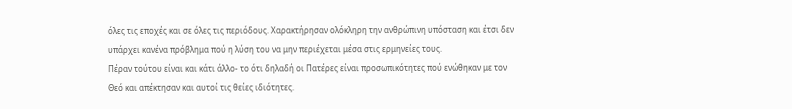όλες τις εποχές και σε όλες τις περιόδους. Χαρακτήρησαν ολόκληρη την ανθρώπινη υπόσταση και έτσι δεν υπάρχει κανένα πρόβλημα πού η λύση του να μην περιέχεται μέσα στις ερμηνείες τους.
Πέραν τούτου είναι και κάτι άλλο- το ότι δηλαδή οι Πατέρες είναι προσωπικότητες πού ενώθηκαν με τον Θεό και απέκτησαν και αυτοί τις θείες ιδιότητες.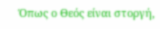Όπως ο Θεός είναι στοργή,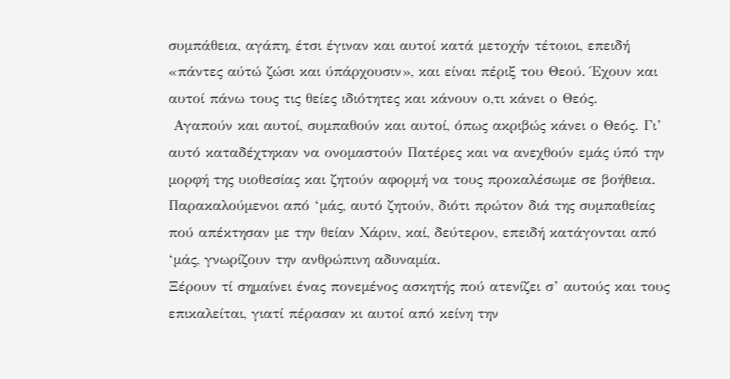συμπάθεια, αγάπη, έτσι έγιναν και αυτοί κατά μετοχήν τέτοιοι, επειδή «πάντες αύτώ ζώσι και ύπάρχουσιν», και είναι πέριξ του Θεού. Έχουν και αυτοί πάνω τους τις θείες ιδιότητες και κάνουν ο,τι κάνει ο Θεός.
 Αγαπούν και αυτοί, συμπαθούν και αυτοί, όπως ακριβώς κάνει ο Θεός. Γι’ αυτό καταδέχτηκαν να ονομαστούν Πατέρες και να ανεχθούν εμάς ύπό την μορφή της υιοθεσίας και ζητούν αφορμή να τους προκαλέσωμε σε βοήθεια. Παρακαλούμενοι από ‘μάς, αυτό ζητούν, διότι πρώτον διά της συμπαθείας πού απέκτησαν με την θείαν Χάριν, καί, δεύτερον, επειδή κατάγονται από ‘μάς, γνωρίζουν την ανθρώπινη αδυναμία.
Ξέρουν τί σημαίνει ένας πονεμένος ασκητής πού ατενίζει σ’ αυτούς και τους επικαλείται, γιατί πέρασαν κι αυτοί από κείνη την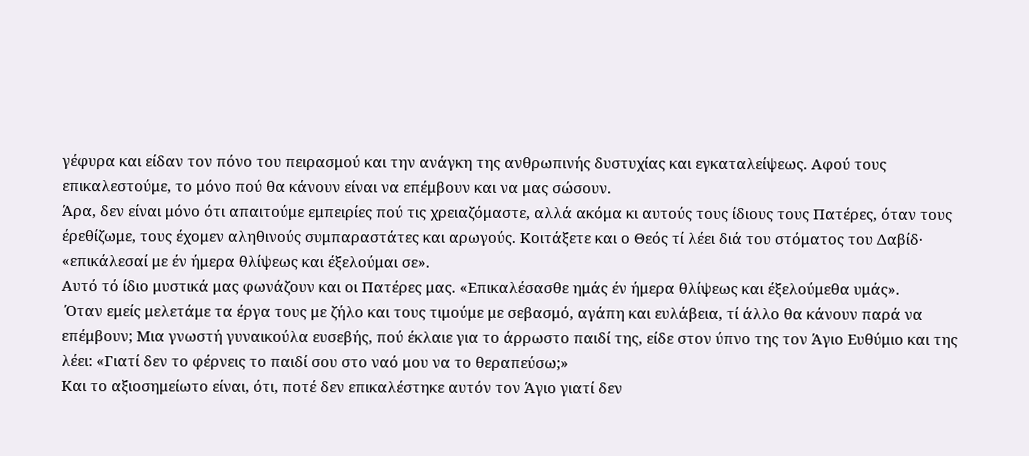γέφυρα και είδαν τον πόνο του πειρασμού και την ανάγκη της ανθρωπινής δυστυχίας και εγκαταλείψεως. Αφού τους επικαλεστούμε, το μόνο πού θα κάνουν είναι να επέμβουν και να μας σώσουν.
Άρα, δεν είναι μόνο ότι απαιτούμε εμπειρίες πού τις χρειαζόμαστε, αλλά ακόμα κι αυτούς τους ίδιους τους Πατέρες, όταν τους έρεθίζωμε, τους έχομεν αληθινούς συμπαραστάτες και αρωγούς. Κοιτάξετε και ο Θεός τί λέει διά του στόματος του Δαβίδ· «επικάλεσαί με έν ήμερα θλίψεως και έξελούμαι σε».
Αυτό τό ίδιο μυστικά μας φωνάζουν και οι Πατέρες μας. «Επικαλέσασθε ημάς έν ήμερα θλίψεως και έξελούμεθα υμάς».
 Όταν εμείς μελετάμε τα έργα τους με ζήλο και τους τιμούμε με σεβασμό, αγάπη και ευλάβεια, τί άλλο θα κάνουν παρά να επέμβουν; Μια γνωστή γυναικούλα ευσεβής, πού έκλαιε για το άρρωστο παιδί της, είδε στον ύπνο της τον Άγιο Ευθύμιο και της λέει: «Γιατί δεν το φέρνεις το παιδί σου στο ναό μου να το θεραπεύσω;»
Και το αξιοσημείωτο είναι, ότι, ποτέ δεν επικαλέστηκε αυτόν τον Άγιο γιατί δεν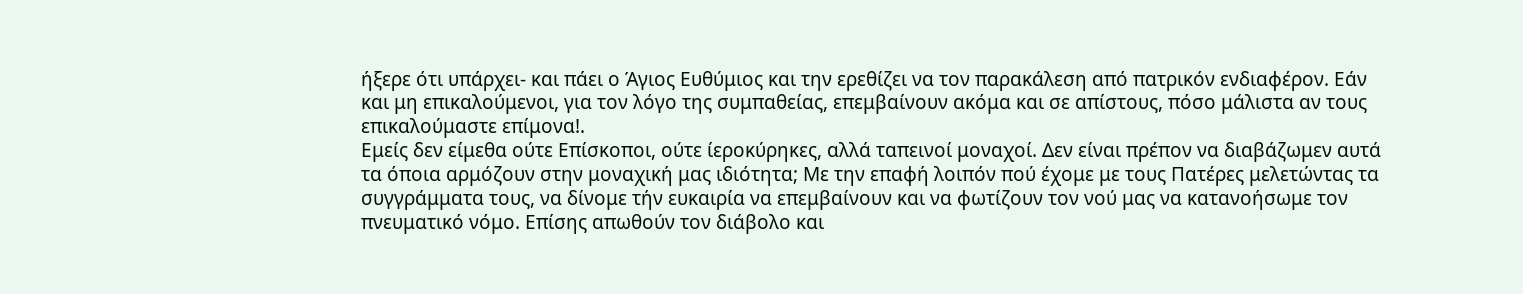ήξερε ότι υπάρχει- και πάει ο Άγιος Ευθύμιος και την ερεθίζει να τον παρακάλεση από πατρικόν ενδιαφέρον. Εάν και μη επικαλούμενοι, για τον λόγο της συμπαθείας, επεμβαίνουν ακόμα και σε απίστους, πόσο μάλιστα αν τους επικαλούμαστε επίμονα!.
Εμείς δεν είμεθα ούτε Επίσκοποι, ούτε ίεροκύρηκες, αλλά ταπεινοί μοναχοί. Δεν είναι πρέπον να διαβάζωμεν αυτά τα όποια αρμόζουν στην μοναχική μας ιδιότητα; Με την επαφή λοιπόν πού έχομε με τους Πατέρες μελετώντας τα συγγράμματα τους, να δίνομε τήν ευκαιρία να επεμβαίνουν και να φωτίζουν τον νού μας να κατανοήσωμε τον πνευματικό νόμο. Επίσης απωθούν τον διάβολο και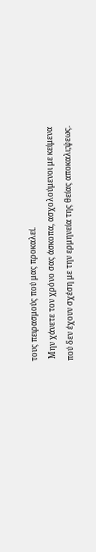τους πειρασμούς πού μας προκαλεί.
 Μην χάνετε τον χρόνο σας άσκοπα, ασχολούμενοι με κείμενα πού δεν έχουν σχέση με την ερμηνεία της θείας αποκαλι;ψεως.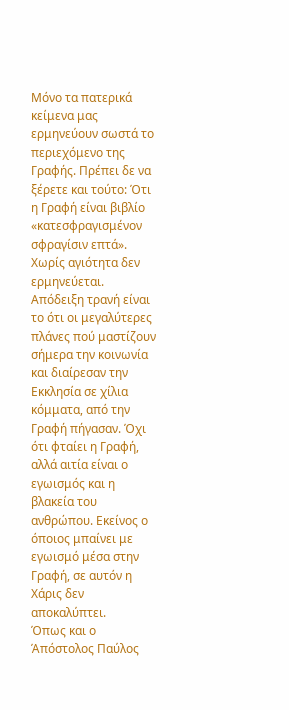Μόνο τα πατερικά κείμενα μας ερμηνεύουν σωστά το περιεχόμενο της Γραφής. Πρέπει δε να ξέρετε και τούτο: Ότι η Γραφή είναι βιβλίο «κατεσφραγισμένον σφραγίσιν επτά».
Χωρίς αγιότητα δεν ερμηνεύεται. Απόδειξη τρανή είναι το ότι οι μεγαλύτερες πλάνες πού μαστίζουν σήμερα την κοινωνία και διαίρεσαν την Εκκλησία σε χίλια κόμματα, από την Γραφή πήγασαν. Όχι ότι φταίει η Γραφή, αλλά αιτία είναι ο εγωισμός και η βλακεία του ανθρώπου. Εκείνος ο όποιος μπαίνει με εγωισμό μέσα στην Γραφή, σε αυτόν η Χάρις δεν αποκαλύπτει.
Όπως και ο Άπόστολος Παύλος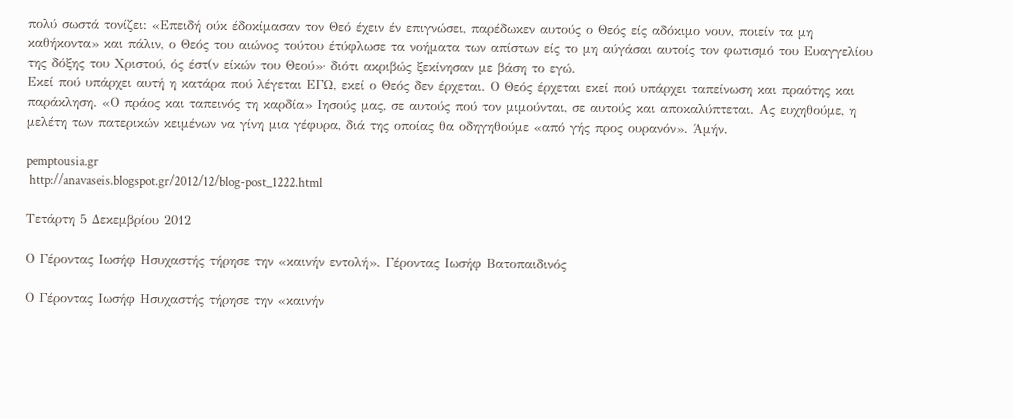πολύ σωστά τονίζει: «Επειδή ούκ έδοκίμασαν τον Θεό έχειν έν επιγνώσει, παρέδωκεν αυτούς ο Θεός είς αδόκιμο νουν, ποιείν τα μη καθήκοντα» και πάλιν, ο Θεός του αιώνος τούτου έτύφλωσε τα νοήματα των απίστων είς το μη αύγάσαι αυτοίς τον φωτισμό του Ευαγγελίου της δόξης του Χριστού, ός έστ(ν είκών του Θεού»· διότι ακριβώς ξεκίνησαν με βάση το εγώ.
Εκεί πού υπάρχει αυτή η κατάρα πού λέγεται ΕΓΩ, εκεί ο Θεός δεν έρχεται. Ο Θεός έρχεται εκεί πού υπάρχει ταπείνωση και πραότης και παράκληση. «Ο πράος και ταπεινός τη καρδία» Ιησούς μας, σε αυτούς πού τον μιμούνται, σε αυτούς και αποκαλύπτεται. Ας ευχηθούμε, η μελέτη των πατερικών κειμένων να γίνη μια γέφυρα, διά της οποίας θα οδηγηθούμε «από γής προς ουρανόν». Άμήν.

pemptousia.gr
 http://anavaseis.blogspot.gr/2012/12/blog-post_1222.html

Τετάρτη 5 Δεκεμβρίου 2012

Ο Γέροντας Ιωσήφ Ησυχαστής τήρησε την «καινήν εντολή». Γέροντας Ιωσήφ Βατοπαιδινός

Ο Γέροντας Ιωσήφ Ησυχαστής τήρησε την «καινήν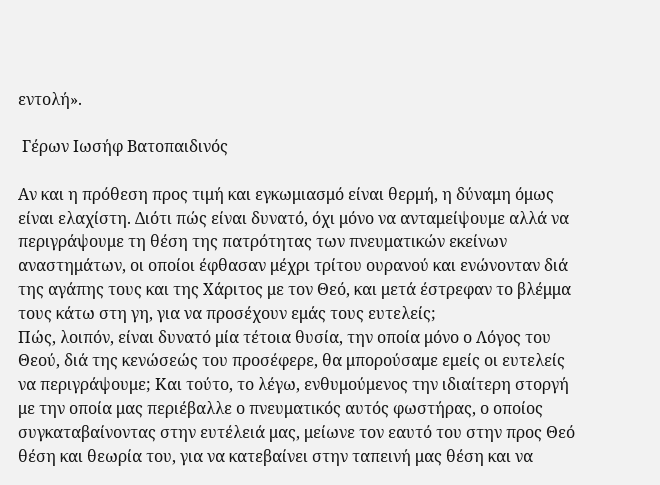εντολή».

 Γέρων Ιωσήφ Βατοπαιδινός

Αν και η πρόθεση προς τιμή και εγκωμιασμό είναι θερμή, η δύναμη όμως είναι ελαχίστη. Διότι πώς είναι δυνατό, όχι μόνο να ανταμείψουμε αλλά να περιγράψουμε τη θέση της πατρότητας των πνευματικών εκείνων αναστημάτων, οι οποίοι έφθασαν μέχρι τρίτου ουρανού και ενώνονταν διά της αγάπης τους και της Χάριτος με τον Θεό, και μετά έστρεφαν το βλέμμα τους κάτω στη γη, για να προσέχουν εμάς τους ευτελείς;
Πώς, λοιπόν, είναι δυνατό μία τέτοια θυσία, την οποία μόνο ο Λόγος του Θεού, διά της κενώσεώς του προσέφερε, θα μπορούσαμε εμείς οι ευτελείς να περιγράψουμε; Και τούτο, το λέγω, ενθυμούμενος την ιδιαίτερη στοργή με την οποία μας περιέβαλλε ο πνευματικός αυτός φωστήρας, ο οποίος συγκαταβαίνοντας στην ευτέλειά μας, μείωνε τον εαυτό του στην προς Θεό θέση και θεωρία του, για να κατεβαίνει στην ταπεινή μας θέση και να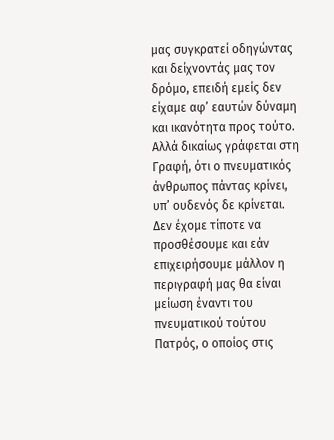μας συγκρατεί οδηγώντας και δείχνοντάς μας τον δρόμο, επειδή εμείς δεν είχαμε αφ’ εαυτών δύναμη και ικανότητα προς τούτο.
Αλλά δικαίως γράφεται στη Γραφή, ότι ο πνευματικός άνθρωπος πάντας κρίνει, υπ’ ουδενός δε κρίνεται.
Δεν έχομε τίποτε να προσθέσουμε και εάν επιχειρήσουμε μάλλον η περιγραφή μας θα είναι μείωση έναντι του πνευματικού τούτου Πατρός, ο οποίος στις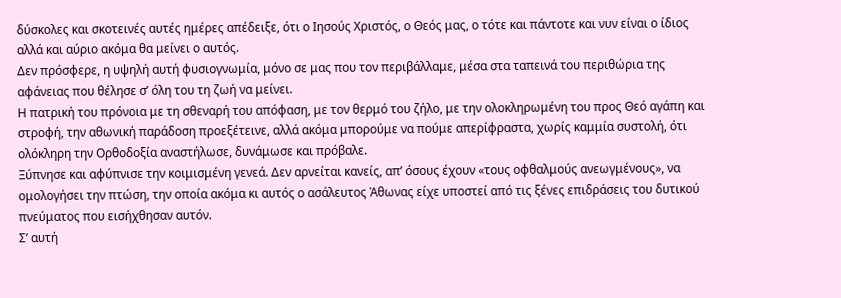δύσκολες και σκοτεινές αυτές ημέρες απέδειξε, ότι ο Ιησούς Χριστός, ο Θεός μας, ο τότε και πάντοτε και νυν είναι ο ίδιος αλλά και αύριο ακόμα θα μείνει ο αυτός.
Δεν πρόσφερε, η υψηλή αυτή φυσιογνωμία, μόνο σε μας που τον περιβάλλαμε, μέσα στα ταπεινά του περιθώρια της αφάνειας που θέλησε σ’ όλη του τη ζωή να μείνει.
Η πατρική του πρόνοια με τη σθεναρή του απόφαση, με τον θερμό του ζήλο, με την ολοκληρωμένη του προς Θεό αγάπη και στροφή, την αθωνική παράδοση προεξέτεινε, αλλά ακόμα μπορούμε να πούμε απερίφραστα, χωρίς καμμία συστολή, ότι ολόκληρη την Ορθοδοξία αναστήλωσε, δυνάμωσε και πρόβαλε.
Ξύπνησε και αφύπνισε την κοιμισμένη γενεά. Δεν αρνείται κανείς, απ’ όσους έχουν «τους οφθαλμούς ανεωγμένους», να ομολογήσει την πτώση, την οποία ακόμα κι αυτός ο ασάλευτος Ἀθωνας είχε υποστεί από τις ξένες επιδράσεις του δυτικού πνεύματος που εισήχθησαν αυτόν.
Σ’ αυτή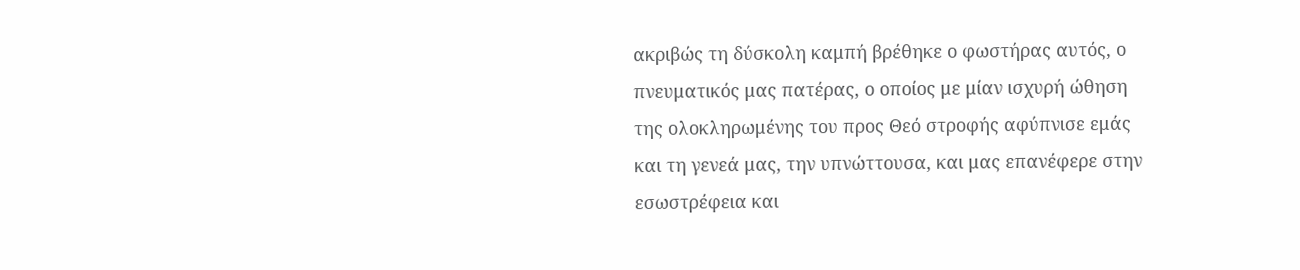ακριβώς τη δύσκολη καμπή βρέθηκε ο φωστήρας αυτός, ο πνευματικός μας πατέρας, ο οποίος με μίαν ισχυρή ώθηση της ολοκληρωμένης του προς Θεό στροφής αφύπνισε εμάς και τη γενεά μας, την υπνώττουσα, και μας επανέφερε στην εσωστρέφεια και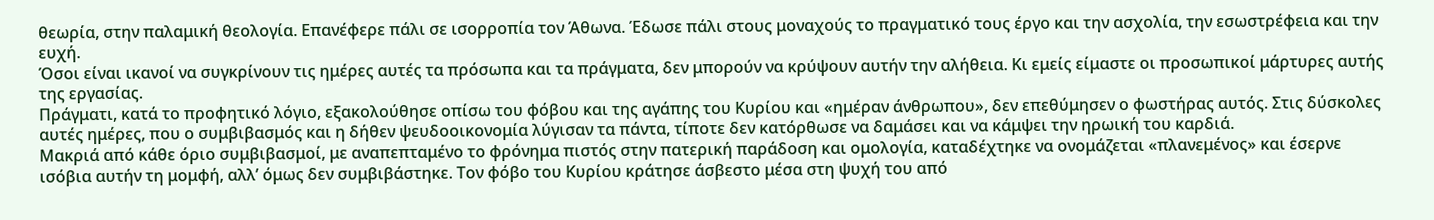θεωρία, στην παλαμική θεολογία. Επανέφερε πάλι σε ισορροπία τον Άθωνα. Έδωσε πάλι στους μοναχούς το πραγματικό τους έργο και την ασχολία, την εσωστρέφεια και την ευχή.
Όσοι είναι ικανοί να συγκρίνουν τις ημέρες αυτές τα πρόσωπα και τα πράγματα, δεν μπορούν να κρύψουν αυτήν την αλήθεια. Κι εμείς είμαστε οι προσωπικοί μάρτυρες αυτής της εργασίας.
Πράγματι, κατά το προφητικό λόγιο, εξακολούθησε οπίσω του φόβου και της αγάπης του Κυρίου και «ημέραν άνθρωπου», δεν επεθύμησεν ο φωστήρας αυτός. Στις δύσκολες αυτές ημέρες, που ο συμβιβασμός και η δήθεν ψευδοοικονομία λύγισαν τα πάντα, τίποτε δεν κατόρθωσε να δαμάσει και να κάμψει την ηρωική του καρδιά.
Μακριά από κάθε όριο συμβιβασμοί, με αναπεπταμένο το φρόνημα πιστός στην πατερική παράδοση και ομολογία, καταδέχτηκε να ονομάζεται «πλανεμένος» και έσερνε ισόβια αυτήν τη μομφή, αλλ’ όμως δεν συμβιβάστηκε. Τον φόβο του Κυρίου κράτησε άσβεστο μέσα στη ψυχή του από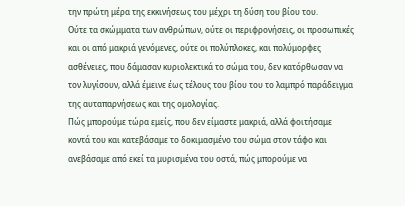την πρώτη μέρα της εκκινήσεως του μέχρι τη δύση του βίου του.
Ούτε τα σκώμματα των ανθρώπων, ούτε οι περιφρονήσεις, οι προσωπικές και οι από μακριά γενόμενες, ούτε οι πολύπλοκες, και πολύμορφες ασθένειες, που δάμασαν κυριολεκτικά το σώμα του, δεν κατόρθωσαν να τον λυγίσουν, αλλά έμεινε έως τέλους του βίου του το λαμπρό παράδειγμα της αυταπαρνήσεως και της ομολογίας.
Πώς μπορούμε τώρα εμείς, που δεν είμαστε μακριά, αλλά φοιτήσαμε κοντά του και κατεβάσαμε το δοκιμασμένο του σώμα στον τάφο και ανεβάσαμε από εκεί τα μυρισμένα του οστά, πώς μπορούμε να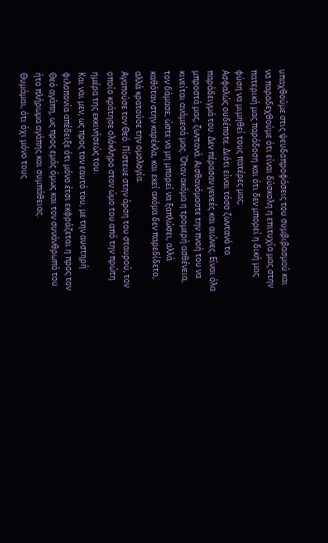υπαχθούμε στις ψευδοπροφάσεις του συμβιβασμού και να παραδεχθούμε ότι είναι δύσκολη η επιτυχία μας στην πατερική μας παράδοση και ότι δεν μπορεί η δική μας φύση να μιμηθεί τους πατέρες μας;
Ασφαλώς ουδέποτε. Διότι είναι τόσο ζωντανό το παράδειγμά του. Δεν πέρασαν γενεές και αιώνες. Είναι όλα μπροστά μας, ζωντανά. Αισθανόμαστε την πνοή του να κινείται ανάμεσά μας. Όταν ακόμα η τρομερή ασθένεια, τον δάμασε, ώστε να μη μπορεί να ξαπλώσει, αλλά καθόταν στην καρέκλα, και εκεί ακόμα δεν παρεδίδετο, αλλά κρατούσε την ομολογία.
Αγαπούσε τον Θεό. Πίστευε στην άρση του σταυρού, τον οποίο κράτησε ολόκληρο στον ώμο του από την πρώτη ημέρα της εκκινήσεώς του.
Και ναι μεν, ως προς τον εαυτό του, με την αυστηρή φιλοπονία απέδειξε ότι μόνο έτσι εκφράζεται η προς τον Θεό αγάπη, ως προς εμάς όμως και τον συνάνθρωπό του ήτο πλήρωμα αγάπης και συμπάθειας.
Θυμάμαι, ότι όχι μόνο τους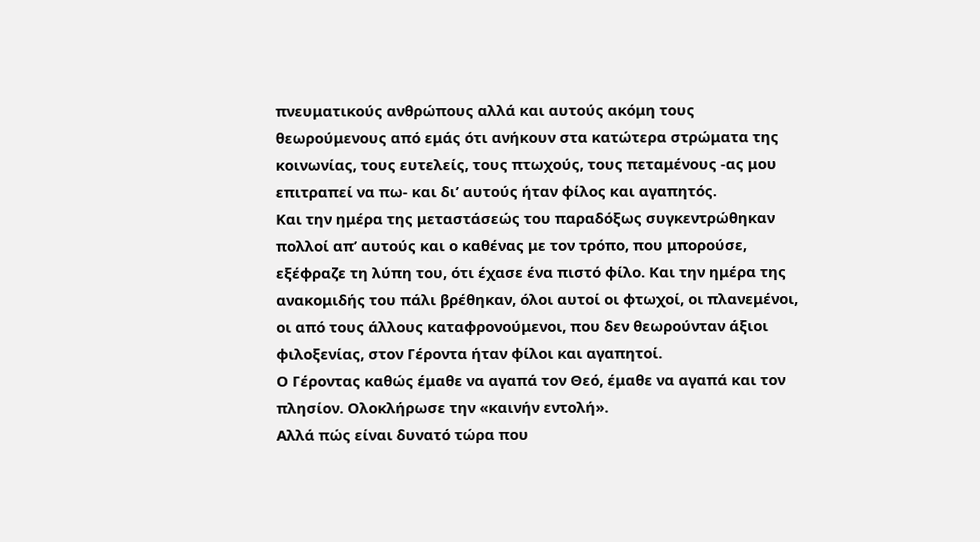πνευματικούς ανθρώπους αλλά και αυτούς ακόμη τους θεωρούμενους από εμάς ότι ανήκουν στα κατώτερα στρώματα της κοινωνίας, τους ευτελείς, τους πτωχούς, τους πεταμένους -ας μου επιτραπεί να πω- και δι’ αυτούς ήταν φίλος και αγαπητός.
Και την ημέρα της μεταστάσεώς του παραδόξως συγκεντρώθηκαν πολλοί απ’ αυτούς και ο καθένας με τον τρόπο, που μπορούσε, εξέφραζε τη λύπη του, ότι έχασε ένα πιστό φίλο. Και την ημέρα της ανακομιδής του πάλι βρέθηκαν, όλοι αυτοί οι φτωχοί, οι πλανεμένοι, οι από τους άλλους καταφρονούμενοι, που δεν θεωρούνταν άξιοι φιλοξενίας, στον Γέροντα ήταν φίλοι και αγαπητοί.
Ο Γέροντας καθώς έμαθε να αγαπά τον Θεό, έμαθε να αγαπά και τον πλησίον. Ολοκλήρωσε την «καινήν εντολή».
Αλλά πώς είναι δυνατό τώρα που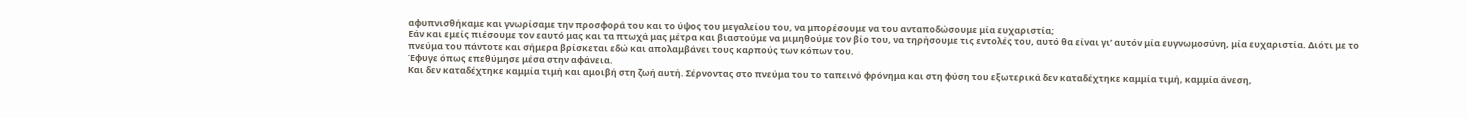αφυπνισθήκαμε και γνωρίσαμε την προσφορά του και το ύψος του μεγαλείου του, να μπορέσουμε να του ανταποδώσουμε μία ευχαριστία;
Εάν και εμείς πιέσουμε τον εαυτό μας και τα πτωχά μας μέτρα και βιαστούμε να μιμηθούμε τον βίο του, να τηρήσουμε τις εντολές του, αυτό θα είναι γι’ αυτόν μία ευγνωμοσύνη, μία ευχαριστία. Διότι με το πνεύμα του πάντοτε και σήμερα βρίσκεται εδώ και απολαμβάνει τους καρπούς των κόπων του.
Έφυγε όπως επεθύμησε μέσα στην αφάνεια.
Και δεν καταδέχτηκε καμμία τιμή και αμοιβή στη ζωή αυτή. Σέρνοντας στο πνεύμα του το ταπεινό φρόνημα και στη φύση του εξωτερικά δεν καταδέχτηκε καμμία τιμή, καμμία άνεση,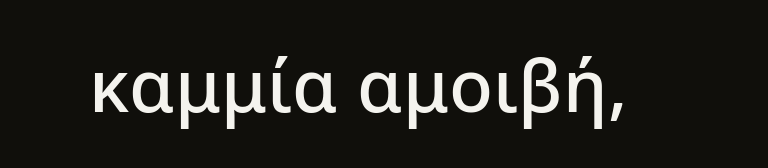καμμία αμοιβή,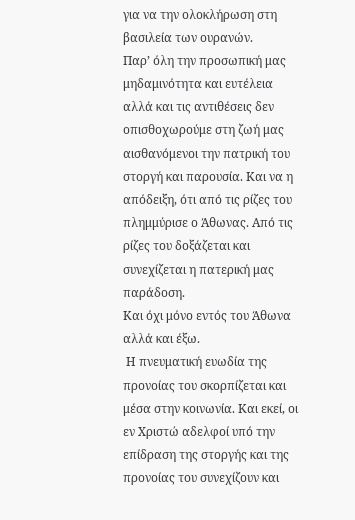για να την ολοκλήρωση στη βασιλεία των ουρανών.
Παρ’ όλη την προσωπική μας μηδαμινότητα και ευτέλεια αλλά και τις αντιθέσεις δεν οπισθοχωρούμε στη ζωή μας αισθανόμενοι την πατρική του στοργή και παρουσία. Και να η απόδειξη, ότι από τις ρίζες του πλημμύρισε ο Άθωνας. Από τις ρίζες του δοξάζεται και συνεχίζεται η πατερική μας παράδοση.
Και όχι μόνο εντός του Άθωνα αλλά και έξω.
 Η πνευματική ευωδία της προνοίας του σκορπίζεται και μέσα στην κοινωνία. Και εκεί, οι εν Χριστώ αδελφοί υπό την επίδραση της στοργής και της προνοίας του συνεχίζουν και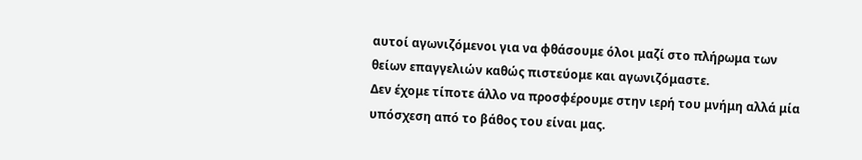αυτοί αγωνιζόμενοι για να φθάσουμε όλοι μαζί στο πλήρωμα των θείων επαγγελιών καθώς πιστεύομε και αγωνιζόμαστε.
Δεν έχομε τίποτε άλλο να προσφέρουμε στην ιερή του μνήμη αλλά μία υπόσχεση από το βάθος του είναι μας.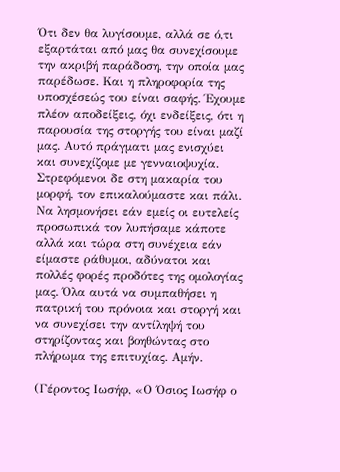Ότι δεν θα λυγίσουμε, αλλά σε ό,τι εξαρτάται από μας θα συνεχίσουμε την ακριβή παράδοση, την οποία μας παρέδωσε. Και η πληροφορία της υποσχέσεώς του είναι σαφής. Έχουμε πλέον αποδείξεις, όχι ενδείξεις, ότι η παρουσία της στοργής του είναι μαζί μας. Αυτό πράγματι μας ενισχύει και συνεχίζομε με γενναιοψυχία.
Στρεφόμενοι δε στη μακαρία του μορφή, τον επικαλούμαστε και πάλι. Να λησμονήσει εάν εμείς οι ευτελείς προσωπικά τον λυπήσαμε κάποτε αλλά και τώρα στη συνέχεια εάν είμαστε ράθυμοι, αδύνατοι και πολλές φορές προδότες της ομολογίας μας. Όλα αυτά να συμπαθήσει η πατρική του πρόνοια και στοργή και να συνεχίσει την αντίληψή του στηρίζοντας και βοηθώντας στο πλήρωμα της επιτυχίας. Αμήν.

(Γέροντος Ιωσήφ, «Ο Όσιος Ιωσήφ ο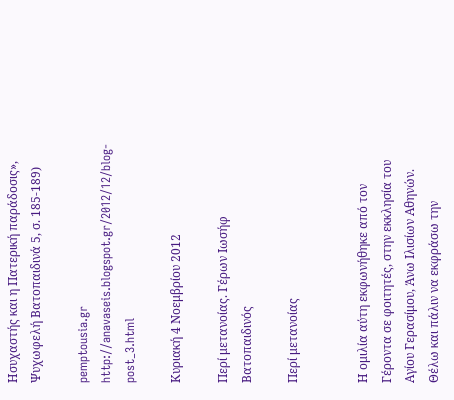Ησυχαστής και η Πατερική παράδοσις», Ψυχωφελή Βατοπαιδινά 5, σ. 185-189)

pemptousia.gr
http://anavaseis.blogspot.gr/2012/12/blog-post_3.html

Κυριακή 4 Νοεμβρίου 2012

Περί μετανοίας. Γέρων Ιωσήφ Βατοπαιδινός

Περί μετανοίας


Η ομιλία αύτη εκφωνήθηκε από τον Γέροντα σε φοιτητές, στην εκκλησία του Αγίου Γερασίμου, Άνω Ιλισίων Αθηνών.
Θέλω και πάλιν να εκφράσω την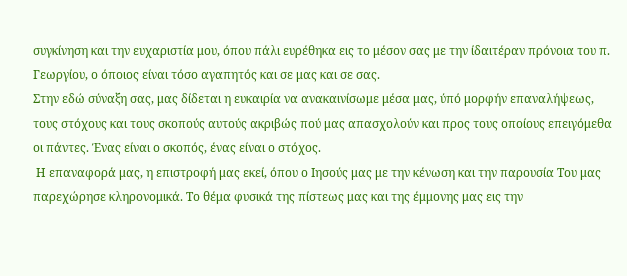συγκίνηση και την ευχαριστία μου, όπου πάλι ευρέθηκα εις το μέσον σας με την ίδαιτέραν πρόνοια του π. Γεωργίου, ο όποιος είναι τόσο αγαπητός και σε μας και σε σας.
Στην εδώ σύναξη σας, μας δίδεται η ευκαιρία να ανακαινίσωμε μέσα μας, ύπό μορφήν επαναλήψεως, τους στόχους και τους σκοπούς αυτούς ακριβώς πού μας απασχολούν και προς τους οποίους επειγόμεθα οι πάντες. Ένας είναι ο σκοπός, ένας είναι ο στόχος.
 Η επαναφορά μας, η επιστροφή μας εκεί, όπου ο Ιησούς μας με την κένωση και την παρουσία Του μας παρεχώρησε κληρονομικά. Το θέμα φυσικά της πίστεως μας και της έμμονης μας εις την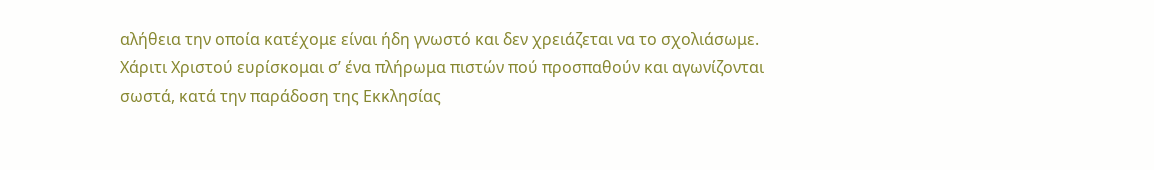αλήθεια την οποία κατέχομε είναι ήδη γνωστό και δεν χρειάζεται να το σχολιάσωμε.
Χάριτι Χριστού ευρίσκομαι σ’ ένα πλήρωμα πιστών πού προσπαθούν και αγωνίζονται σωστά, κατά την παράδοση της Εκκλησίας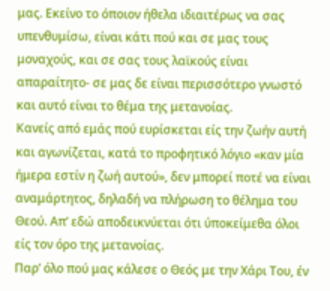μας. Εκείνο το όποιον ήθελα ιδιαιτέρως να σας υπενθυμίσω, είναι κάτι πού και σε μας τους μοναχούς, και σε σας τους λαϊκούς είναι απαραίτητο- σε μας δε είναι περισσότερο γνωστό και αυτό είναι το θέμα της μετανοίας.
Κανείς από εμάς πού ευρίσκεται είς την ζωήν αυτή και αγωνίζεται, κατά το προφητικό λόγιο «καν μία ήμερα εστίν η ζωή αυτού», δεν μπορεί ποτέ να είναι αναμάρτητος, δηλαδή να πλήρωση το θέλημα του Θεού. Απ’ εδώ αποδεικνύεται ότι ύποκείμεθα όλοι είς τον όρο της μετανοίας.
Παρ’ όλο πού μας κάλεσε ο Θεός με την Χάρι Του, έν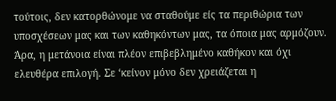τούτοις, δεν κατορθώνομε να σταθούμε είς τα περιθώρια των υποσχέσεων μας και των καθηκόντων μας, τα όποια μας αρμόζουν. Άρα, η μετάνοια είναι πλέον επιβεβλημένο καθήκον και όχι ελευθέρα επιλογή. Σε ‘κείνον μόνο δεν χρειάζεται η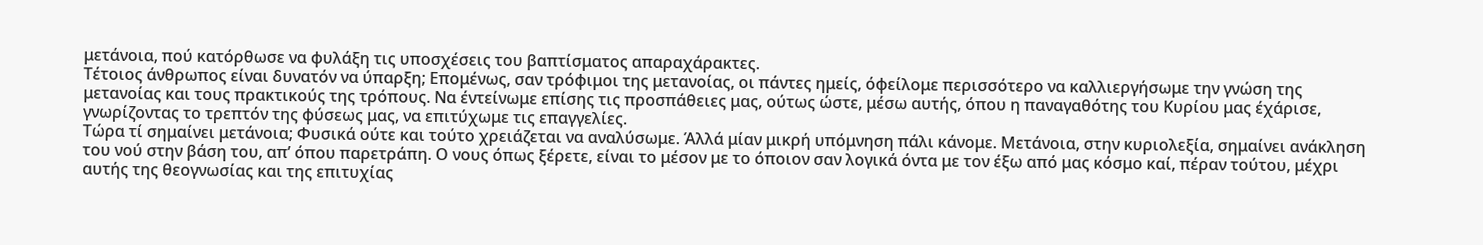μετάνοια, πού κατόρθωσε να φυλάξη τις υποσχέσεις του βαπτίσματος απαραχάρακτες.
Τέτοιος άνθρωπος είναι δυνατόν να ύπαρξη; Επομένως, σαν τρόφιμοι της μετανοίας, οι πάντες ημείς, όφείλομε περισσότερο να καλλιεργήσωμε την γνώση της μετανοίας και τους πρακτικούς της τρόπους. Να έντείνωμε επίσης τις προσπάθειες μας, ούτως ώστε, μέσω αυτής, όπου η παναγαθότης του Κυρίου μας έχάρισε, γνωρίζοντας το τρεπτόν της φύσεως μας, να επιτύχωμε τις επαγγελίες.
Τώρα τί σημαίνει μετάνοια; Φυσικά ούτε και τούτο χρειάζεται να αναλύσωμε. Άλλά μίαν μικρή υπόμνηση πάλι κάνομε. Μετάνοια, στην κυριολεξία, σημαίνει ανάκληση του νού στην βάση του, απ’ όπου παρετράπη. Ο νους όπως ξέρετε, είναι το μέσον με το όποιον σαν λογικά όντα με τον έξω από μας κόσμο καί, πέραν τούτου, μέχρι αυτής της θεογνωσίας και της επιτυχίας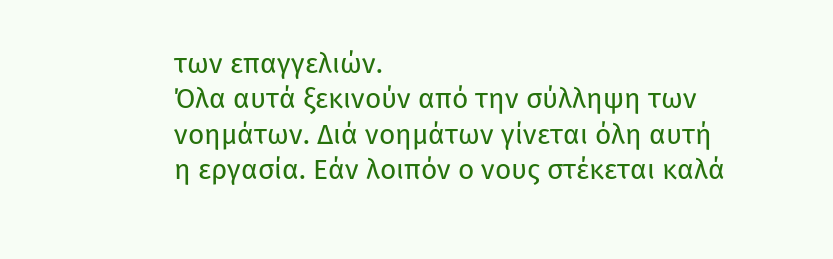των επαγγελιών.
Όλα αυτά ξεκινούν από την σύλληψη των νοημάτων. Διά νοημάτων γίνεται όλη αυτή η εργασία. Εάν λοιπόν ο νους στέκεται καλά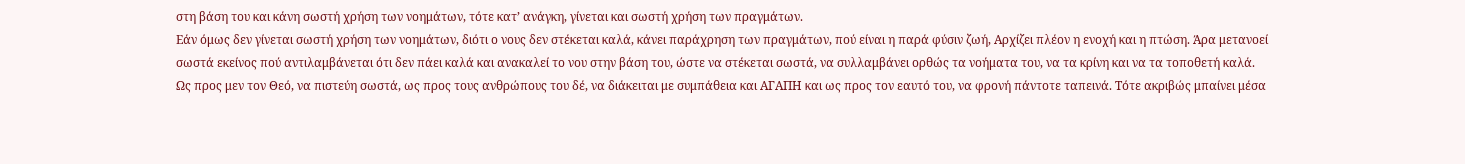στη βάση του και κάνη σωστή χρήση των νοημάτων, τότε κατ’ ανάγκη, γίνεται και σωστή χρήση των πραγμάτων.
Εάν όμως δεν γίνεται σωστή χρήση των νοημάτων, διότι ο νους δεν στέκεται καλά, κάνει παράχρηση των πραγμάτων, πού είναι η παρά φύσιν ζωή, Αρχίζει πλέον η ενοχή και η πτώση. Άρα μετανοεί σωστά εκείνος πού αντιλαμβάνεται ότι δεν πάει καλά και ανακαλεί το νου στην βάση του, ώστε να στέκεται σωστά, να συλλαμβάνει ορθώς τα νοήματα του, να τα κρίνη και να τα τοποθετή καλά.
Ως προς μεν τον Θεό, να πιστεύη σωστά, ως προς τους ανθρώπους του δέ, να διάκειται με συμπάθεια και ΑΓΑΠΗ και ως προς τον εαυτό του, να φρονή πάντοτε ταπεινά. Τότε ακριβώς μπαίνει μέσα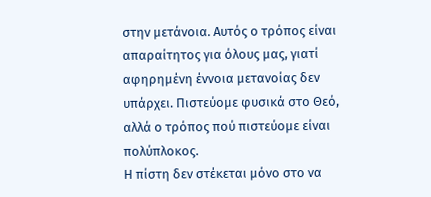στην μετάνοια. Αυτός ο τρόπος είναι απαραίτητος για όλους μας, γιατί αφηρημένη έννοια μετανοίας δεν υπάρχει. Πιστεύομε φυσικά στο Θεό, αλλά ο τρόπος πού πιστεύομε είναι πολύπλοκος.
Η πίστη δεν στέκεται μόνο στο να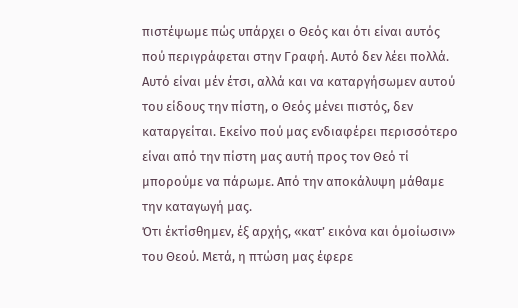πιστέψωμε πώς υπάρχει ο Θεός και ότι είναι αυτός πού περιγράφεται στην Γραφή. Αυτό δεν λέει πολλά. Αυτό είναι μέν έτσι, αλλά και να καταργήσωμεν αυτού του είδους την πίστη, ο Θεός μένει πιστός, δεν καταργείται. Εκείνο πού μας ενδιαφέρει περισσότερο είναι από την πίστη μας αυτή προς τον Θεό τί μπορούμε να πάρωμε. Από την αποκάλυψη μάθαμε την καταγωγή μας.
Ότι έκτίσθημεν, έξ αρχής, «κατ’ εικόνα και όμοίωσιν» του Θεού. Μετά, η πτώση μας έφερε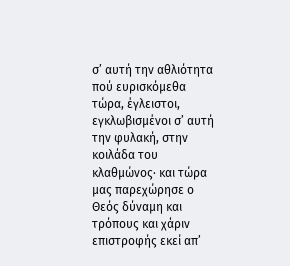σ’ αυτή την αθλιότητα πού ευρισκόμεθα τώρα, έγλειστοι, εγκλωβισμένοι σ’ αυτή την φυλακή, στην κοιλάδα του κλαθμώνος· και τώρα μας παρεχώρησε ο Θεός δύναμη και τρόπους και χάριν επιστροφής εκεί απ’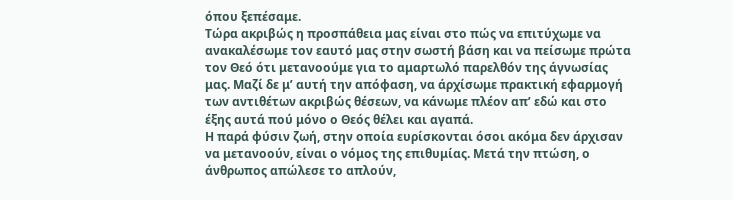όπου ξεπέσαμε.
Τώρα ακριβώς η προσπάθεια μας είναι στο πώς να επιτύχωμε να ανακαλέσωμε τον εαυτό μας στην σωστή βάση και να πείσωμε πρώτα τον Θεό ότι μετανοούμε για το αμαρτωλό παρελθόν της άγνωσίας μας. Μαζί δε μ’ αυτή την απόφαση, να άρχίσωμε πρακτική εφαρμογή των αντιθέτων ακριβώς θέσεων, να κάνωμε πλέον απ’ εδώ και στο έξης αυτά πού μόνο ο Θεός θέλει και αγαπά.
Η παρά φύσιν ζωή, στην οποία ευρίσκονται όσοι ακόμα δεν άρχισαν να μετανοούν, είναι ο νόμος της επιθυμίας. Μετά την πτώση, ο άνθρωπος απώλεσε το απλούν,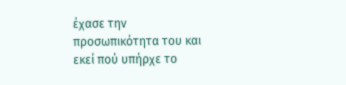έχασε την προσωπικότητα του και εκεί πού υπήρχε το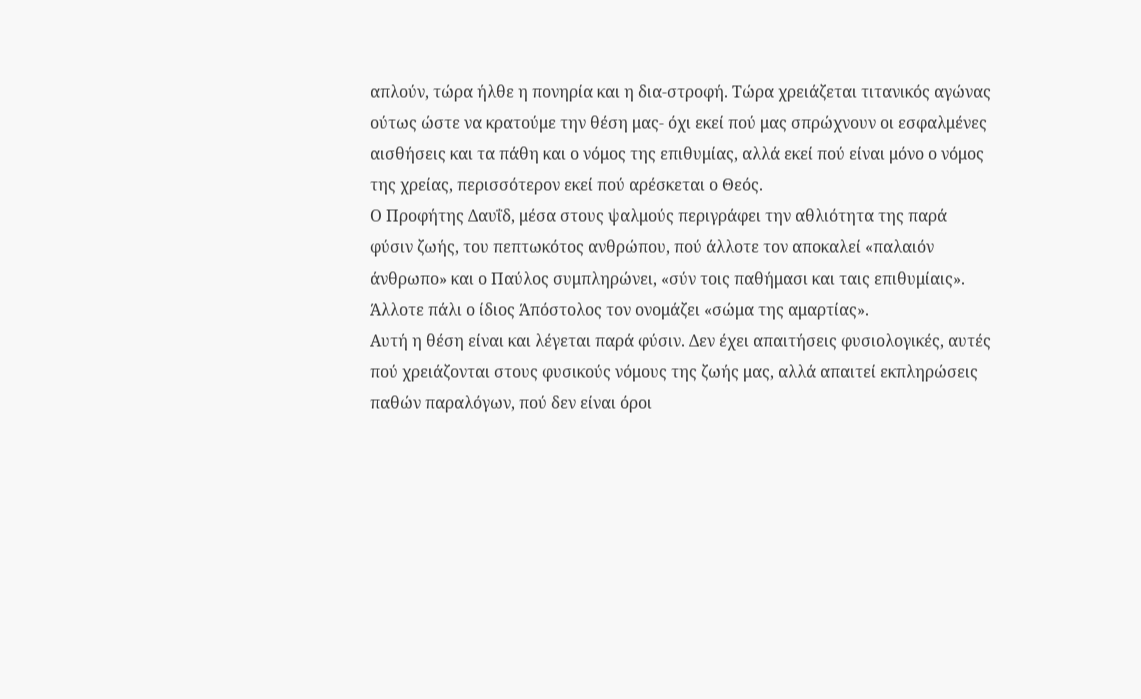απλούν, τώρα ήλθε η πονηρία και η δια-στροφή. Τώρα χρειάζεται τιτανικός αγώνας ούτως ώστε να κρατούμε την θέση μας- όχι εκεί πού μας σπρώχνουν οι εσφαλμένες αισθήσεις και τα πάθη και ο νόμος της επιθυμίας, αλλά εκεί πού είναι μόνο ο νόμος της χρείας, περισσότερον εκεί πού αρέσκεται ο Θεός.
Ο Προφήτης Δαυΐδ, μέσα στους ψαλμούς περιγράφει την αθλιότητα της παρά φύσιν ζωής, του πεπτωκότος ανθρώπου, πού άλλοτε τον αποκαλεί «παλαιόν άνθρωπο» και ο Παύλος συμπληρώνει, «σύν τοις παθήμασι και ταις επιθυμίαις». Άλλοτε πάλι ο ίδιος Άπόστολος τον ονομάζει «σώμα της αμαρτίας».
Αυτή η θέση είναι και λέγεται παρά φύσιν. Δεν έχει απαιτήσεις φυσιολογικές, αυτές πού χρειάζονται στους φυσικούς νόμους της ζωής μας, αλλά απαιτεί εκπληρώσεις παθών παραλόγων, πού δεν είναι όροι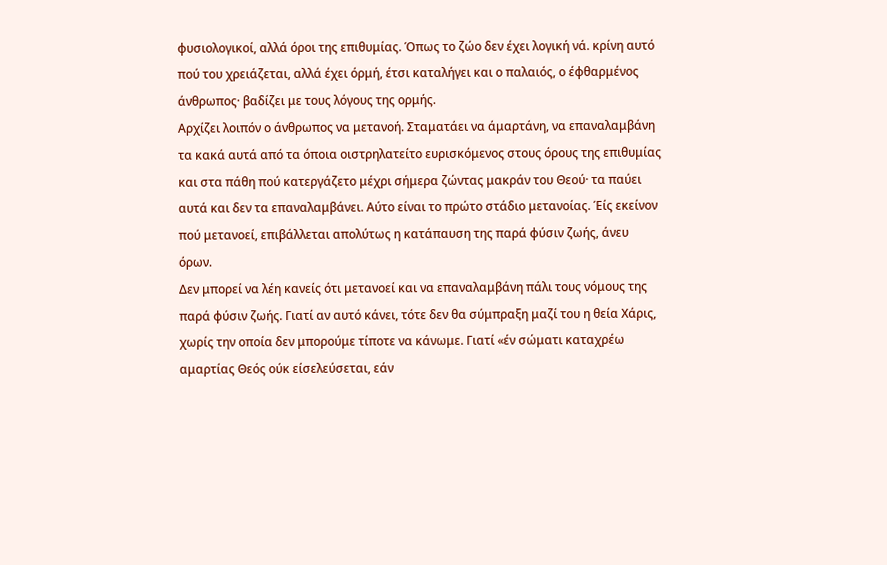φυσιολογικοί, αλλά όροι της επιθυμίας. Όπως το ζώο δεν έχει λογική νά. κρίνη αυτό πού του χρειάζεται, αλλά έχει όρμή, έτσι καταλήγει και ο παλαιός, ο έφθαρμένος άνθρωπος· βαδίζει με τους λόγους της ορμής.
Αρχίζει λοιπόν ο άνθρωπος να μετανοή. Σταματάει να άμαρτάνη, να επαναλαμβάνη τα κακά αυτά από τα όποια οιστρηλατείτο ευρισκόμενος στους όρους της επιθυμίας και στα πάθη πού κατεργάζετο μέχρι σήμερα ζώντας μακράν του Θεού· τα παύει αυτά και δεν τα επαναλαμβάνει. Αύτο είναι το πρώτο στάδιο μετανοίας. Έίς εκείνον πού μετανοεί, επιβάλλεται απολύτως η κατάπαυση της παρά φύσιν ζωής, άνευ όρων.
Δεν μπορεί να λέη κανείς ότι μετανοεί και να επαναλαμβάνη πάλι τους νόμους της παρά φύσιν ζωής. Γιατί αν αυτό κάνει, τότε δεν θα σύμπραξη μαζί του η θεία Χάρις, χωρίς την οποία δεν μπορούμε τίποτε να κάνωμε. Γιατί «έν σώματι καταχρέω αμαρτίας Θεός ούκ είσελεύσεται, εάν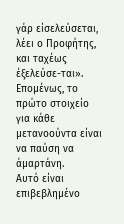γάρ είσελεύσεται, λέει ο Προφήτης, και ταχέως έξελεύσε-ται». Επομένως, το πρώτο στοιχείο για κάθε μετανοούντα είναι να παύση να άμαρτάνη.
Αυτό είναι επιβεβλημένο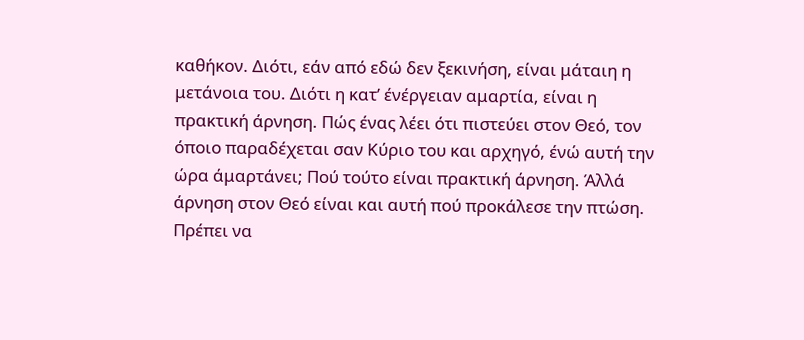καθήκον. Διότι, εάν από εδώ δεν ξεκινήση, είναι μάταιη η μετάνοια του. Διότι η κατ’ ένέργειαν αμαρτία, είναι η πρακτική άρνηση. Πώς ένας λέει ότι πιστεύει στον Θεό, τον όποιο παραδέχεται σαν Κύριο του και αρχηγό, ένώ αυτή την ώρα άμαρτάνει; Πού τούτο είναι πρακτική άρνηση. Άλλά άρνηση στον Θεό είναι και αυτή πού προκάλεσε την πτώση. Πρέπει να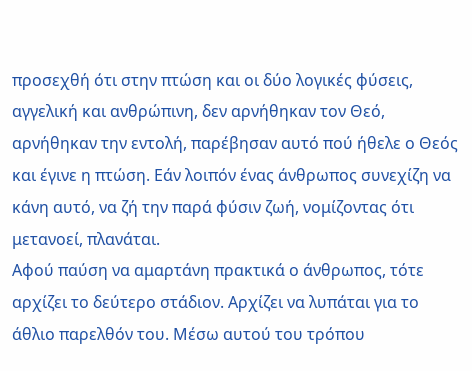προσεχθή ότι στην πτώση και οι δύο λογικές φύσεις, αγγελική και ανθρώπινη, δεν αρνήθηκαν τον Θεό, αρνήθηκαν την εντολή, παρέβησαν αυτό πού ήθελε ο Θεός και έγινε η πτώση. Εάν λοιπόν ένας άνθρωπος συνεχίζη να κάνη αυτό, να ζή την παρά φύσιν ζωή, νομίζοντας ότι μετανοεί, πλανάται.
Αφού παύση να αμαρτάνη πρακτικά ο άνθρωπος, τότε αρχίζει το δεύτερο στάδιον. Αρχίζει να λυπάται για το άθλιο παρελθόν του. Μέσω αυτού του τρόπου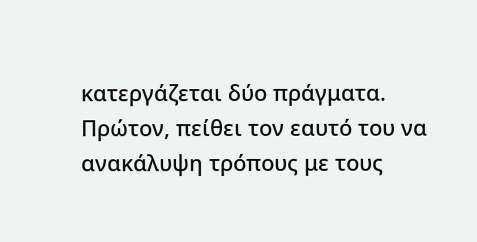κατεργάζεται δύο πράγματα. Πρώτον, πείθει τον εαυτό του να ανακάλυψη τρόπους με τους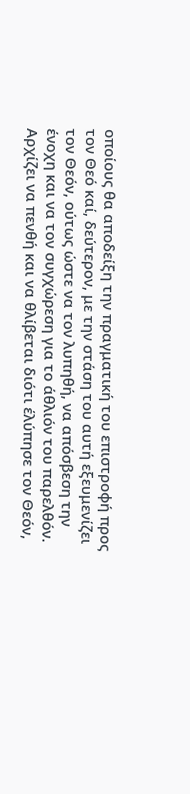οποίους θα αποδείξη την πραγματική του επιστροφή προς τον Θεό καί, δεύτερον, με την στάση του αυτή εξευμενίζει τον Θεόν, ούτως ώστε να τον λυπηθή, να απόσβεση την ένοχη και να τον συγχώρεση για το άθλιόν του παρελθόν.
Αρχίζει να πενθή και να θλίβεται διότι έλύπησε τον Θεόν,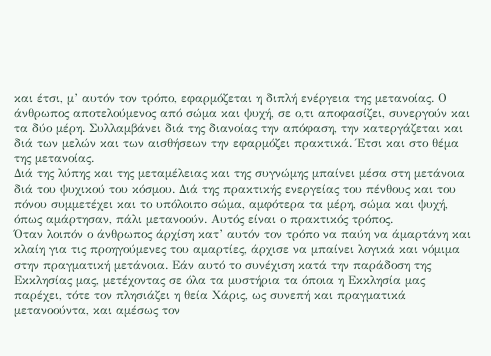και έτσι, μ’ αυτόν τον τρόπο, εφαρμόζεται η διπλή ενέργεια της μετανοίας. Ο άνθρωπος αποτελούμενος από σώμα και ψυχή, σε ο,τι αποφασίζει, συνεργούν και τα δύο μέρη. Συλλαμβάνει διά της διανοίας την απόφαση, την κατεργάζεται και διά των μελών και των αισθήσεων την εφαρμόζει πρακτικά. Έτσι και στο θέμα της μετανοίας.
Διά της λύπης και της μεταμέλειας και της συγνώμης μπαίνει μέσα στη μετάνοια διά του ψυχικού του κόσμου. Διά της πρακτικής ενεργείας του πένθους και του πόνου συμμετέχει και το υπόλοιπο σώμα, αμφότερα τα μέρη, σώμα και ψυχή, όπως αμάρτησαν, πάλι μετανοούν. Αυτός είναι ο πρακτικός τρόπος.
Όταν λοιπόν ο άνθρωπος άρχίση κατ’ αυτόν τον τρόπο να παύη να άμαρτάνη και κλαίη για τις προηγούμενες του αμαρτίες, άρχισε να μπαίνει λογικά και νόμιμα στην πραγματική μετάνοια. Εάν αυτό το συνέχιση κατά την παράδοση της Εκκλησίας μας, μετέχοντας σε όλα τα μυστήρια τα όποια η Εκκλησία μας παρέχει, τότε τον πλησιάζει η θεία Χάρις, ως συνεπή και πραγματικά μετανοούντα, και αμέσως τον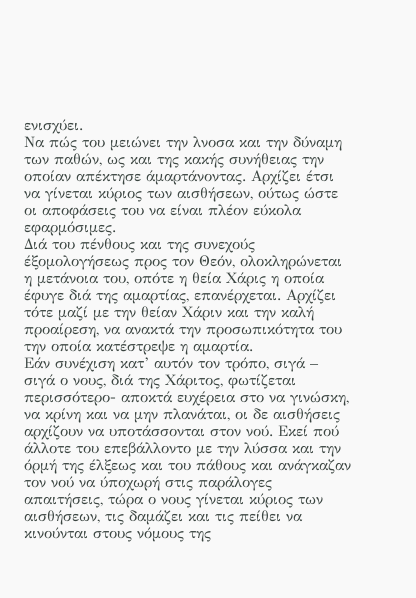ενισχύει.
Να πώς του μειώνει την λνοσα και την δύναμη των παθών, ως και της κακής συνήθειας την οποίαν απέκτησε άμαρτάνοντας. Αρχίζει έτσι να γίνεται κύριος των αισθήσεων, ούτως ώστε οι αποφάσεις του να είναι πλέον εύκολα εφαρμόσιμες.
Διά του πένθους και της συνεχούς έξομολογήσεως προς τον Θεόν, ολοκληρώνεται η μετάνοια του, οπότε η θεία Χάρις η οποία έφυγε διά της αμαρτίας, επανέρχεται. Αρχίζει τότε μαζί με την θείαν Χάριν και την καλή προαίρεση, να ανακτά την προσωπικότητα του την οποία κατέστρεψε η αμαρτία.
Εάν συνέχιση κατ’ αυτόν τον τρόπο, σιγά – σιγά ο νους, διά της Χάριτος, φωτίζεται περισσότερο- αποκτά ευχέρεια στο να γινώσκη, να κρίνη και να μην πλανάται, οι δε αισθήσεις αρχίζουν να υποτάσσονται στον νού. Εκεί πού άλλοτε του επεβάλλοντο με την λύσσα και την όρμή της έλξεως και του πάθους και ανάγκαζαν τον νού να ύποχωρή στις παράλογες απαιτήσεις, τώρα ο νους γίνεται κύριος των αισθήσεων, τις δαμάζει και τις πείθει να κινούνται στους νόμους της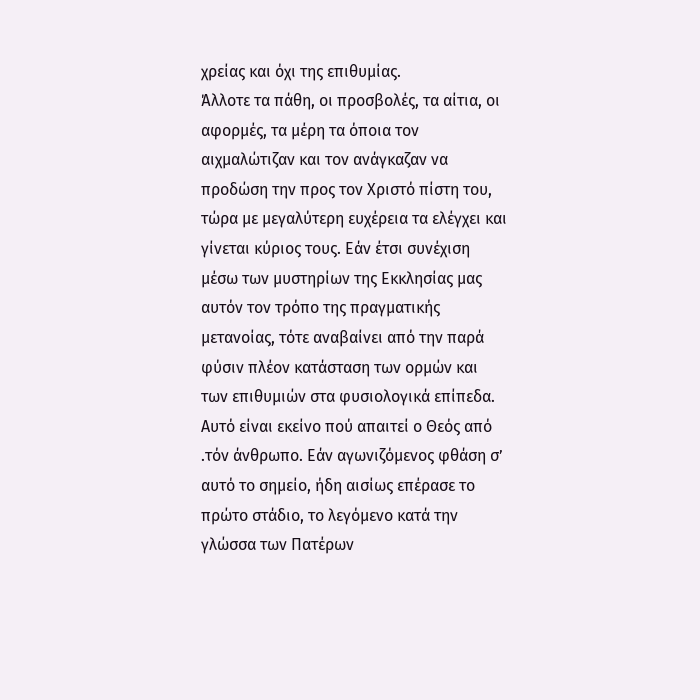χρείας και όχι της επιθυμίας.
Άλλοτε τα πάθη, οι προσβολές, τα αίτια, οι αφορμές, τα μέρη τα όποια τον αιχμαλώτιζαν και τον ανάγκαζαν να προδώση την προς τον Χριστό πίστη του, τώρα με μεγαλύτερη ευχέρεια τα ελέγχει και γίνεται κύριος τους. Εάν έτσι συνέχιση μέσω των μυστηρίων της Εκκλησίας μας αυτόν τον τρόπο της πραγματικής μετανοίας, τότε αναβαίνει από την παρά φύσιν πλέον κατάσταση των ορμών και των επιθυμιών στα φυσιολογικά επίπεδα.
Αυτό είναι εκείνο πού απαιτεί ο Θεός από .τόν άνθρωπο. Εάν αγωνιζόμενος φθάση σ’ αυτό το σημείο, ήδη αισίως επέρασε το πρώτο στάδιο, το λεγόμενο κατά την γλώσσα των Πατέρων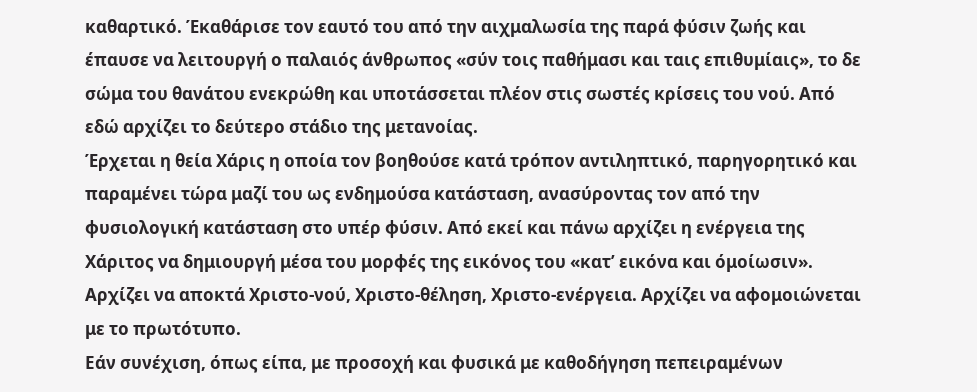καθαρτικό. Έκαθάρισε τον εαυτό του από την αιχμαλωσία της παρά φύσιν ζωής και έπαυσε να λειτουργή ο παλαιός άνθρωπος «σύν τοις παθήμασι και ταις επιθυμίαις», το δε σώμα του θανάτου ενεκρώθη και υποτάσσεται πλέον στις σωστές κρίσεις του νού. Από εδώ αρχίζει το δεύτερο στάδιο της μετανοίας.
Έρχεται η θεία Χάρις η οποία τον βοηθούσε κατά τρόπον αντιληπτικό, παρηγορητικό και παραμένει τώρα μαζί του ως ενδημούσα κατάσταση, ανασύροντας τον από την φυσιολογική κατάσταση στο υπέρ φύσιν. Από εκεί και πάνω αρχίζει η ενέργεια της Χάριτος να δημιουργή μέσα του μορφές της εικόνος του «κατ’ εικόνα και όμοίωσιν». Αρχίζει να αποκτά Χριστο-νού, Χριστο-θέληση, Χριστο-ενέργεια. Αρχίζει να αφομοιώνεται με το πρωτότυπο.
Εάν συνέχιση, όπως είπα, με προσοχή και φυσικά με καθοδήγηση πεπειραμένων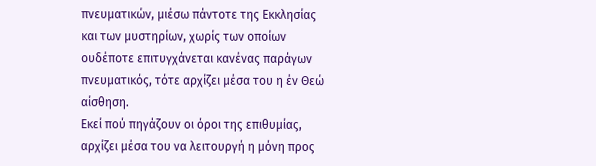πνευματικών, μιέσω πάντοτε της Εκκλησίας και των μυστηρίων, χωρίς των οποίων ουδέποτε επιτυγχάνεται κανένας παράγων πνευματικός, τότε αρχίζει μέσα του η έν Θεώ αίσθηση.
Εκεί πού πηγάζουν οι όροι της επιθυμίας, αρχίζει μέσα του να λειτουργή η μόνη προς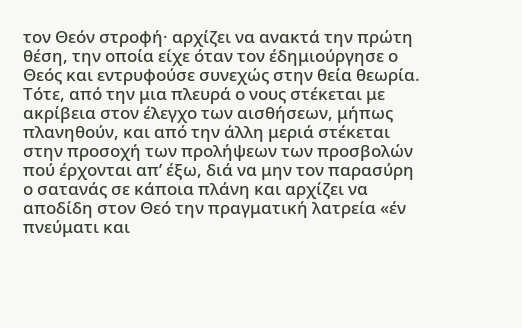τον Θεόν στροφή· αρχίζει να ανακτά την πρώτη θέση, την οποία είχε όταν τον έδημιούργησε ο Θεός και εντρυφούσε συνεχώς στην θεία θεωρία. Τότε, από την μια πλευρά ο νους στέκεται με ακρίβεια στον έλεγχο των αισθήσεων, μήπως πλανηθούν, και από την άλλη μεριά στέκεται στην προσοχή των προλήψεων των προσβολών πού έρχονται απ’ έξω, διά να μην τον παρασύρη ο σατανάς σε κάποια πλάνη και αρχίζει να αποδίδη στον Θεό την πραγματική λατρεία «έν πνεύματι και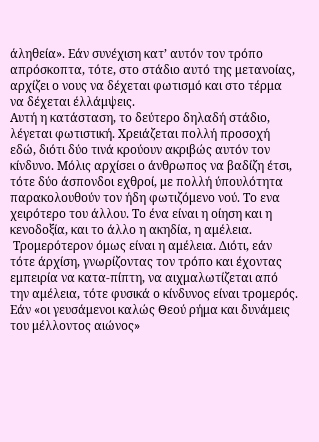άληθεία». Εάν συνέχιση κατ’ αυτόν τον τρόπο απρόσκοπτα, τότε, στο στάδιο αυτό της μετανοίας, αρχίζει ο νους να δέχεται φωτισμό και στο τέρμα να δέχεται έλλάμψεις.
Αυτή η κατάσταση, το δεύτερο δηλαδή στάδιο, λέγεται φωτιστική. Χρειάζεται πολλή προσοχή εδώ, διότι δύο τινά κρούουν ακριβώς αυτόν τον κίνδυνο. Μόλις αρχίσει ο άνθρωπος να βαδίζη έτσι, τότε δύο άσπονδοι εχθροί, με πολλή ύπουλότητα παρακολουθούν τον ήδη φωτιζόμενο νού. Το ενα χειρότερο του άλλου. Το ένα είναι η οίηση και η κενοδοξία, και το άλλο η ακηδία, η αμέλεια.
 Τρομερότερον όμως είναι η αμέλεια. Διότι, εάν τότε άρχίση, γνωρίζοντας τον τρόπο και έχοντας εμπειρία να κατα-πίπτη, να αιχμαλωτίζεται από την αμέλεια, τότε φυσικά ο κίνδυνος είναι τρομερός. Εάν «οι γευσάμενοι καλώς Θεού ρήμα και δυνάμεις του μέλλοντος αιώνος»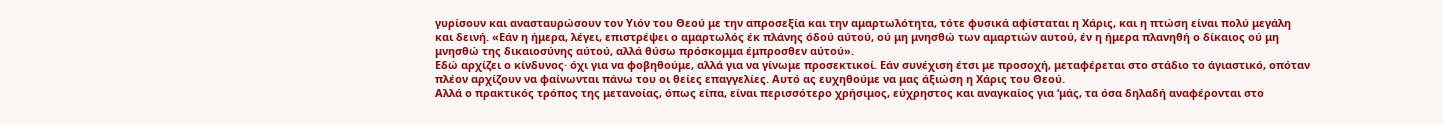γυρίσουν και ανασταυρώσουν τον Υιόν του Θεού με την απροσεξία και την αμαρτωλότητα, τότε φυσικά αφίσταται η Χάρις, και η πτώση είναι πολύ μεγάλη και δεινή. «Εάν η ήμερα, λέγει, επιστρέψει ο αμαρτωλός έκ πλάνης όδού αύτού, ού μη μνησθώ των αμαρτιών αυτού, έν η ήμερα πλανηθή ο δίκαιος ού μη μνησθώ της δικαιοσύνης αύτού, αλλά θύσω πρόσκομμα έμπροσθεν αύτού».
Εδώ αρχίζει ο κίνδυνος· όχι για να φοβηθούμε, αλλά για να γίνωμε προσεκτικοί. Εάν συνέχιση έτσι με προσοχή, μεταφέρεται στο στάδιο το άγιαστικό, οπόταν πλέον αρχίζουν να φαίνωνται πάνω του οι θείες επαγγελίες. Αυτό ας ευχηθούμε να μας άξιώση η Χάρις του Θεού.
Αλλά ο πρακτικός τρόπος της μετανοίας, όπως είπα, είναι περισσότερο χρήσιμος, εύχρηστος και αναγκαίος για ‘μάς, τα όσα δηλαδή αναφέρονται στο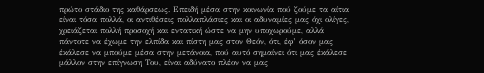πρώτο στάδιο της καθάρσεως. Επειδή μέσα στην κοινωνία πού ζούμε τα αίτια είναι τόσα πολλά, οι αντιθέσεις πολλαπλάσιες και οι αδυναμίες μας όχι ολίγες, χρειάζεται πολλή προσοχή και εντατική ώστε να μην υποχωρούμε, αλλά πάντοτε να έχωμε την ελπίδα και πίστη μας στον Θεόν, ότι, έφ’ όσον μας έκάλεσε να μπούμε μέσα στην μετάνοια, πού αυτό σημαίνει ότι μας έκάλεσε μάλλον στην επίγνωση Του, είναι αδύνατο πλέον να μας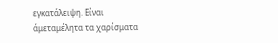εγκατάλειψη. Είναι άμεταμέλητα τα χαρίσματα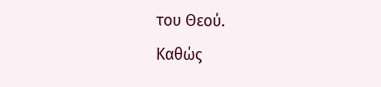του Θεού.
Καθώς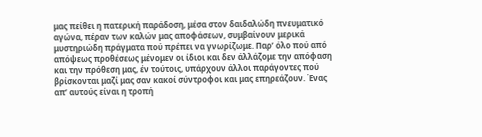μας πείθει η πατερική παράδοση, μέσα στον δαιδαλώδη πνευματικό αγώνα, πέραν των καλών μας αποφάσεων, συμβαίνουν μερικά μυστηριώδη πράγματα πού πρέπει να γνωρίζωμε. Παρ’ όλο πού από απόψεως προθέσεως μένομεν οι ίδιοι και δεν άλλάζομε την απόφαση και την πρόθεση μας, έν τούτοις, υπάρχουν άλλοι παράγοντες πού βρίσκονται μαζί μας σαν κακοί σύντροφοι και μας επηρεάζουν. Ένας απ’ αυτούς είναι η τροπή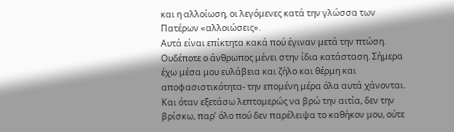και η αλλοίωση, οι λεγόμενες κατά την γλώσσα των Πατέρων «αλλοιώσεις».
Αυτά είναι επίκτητα κακά πού έγιναν μετά την πτώση. Ουδέποτε ο άνθρωπος μένει στην ίδια κατάσταση. Σήμερα έχω μέσα μου ευλάβεια και ζήλο και θέρμη και αποφασιστικότητα- την επομένη μέρα όλα αυτά χάνονται. Και όταν εξετάσω λεπτομερώς να βρώ την αιτία, δεν την βρίσκω, παρ’ όλο πού δεν παρέλειψα το καθήκον μου, ούτε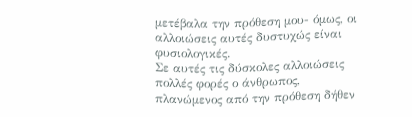μετέβαλα την πρόθεση μου- όμως, οι αλλοιώσεις αυτές δυστυχώς είναι φυσιολογικές.
Σε αυτές τις δύσκολες αλλοιώσεις πολλές φορές ο άνθρωπος, πλανώμενος από την πρόθεση δήθεν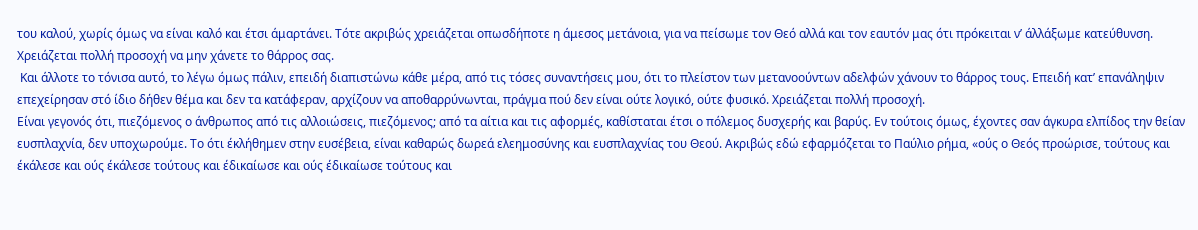του καλού, χωρίς όμως να είναι καλό και έτσι άμαρτάνει. Τότε ακριβώς χρειάζεται οπωσδήποτε η άμεσος μετάνοια, για να πείσωμε τον Θεό αλλά και τον εαυτόν μας ότι πρόκειται ν’ άλλάξωμε κατεύθυνση. Χρειάζεται πολλή προσοχή να μην χάνετε το θάρρος σας.
 Και άλλοτε το τόνισα αυτό, το λέγω όμως πάλιν, επειδή διαπιστώνω κάθε μέρα, από τις τόσες συναντήσεις μου, ότι το πλείστον των μετανοούντων αδελφών χάνουν το θάρρος τους. Επειδή κατ’ επανάληψιν επεχείρησαν στό ίδιο δήθεν θέμα και δεν τα κατάφεραν, αρχίζουν να αποθαρρύνωνται, πράγμα πού δεν είναι ούτε λογικό, ούτε φυσικό. Χρειάζεται πολλή προσοχή.
Είναι γεγονός ότι, πιεζόμενος ο άνθρωπος από τις αλλοιώσεις, πιεζόμενος; από τα αίτια και τις αφορμές, καθίσταται έτσι ο πόλεμος δυσχερής και βαρύς. Εν τούτοις όμως, έχοντες σαν άγκυρα ελπίδος την θείαν ευσπλαχνία, δεν υποχωρούμε. Το ότι έκλήθημεν στην ευσέβεια, είναι καθαρώς δωρεά ελεημοσύνης και ευσπλαχνίας του Θεού. Ακριβώς εδώ εφαρμόζεται το Παύλιο ρήμα, «ούς ο Θεός προώρισε, τούτους και έκάλεσε και ούς έκάλεσε τούτους και έδικαίωσε και ούς έδικαίωσε τούτους και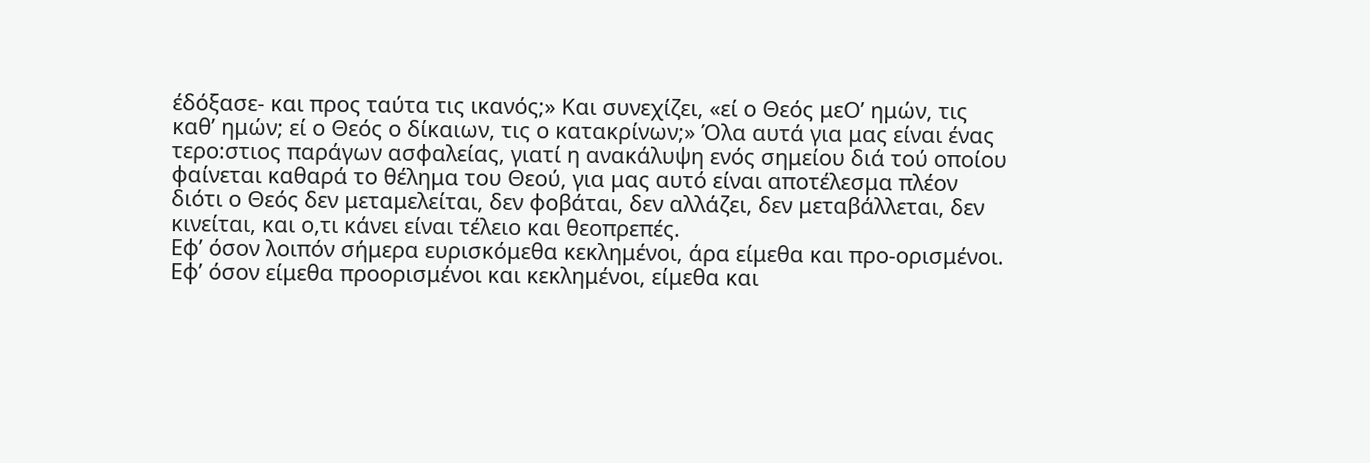έδόξασε- και προς ταύτα τις ικανός;» Και συνεχίζει, «εί ο Θεός μεΟ’ ημών, τις καθ’ ημών; εί ο Θεός ο δίκαιων, τις ο κατακρίνων;» Όλα αυτά για μας είναι ένας τερο:στιος παράγων ασφαλείας, γιατί η ανακάλυψη ενός σημείου διά τού οποίου φαίνεται καθαρά το θέλημα του Θεού, για μας αυτό είναι αποτέλεσμα πλέον διότι ο Θεός δεν μεταμελείται, δεν φοβάται, δεν αλλάζει, δεν μεταβάλλεται, δεν κινείται, και ο,τι κάνει είναι τέλειο και θεοπρεπές.
Εφ’ όσον λοιπόν σήμερα ευρισκόμεθα κεκλημένοι, άρα είμεθα και προ-ορισμένοι. Εφ’ όσον είμεθα προορισμένοι και κεκλημένοι, είμεθα και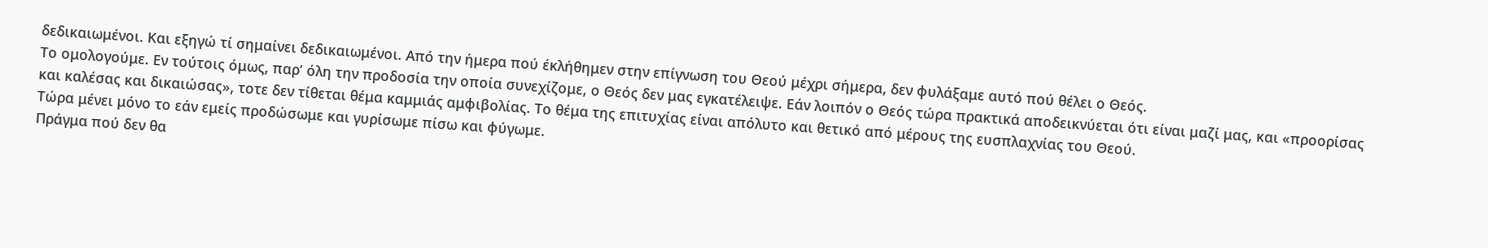δεδικαιωμένοι. Και εξηγώ τί σημαίνει δεδικαιωμένοι. Από την ήμερα πού έκλήθημεν στην επίγνωση του Θεού μέχρι σήμερα, δεν φυλάξαμε αυτό πού θέλει ο Θεός.
Το ομολογούμε. Εν τούτοις όμως, παρ’ όλη την προδοσία την οποία συνεχίζομε, ο Θεός δεν μας εγκατέλειψε. Εάν λοιπόν ο Θεός τώρα πρακτικά αποδεικνύεται ότι είναι μαζί μας, και «προορίσας και καλέσας και δικαιώσας», τοτε δεν τίθεται θέμα καμμιάς αμφιβολίας. Το θέμα της επιτυχίας είναι απόλυτο και θετικό από μέρους της ευσπλαχνίας του Θεού.
Τώρα μένει μόνο το εάν εμείς προδώσωμε και γυρίσωμε πίσω και φύγωμε.
Πράγμα πού δεν θα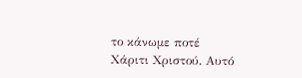το κάνωμε ποτέ Χάριτι Χριστού. Αυτό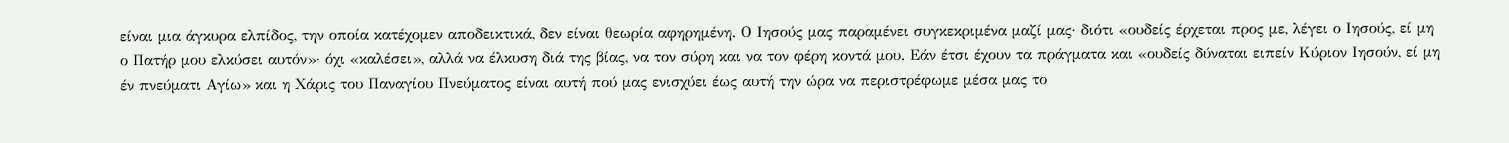είναι μια άγκυρα ελπίδος, την οποία κατέχομεν αποδεικτικά, δεν είναι θεωρία αφηρημένη. Ο Ιησούς μας παραμένει συγκεκριμένα μαζί μας· διότι «ουδείς έρχεται προς με, λέγει ο Ιησούς, εί μη ο Πατήρ μου ελκύσει αυτόν»· όχι «καλέσει», αλλά να έλκυση διά της βίας, να τον σύρη και να τον φέρη κοντά μου. Εάν έτσι έχουν τα πράγματα και «ουδείς δύναται ειπείν Κύριον Ιησούν, εί μη έν πνεύματι Αγίω» και η Χάρις του Παναγίου Πνεύματος είναι αυτή πού μας ενισχύει έως αυτή την ώρα να περιστρέφωμε μέσα μας το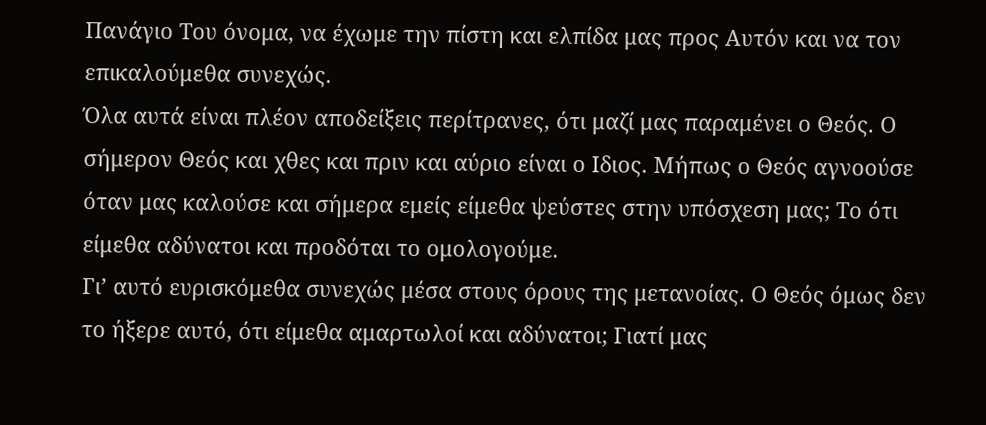Πανάγιο Του όνομα, να έχωμε την πίστη και ελπίδα μας προς Αυτόν και να τον επικαλούμεθα συνεχώς.
Όλα αυτά είναι πλέον αποδείξεις περίτρανες, ότι μαζί μας παραμένει ο Θεός. Ο σήμερον Θεός και χθες και πριν και αύριο είναι ο Ιδιος. Μήπως ο Θεός αγνοούσε όταν μας καλούσε και σήμερα εμείς είμεθα ψεύστες στην υπόσχεση μας; Το ότι είμεθα αδύνατοι και προδόται το ομολογούμε.
Γι’ αυτό ευρισκόμεθα συνεχώς μέσα στους όρους της μετανοίας. Ο Θεός όμως δεν το ήξερε αυτό, ότι είμεθα αμαρτωλοί και αδύνατοι; Γιατί μας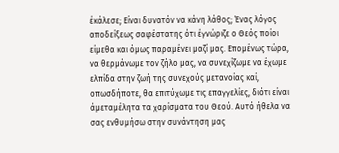έκάλεσε; Είναι δυνατόν να κάνη λάθος; Ένας λόγος αποδείξεως σαφέστατης ότι έγνώριζε ο Θεός ποίοι είμεθα και όμως παραμένει μαζί μας. Επομένως τώρα, να θερμάνωμε τον ζήλο μας, να συνεχίζωμε να έχωμε ελπίδα στην ζωή της συνεχούς μετανοίας καί, οπωσδήποτε, θα επιτύχωμε τις επαγγελίες, διότι είναι άμεταμέλητα τα χαρίσματα του Θεού. Αυτό ήθελα να σας ενθυμήσω στην συνάντηση μας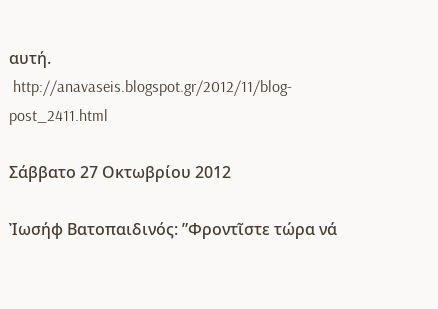αυτή.
 http://anavaseis.blogspot.gr/2012/11/blog-post_2411.html

Σάββατο 27 Οκτωβρίου 2012

Ἰωσήφ Βατοπαιδινός: ”Φροντῖστε τώρα νά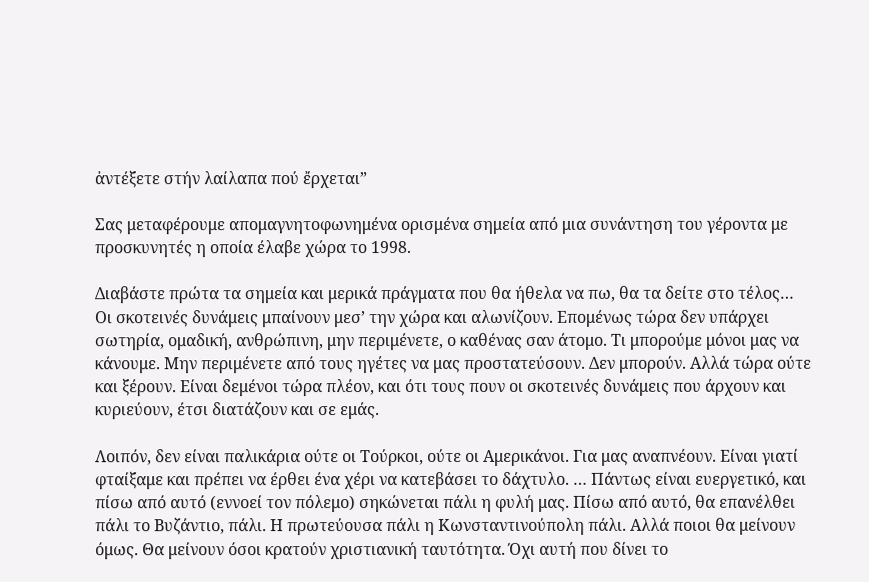ἀντέξετε στήν λαίλαπα πού ἔρχεται”

Σας μεταφέρουμε απομαγνητοφωνημένα ορισμένα σημεία από μια συνάντηση του γέροντα με προσκυνητές η οποία έλαβε χώρα το 1998.

Διαβάστε πρώτα τα σημεία και μερικά πράγματα που θα ήθελα να πω, θα τα δείτε στο τέλος…
Οι σκοτεινές δυνάμεις μπαίνουν μεσ’ την χώρα και αλωνίζουν. Επομένως τώρα δεν υπάρχει σωτηρία, ομαδική, ανθρώπινη, μην περιμένετε, ο καθένας σαν άτομο. Τι μπορούμε μόνοι μας να κάνουμε. Μην περιμένετε από τους ηγέτες να μας προστατεύσουν. Δεν μπορούν. Αλλά τώρα ούτε και ξέρουν. Είναι δεμένοι τώρα πλέον, και ότι τους πουν οι σκοτεινές δυνάμεις που άρχουν και κυριεύουν, έτσι διατάζουν και σε εμάς.

Λοιπόν, δεν είναι παλικάρια ούτε οι Τούρκοι, ούτε οι Αμερικάνοι. Για μας αναπνέουν. Είναι γιατί φταίξαμε και πρέπει να έρθει ένα χέρι να κατεβάσει το δάχτυλο. … Πάντως είναι ευεργετικό, και πίσω από αυτό (εννοεί τον πόλεμο) σηκώνεται πάλι η φυλή μας. Πίσω από αυτό, θα επανέλθει πάλι το Βυζάντιο, πάλι. Η πρωτεύουσα πάλι η Κωνσταντινούπολη πάλι. Αλλά ποιοι θα μείνουν όμως. Θα μείνουν όσοι κρατούν χριστιανική ταυτότητα. Όχι αυτή που δίνει το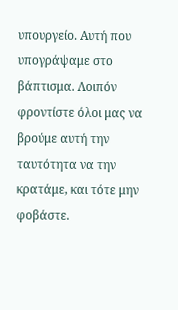υπουργείο. Αυτή που υπογράψαμε στο βάπτισμα. Λοιπόν φροντίστε όλοι μας να βρούμε αυτή την ταυτότητα να την κρατάμε, και τότε μην φοβάστε.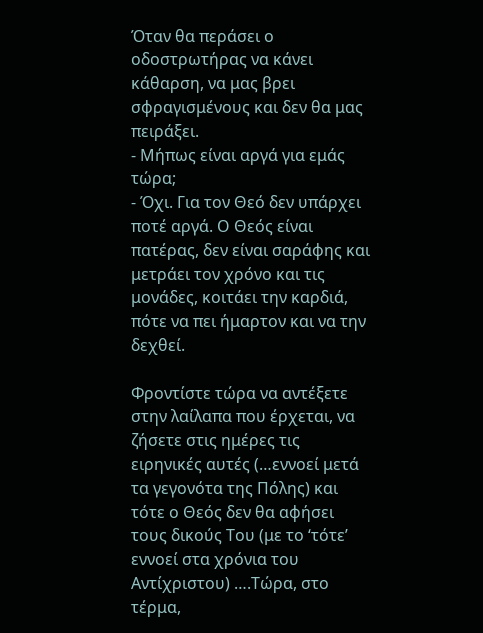Όταν θα περάσει ο οδοστρωτήρας να κάνει κάθαρση, να μας βρει σφραγισμένους και δεν θα μας πειράξει.
- Μήπως είναι αργά για εμάς τώρα;
- Όχι. Για τον Θεό δεν υπάρχει ποτέ αργά. Ο Θεός είναι πατέρας, δεν είναι σαράφης και μετράει τον χρόνο και τις μονάδες, κοιτάει την καρδιά, πότε να πει ήμαρτον και να την δεχθεί.

Φροντίστε τώρα να αντέξετε στην λαίλαπα που έρχεται, να ζήσετε στις ημέρες τις ειρηνικές αυτές (…εννοεί μετά τα γεγονότα της Πόλης) και τότε ο Θεός δεν θα αφήσει τους δικούς Του (με το ‘τότε’ εννοεί στα χρόνια του Αντίχριστου) ….Τώρα, στο τέρμα,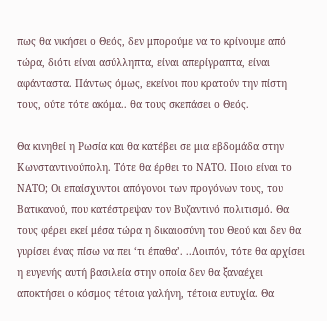πως θα νικήσει ο Θεός, δεν μπορούμε να το κρίνουμε από τώρα, διότι είναι ασύλληπτα, είναι απερίγραπτα, είναι αφάνταστα. Πάντως όμως, εκείνοι που κρατούν την πίστη τους, ούτε τότε ακόμα.. θα τους σκεπάσει ο Θεός.

Θα κινηθεί η Ρωσία και θα κατέβει σε μια εβδομάδα στην Κωνσταντινούπολη. Τότε θα έρθει το ΝΑΤΟ. Ποιο είναι το ΝΑΤΟ; Οι επαίσχυντοι απόγονοι των προγόνων τους, του Βατικανού, που κατέστρεψαν τον Βυζαντινό πολιτισμό. Θα τους φέρει εκεί μέσα τώρα η δικαιοσύνη του Θεού και δεν θα γυρίσει ένας πίσω να πει ‘τι έπαθα’. ..Λοιπόν, τότε θα αρχίσει η ευγενής αυτή βασιλεία στην οποία δεν θα ξαναέχει αποκτήσει ο κόσμος τέτοια γαλήνη, τέτοια ευτυχία. Θα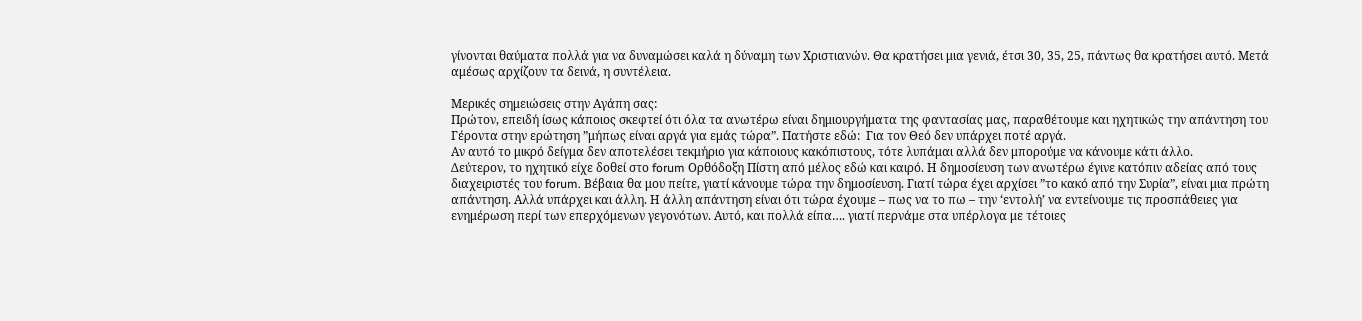γίνονται θαύματα πολλά για να δυναμώσει καλά η δύναμη των Χριστιανών. Θα κρατήσει μια γενιά, έτσι 30, 35, 25, πάντως θα κρατήσει αυτό. Μετά αμέσως αρχίζουν τα δεινά, η συντέλεια.

Μερικές σημειώσεις στην Αγάπη σας:
Πρώτον, επειδή ίσως κάποιος σκεφτεί ότι όλα τα ανωτέρω είναι δημιουργήματα της φαντασίας μας, παραθέτουμε και ηχητικώς την απάντηση του Γέροντα στην ερώτηση ”μήπως είναι αργά για εμάς τώρα”. Πατήστε εδώ:  Για τον Θεό δεν υπάρχει ποτέ αργά.
Αν αυτό το μικρό δείγμα δεν αποτελέσει τεκμήριο για κάποιους κακόπιστους, τότε λυπάμαι αλλά δεν μπορούμε να κάνουμε κάτι άλλο.
Δεύτερον, το ηχητικό είχε δοθεί στο forum Ορθόδοξη Πίστη από μέλος εδώ και καιρό. Η δημοσίευση των ανωτέρω έγινε κατόπιν αδείας από τους διαχειριστές του forum. Βέβαια θα μου πείτε, γιατί κάνουμε τώρα την δημοσίευση. Γιατί τώρα έχει αρχίσει ”το κακό από την Συρία”, είναι μια πρώτη απάντηση. Αλλά υπάρχει και άλλη. Η άλλη απάντηση είναι ότι τώρα έχουμε – πως να το πω – την ‘εντολή’ να εντείνουμε τις προσπάθειες για ενημέρωση περί των επερχόμενων γεγονότων. Αυτό, και πολλά είπα…. γιατί περνάμε στα υπέρλογα με τέτοιες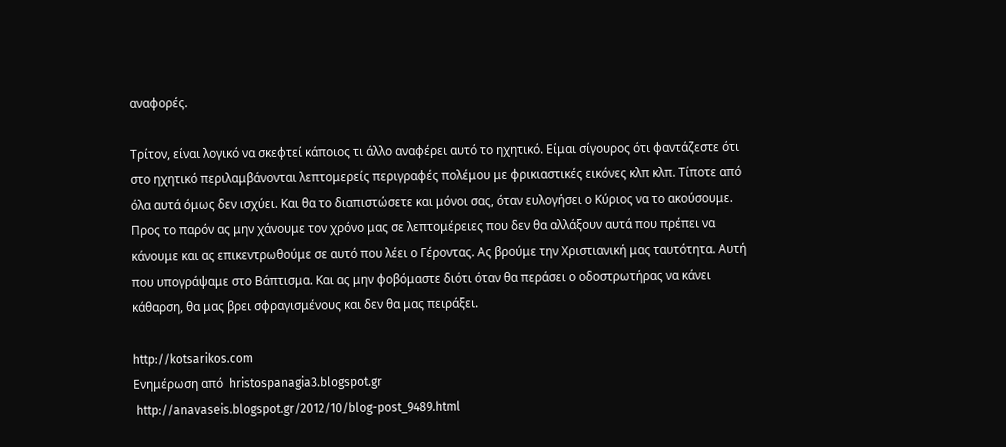αναφορές.

Τρίτον, είναι λογικό να σκεφτεί κάποιος τι άλλο αναφέρει αυτό το ηχητικό. Είμαι σίγουρος ότι φαντάζεστε ότι στο ηχητικό περιλαμβάνονται λεπτομερείς περιγραφές πολέμου με φρικιαστικές εικόνες κλπ κλπ. Τίποτε από όλα αυτά όμως δεν ισχύει. Και θα το διαπιστώσετε και μόνοι σας, όταν ευλογήσει ο Κύριος να το ακούσουμε. Προς το παρόν ας μην χάνουμε τον χρόνο μας σε λεπτομέρειες που δεν θα αλλάξουν αυτά που πρέπει να κάνουμε και ας επικεντρωθούμε σε αυτό που λέει ο Γέροντας. Ας βρούμε την Χριστιανική μας ταυτότητα. Αυτή που υπογράψαμε στο Βάπτισμα. Και ας μην φοβόμαστε διότι όταν θα περάσει ο οδοστρωτήρας να κάνει κάθαρση, θα μας βρει σφραγισμένους και δεν θα μας πειράξει.

http://kotsarikos.com
Ενημέρωση από  hristospanagia3.blogspot.gr
 http://anavaseis.blogspot.gr/2012/10/blog-post_9489.html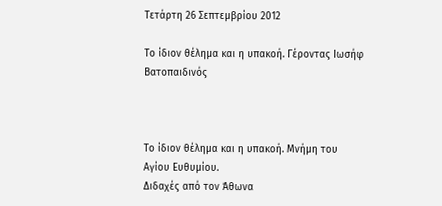Τετάρτη 26 Σεπτεμβρίου 2012

Το ίδιον θέλημα και η υπακοή. Γέροντας Ιωσήφ Βατοπαιδινός



Το ίδιον θέλημα και η υπακοή. Μνήμη του Αγίου Ευθυμίου.
Διδαχές από τον Άθωνα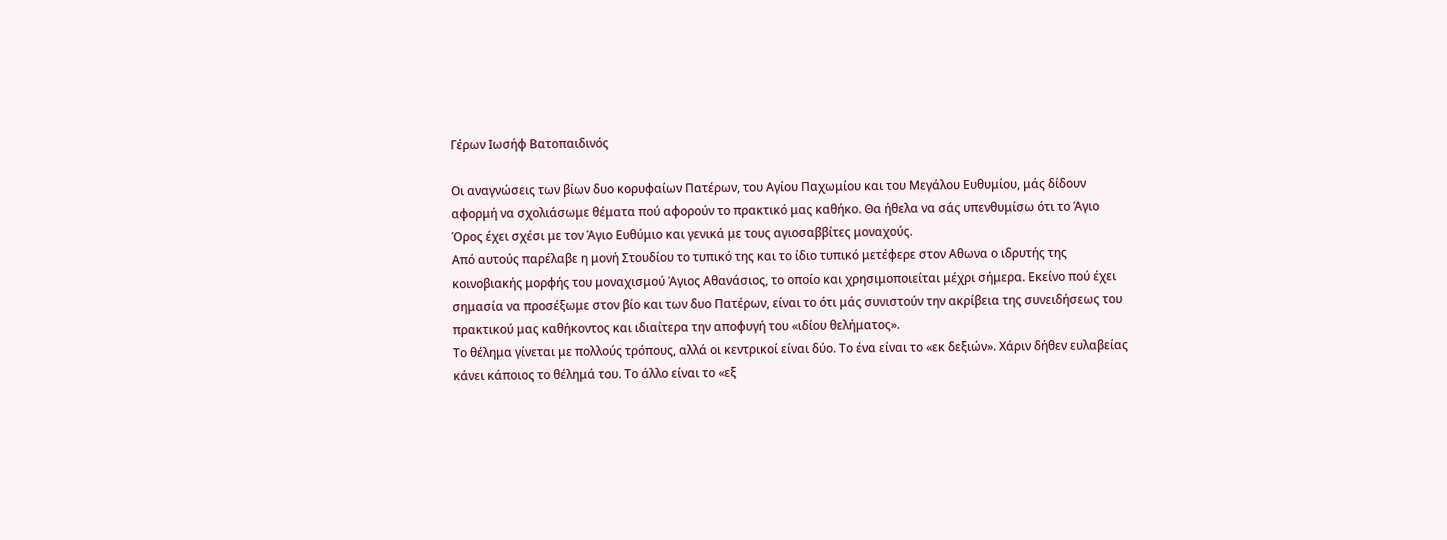Γέρων Ιωσήφ Βατοπαιδινός

Οι αναγνώσεις των βίων δυο κορυφαίων Πατέρων, του Αγίου Παχωμίου και του Μεγάλου Ευθυμίου, μάς δίδουν αφορμή να σχολιάσωμε θέματα πού αφορούν το πρακτικό μας καθήκο. Θα ήθελα να σάς υπενθυμίσω ότι το Άγιο Όρος έχει σχέσι με τον Άγιο Ευθύμιο και γενικά με τους αγιοσαββίτες μοναχούς.
Από αυτούς παρέλαβε η μονή Στουδίου το τυπικό της και το ίδιο τυπικό μετέφερε στον Αθωνα ο ιδρυτής της κοινοβιακής μορφής του μοναχισμού Άγιος Αθανάσιος, το οποίο και χρησιμοποιείται μέχρι σήμερα. Εκείνο πού έχει σημασία να προσέξωμε στον βίο και των δυο Πατέρων, είναι το ότι μάς συνιστούν την ακρίβεια της συνειδήσεως του πρακτικού μας καθήκοντος και ιδιαίτερα την αποφυγή του «ιδίου θελήματος».
Το θέλημα γίνεται με πολλούς τρόπους, αλλά οι κεντρικοί είναι δύο. Το ένα είναι το «εκ δεξιών». Χάριν δήθεν ευλαβείας κάνει κάποιος το θέλημά του. Το άλλο είναι το «εξ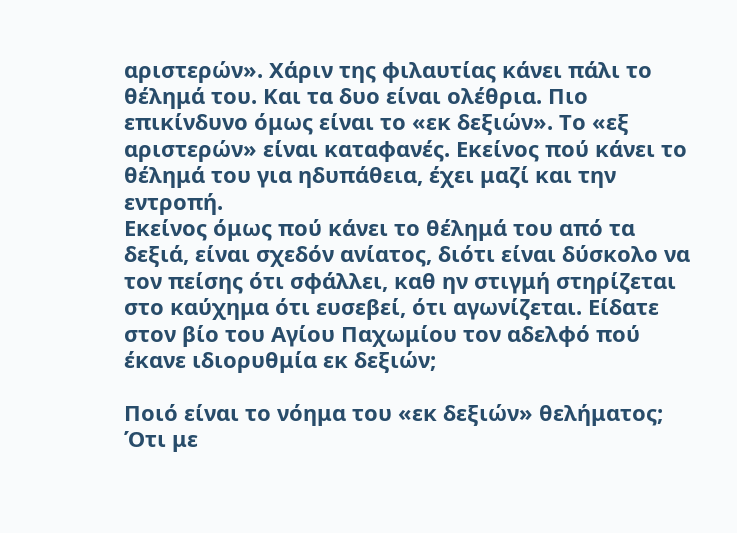αριστερών». Χάριν της φιλαυτίας κάνει πάλι το θέλημά του. Και τα δυο είναι ολέθρια. Πιο επικίνδυνο όμως είναι το «εκ δεξιών». Το «εξ αριστερών» είναι καταφανές. Εκείνος πού κάνει το θέλημά του για ηδυπάθεια, έχει μαζί και την εντροπή.
Εκείνος όμως πού κάνει το θέλημά του από τα δεξιά, είναι σχεδόν ανίατος, διότι είναι δύσκολο να τον πείσης ότι σφάλλει, καθ ην στιγμή στηρίζεται στο καύχημα ότι ευσεβεί, ότι αγωνίζεται. Είδατε στον βίο του Αγίου Παχωμίου τον αδελφό πού έκανε ιδιορυθμία εκ δεξιών;

Ποιό είναι το νόημα του «εκ δεξιών» θελήματος; Ότι με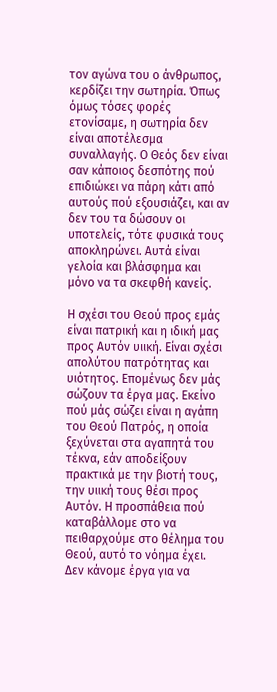τον αγώνα του ο άνθρωπος, κερδίζει την σωτηρία. Όπως όμως τόσες φορές ετονίσαμε, η σωτηρία δεν είναι αποτέλεσμα συναλλαγής. Ο Θεός δεν είναι σαν κάποιος δεσπότης πού επιδιώκει να πάρη κάτι από αυτούς πού εξουσιάζει, και αν δεν του τα δώσουν οι υποτελείς, τότε φυσικά τους αποκληρώνει. Αυτά είναι γελοία και βλάσφημα και μόνο να τα σκεφθή κανείς.

Η σχέσι του Θεού προς εμάς είναι πατρική και η ιδική μας προς Αυτόν υιική. Είναι σχέσι απολύτου πατρότητας και υιότητος. Επομένως δεν μάς σώζουν τα έργα μας. Εκείνο πού μάς σώζει είναι η αγάπη του Θεού Πατρός, η οποία ξεχύνεται στα αγαπητά του τέκνα, εάν αποδείξουν πρακτικά με την βιοτή τους, την υιική τους θέσι προς Αυτόν. Η προσπάθεια πού καταβάλλομε στο να πειθαρχούμε στο θέλημα του Θεού, αυτό το νόημα έχει. Δεν κάνομε έργα για να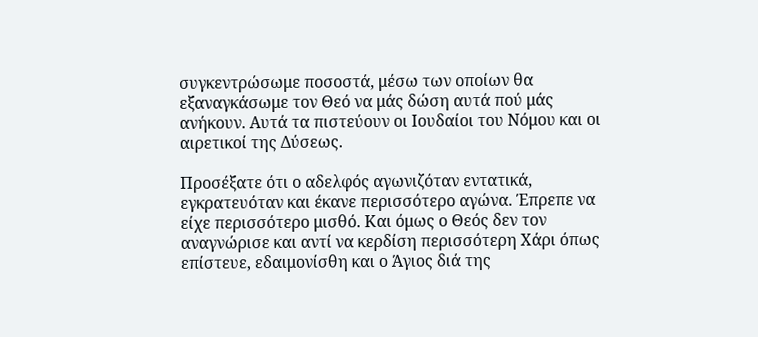συγκεντρώσωμε ποσοστά, μέσω των οποίων θα εξαναγκάσωμε τον Θεό να μάς δώση αυτά πού μάς ανήκουν. Αυτά τα πιστεύουν οι Ιουδαίοι του Νόμου και οι αιρετικοί της Δύσεως.

Προσέξατε ότι ο αδελφός αγωνιζόταν εντατικά, εγκρατευόταν και έκανε περισσότερο αγώνα. Έπρεπε να είχε περισσότερο μισθό. Και όμως ο Θεός δεν τον αναγνώρισε και αντί να κερδίση περισσότερη Χάρι όπως επίστευε, εδαιμονίσθη και ο Άγιος διά της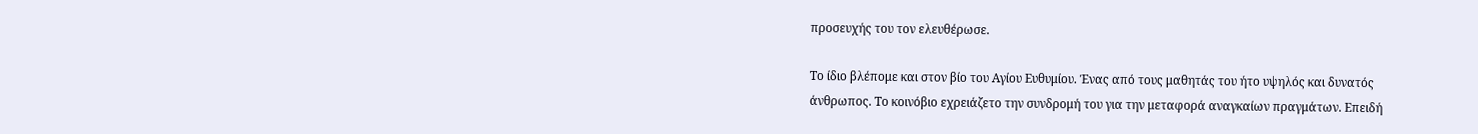προσευχής του τον ελευθέρωσε.

Το ίδιο βλέπομε και στον βίο του Αγίου Ευθυμίου. Ένας από τους μαθητάς του ήτο υψηλός και δυνατός άνθρωπος. Το κοινόβιο εχρειάζετο την συνδρομή του για την μεταφορά αναγκαίων πραγμάτων. Επειδή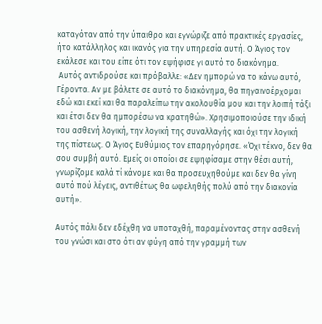καταγόταν από την ύπαιθρο και εγνώριζε από πρακτικές εργασίες, ήτο κατάλληλος και ικανός για την υπηρεσία αυτή. Ο Άγιος τον εκάλεσε και του είπε ότι τον εψήφισε γι αυτό το διακόνημα.
 Αυτός αντιδρούσε και πρόβαλλε: «Δεν ημπορώ να το κάνω αυτό, Γέροντα. Αν με βάλετε σε αυτό το διακόνημα, θα πηγαινοέρχομαι εδώ και εκεί και θα παραλείπω την ακολουθία μου και την λοιπή τάξι και έτσι δεν θα ημπορέσω να κρατηθώ». Χρησιμοποιούσε την ιδική του ασθενή λογική, την λογική της συναλλαγής και όχι την λογική της πίστεως. Ο Άγιος Ευθύμιος τον επαρηγόρησε. «Όχι τέκνο, δεν θα σου συμβή αυτό. Εμείς οι οποίοι σε εψηφίσαμε στην θέσι αυτή, γνωρίζομε καλά τί κάνομε και θα προσευχηθούμε και δεν θα γίνη αυτό πού λέγεις, αντιθέτως θα ωφεληθής πολύ από την διακονία αυτή».

Αυτός πάλι δεν εδέχθη να υποταχθή, παραμένοντας στην ασθενή του γνώσι και στο ότι αν φύγη από την γραμμή των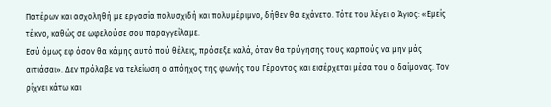Πατέρων και ασχοληθή με εργασία πολυσχιδή και πολυμέριμνο, δήθεν θα εχάνετο. Τότε του λέγει ο Άγιος: «Εμείς τέκνο, καθώς σε ωφελούσε σου παραγγείλαμε.
Εσύ όμως εφ όσον θα κάμης αυτό πού θέλεις, πρόσεξε καλά, όταν θα τρύγησης τους καρπούς να μην μάς αιτιάσαι». Δεν πρόλαβε να τελείωση ο απόηχος της φωνής του Γέροντος και εισέρχεται μέσα του ο δαίμονας. Τον ρίχνει κάτω και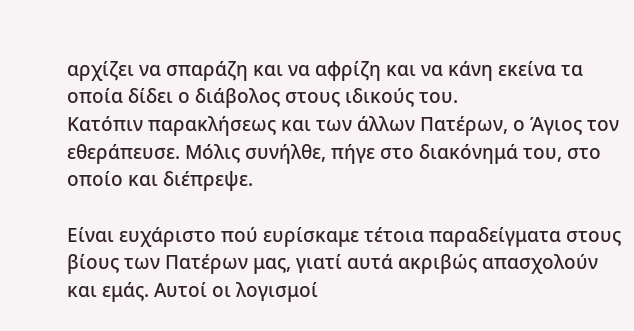αρχίζει να σπαράζη και να αφρίζη και να κάνη εκείνα τα οποία δίδει ο διάβολος στους ιδικούς του.
Κατόπιν παρακλήσεως και των άλλων Πατέρων, ο Άγιος τον εθεράπευσε. Μόλις συνήλθε, πήγε στο διακόνημά του, στο οποίο και διέπρεψε.

Είναι ευχάριστο πού ευρίσκαμε τέτοια παραδείγματα στους βίους των Πατέρων μας, γιατί αυτά ακριβώς απασχολούν και εμάς. Αυτοί οι λογισμοί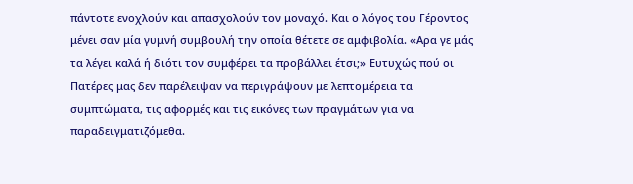πάντοτε ενοχλούν και απασχολούν τον μοναχό. Και ο λόγος του Γέροντος μένει σαν μία γυμνή συμβουλή την οποία θέτετε σε αμφιβολία. «Αρα γε μάς τα λέγει καλά ή διότι τον συμφέρει τα προβάλλει έτσι;» Ευτυχώς πού οι Πατέρες μας δεν παρέλειψαν να περιγράψουν με λεπτομέρεια τα συμπτώματα, τις αφορμές και τις εικόνες των πραγμάτων για να παραδειγματιζόμεθα.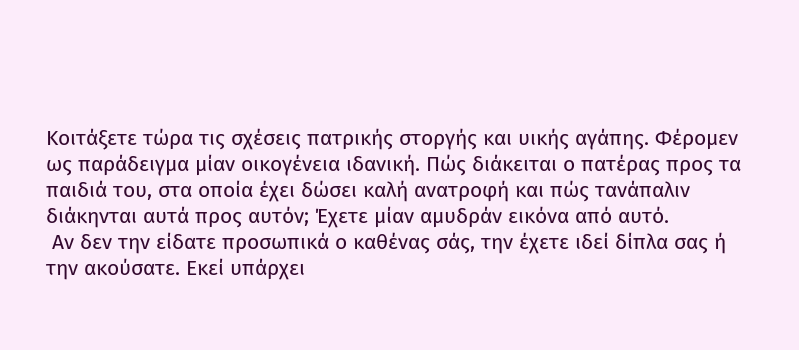Κοιτάξετε τώρα τις σχέσεις πατρικής στοργής και υικής αγάπης. Φέρομεν ως παράδειγμα μίαν οικογένεια ιδανική. Πώς διάκειται ο πατέρας προς τα παιδιά του, στα οποία έχει δώσει καλή ανατροφή και πώς τανάπαλιν διάκηνται αυτά προς αυτόν; Έχετε μίαν αμυδράν εικόνα από αυτό.
 Αν δεν την είδατε προσωπικά ο καθένας σάς, την έχετε ιδεί δίπλα σας ή την ακούσατε. Εκεί υπάρχει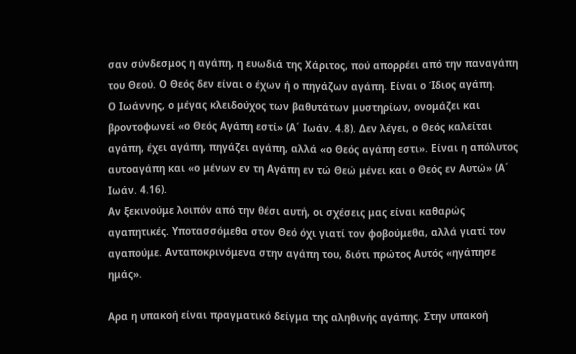σαν σύνδεσμος η αγάπη, η ευωδιά της Χάριτος, πού απορρέει από την παναγάπη του Θεού. Ο Θεός δεν είναι ο έχων ή ο πηγάζων αγάπη. Είναι ο Ίδιος αγάπη.
Ο Ιωάννης, ο μέγας κλειδούχος των βαθυτάτων μυστηρίων, ονομάζει και βροντοφωνεί «ο Θεός Αγάπη εστί» (Α´ Ιωάν. 4.8). Δεν λέγει, ο Θεός καλείται αγάπη, έχει αγάπη, πηγάζει αγάπη, αλλά «ο Θεός αγάπη εστι». Είναι η απόλυτος αυτοαγάπη και «ο μένων εν τη Αγάπη εν τώ Θεώ μένει και ο Θεός εν Αυτώ» (Α´ Ιωάν. 4.16).
Αν ξεκινούμε λοιπόν από την θέσι αυτή, οι σχέσεις μας είναι καθαρώς αγαπητικές. Υποτασσόμεθα στον Θεό όχι γιατί τον φοβούμεθα, αλλά γιατί τον αγαπούμε. Ανταποκρινόμενα στην αγάπη του, διότι πρώτος Αυτός «ηγάπησε ημάς».

Αρα η υπακοή είναι πραγματικό δείγμα της αληθινής αγάπης. Στην υπακοή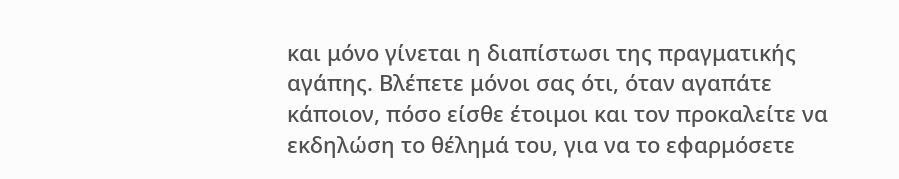και μόνο γίνεται η διαπίστωσι της πραγματικής αγάπης. Βλέπετε μόνοι σας ότι, όταν αγαπάτε κάποιον, πόσο είσθε έτοιμοι και τον προκαλείτε να εκδηλώση το θέλημά του, για να το εφαρμόσετε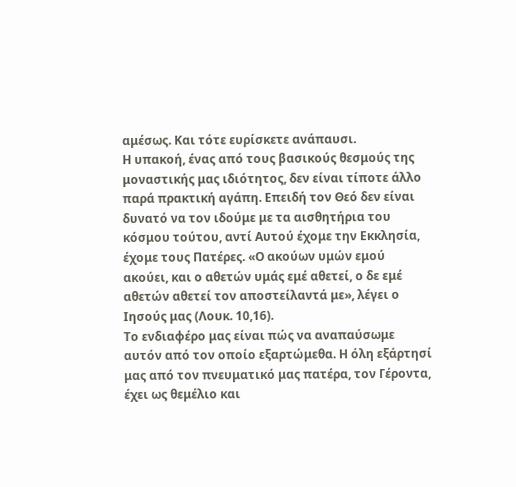αμέσως. Και τότε ευρίσκετε ανάπαυσι.
Η υπακοή, ένας από τους βασικούς θεσμούς της μοναστικής μας ιδιότητος, δεν είναι τίποτε άλλο παρά πρακτική αγάπη. Επειδή τον Θεό δεν είναι δυνατό να τον ιδούμε με τα αισθητήρια του κόσμου τούτου, αντί Αυτού έχομε την Εκκλησία, έχομε τους Πατέρες. «Ο ακούων υμών εμού ακούει, και ο αθετών υμάς εμέ αθετεί, ο δε εμέ αθετών αθετεί τον αποστείλαντά με», λέγει ο Ιησούς μας (Λουκ. 10,16).
Το ενδιαφέρο μας είναι πώς να αναπαύσωμε αυτόν από τον οποίο εξαρτώμεθα. Η όλη εξάρτησί μας από τον πνευματικό μας πατέρα, τον Γέροντα, έχει ως θεμέλιο και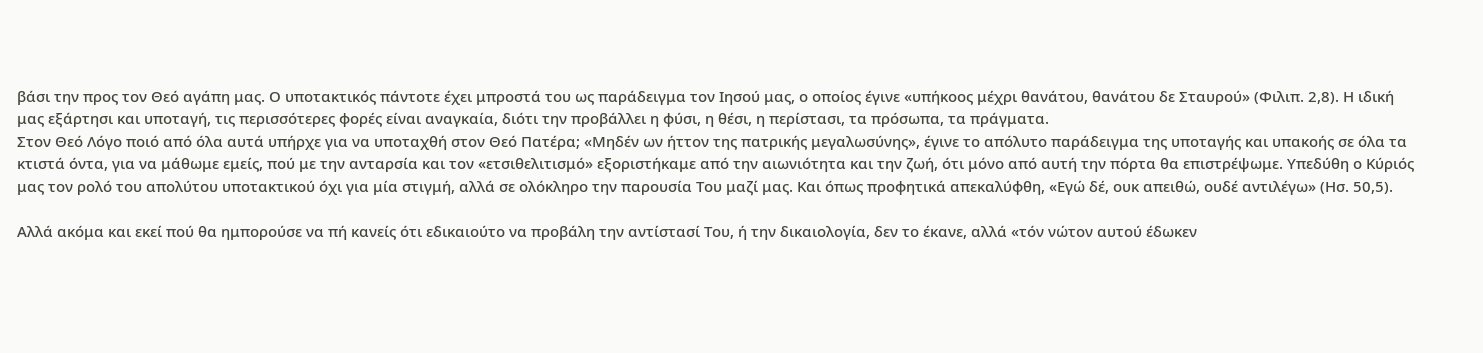βάσι την προς τον Θεό αγάπη μας. Ο υποτακτικός πάντοτε έχει μπροστά του ως παράδειγμα τον Ιησού μας, ο οποίος έγινε «υπήκοος μέχρι θανάτου, θανάτου δε Σταυρού» (Φιλιπ. 2,8). Η ιδική μας εξάρτησι και υποταγή, τις περισσότερες φορές είναι αναγκαία, διότι την προβάλλει η φύσι, η θέσι, η περίστασι, τα πρόσωπα, τα πράγματα.
Στον Θεό Λόγο ποιό από όλα αυτά υπήρχε για να υποταχθή στον Θεό Πατέρα; «Μηδέν ων ήττον της πατρικής μεγαλωσύνης», έγινε το απόλυτο παράδειγμα της υποταγής και υπακοής σε όλα τα κτιστά όντα, για να μάθωμε εμείς, πού με την ανταρσία και τον «ετσιθελιτισμό» εξοριστήκαμε από την αιωνιότητα και την ζωή, ότι μόνο από αυτή την πόρτα θα επιστρέψωμε. Υπεδύθη ο Κύριός μας τον ρολό του απολύτου υποτακτικού όχι για μία στιγμή, αλλά σε ολόκληρο την παρουσία Του μαζί μας. Και όπως προφητικά απεκαλύφθη, «Εγώ δέ, ουκ απειθώ, ουδέ αντιλέγω» (Ησ. 50,5).

Αλλά ακόμα και εκεί πού θα ημπορούσε να πή κανείς ότι εδικαιούτο να προβάλη την αντίστασί Του, ή την δικαιολογία, δεν το έκανε, αλλά «τόν νώτον αυτού έδωκεν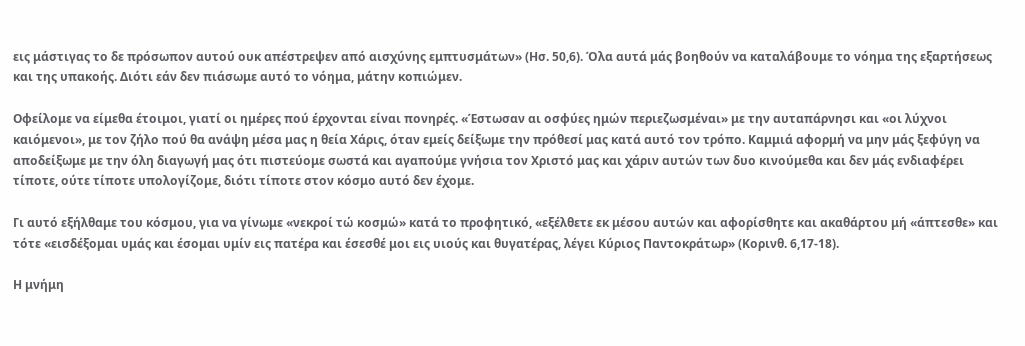εις μάστιγας το δε πρόσωπον αυτού ουκ απέστρεψεν από αισχύνης εμπτυσμάτων» (Ησ. 50,6). Όλα αυτά μάς βοηθούν να καταλάβουμε το νόημα της εξαρτήσεως και της υπακοής. Διότι εάν δεν πιάσωμε αυτό το νόημα, μάτην κοπιώμεν.

Οφείλομε να είμεθα έτοιμοι, γιατί οι ημέρες πού έρχονται είναι πονηρές. «Έστωσαν αι οσφύες ημών περιεζωσμέναι» με την αυταπάρνησι και «οι λύχνοι καιόμενοι», με τον ζήλο πού θα ανάψη μέσα μας η θεία Χάρις, όταν εμείς δείξωμε την πρόθεσί μας κατά αυτό τον τρόπο. Καμμιά αφορμή να μην μάς ξεφύγη να αποδείξωμε με την όλη διαγωγή μας ότι πιστεύομε σωστά και αγαπούμε γνήσια τον Χριστό μας και χάριν αυτών των δυο κινούμεθα και δεν μάς ενδιαφέρει τίποτε, ούτε τίποτε υπολογίζομε, διότι τίποτε στον κόσμο αυτό δεν έχομε.

Γι αυτό εξήλθαμε του κόσμου, για να γίνωμε «νεκροί τώ κοσμώ» κατά το προφητικό, «εξέλθετε εκ μέσου αυτών και αφορίσθητε και ακαθάρτου μή «άπτεσθε» και τότε «εισδέξομαι υμάς και έσομαι υμίν εις πατέρα και έσεσθέ μοι εις υιούς και θυγατέρας, λέγει Κύριος Παντοκράτωρ» (Κορινθ. 6,17-18).

Η μνήμη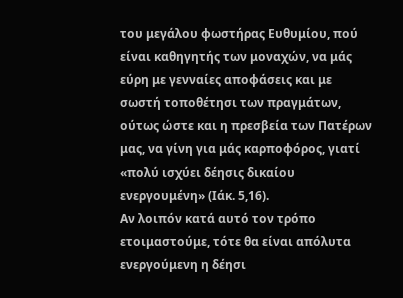του μεγάλου φωστήρας Ευθυμίου, πού είναι καθηγητής των μοναχών, να μάς εύρη με γενναίες αποφάσεις και με σωστή τοποθέτησι των πραγμάτων, ούτως ώστε και η πρεσβεία των Πατέρων μας, να γίνη για μάς καρποφόρος, γιατί «πολύ ισχύει δέησις δικαίου ενεργουμένη» (Ιάκ. 5,16).
Αν λοιπόν κατά αυτό τον τρόπο ετοιμαστούμε, τότε θα είναι απόλυτα ενεργούμενη η δέησι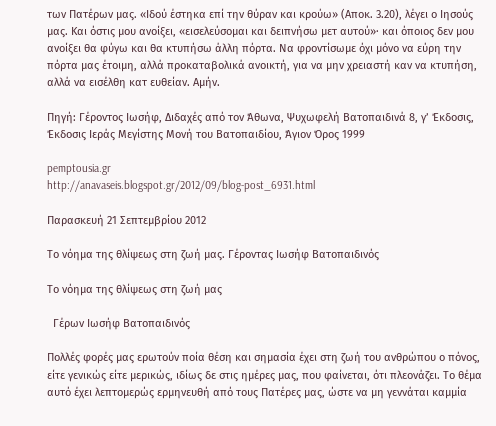των Πατέρων μας. «Ιδού έστηκα επί την θύραν και κρούω» (Αποκ. 3.20), λέγει ο Ιησούς μας. Και όστις μου ανοίξει, «εισελεύσομαι και δειπνήσω μετ αυτού»· και όποιος δεν μου ανοίξει θα φύγω και θα κτυπήσω άλλη πόρτα. Να φροντίσωμε όχι μόνο να εύρη την πόρτα μας έτοιμη, αλλά προκαταβολικά ανοικτή, για να μην χρειαστή καν να κτυπήση, αλλά να εισέλθη κατ ευθείαν. Αμήν.

Πηγή: Γέροντος Ιωσήφ, Διδαχές από τον Άθωνα, Ψυχωφελή Βατοπαιδινά 8, γ’ Έκδοσις, Έκδοσις Ιεράς Μεγίστης Μονή του Βατοπαιδίου, Άγιον Όρος 1999

pemptousia.gr
http://anavaseis.blogspot.gr/2012/09/blog-post_6931.html

Παρασκευή 21 Σεπτεμβρίου 2012

Το νόημα της θλίψεως στη ζωή μας. Γέροντας Ιωσήφ Βατοπαιδινός

Το νόημα της θλίψεως στη ζωή μας

  Γέρων Ιωσήφ Βατοπαιδινός

Πολλές φορές μας ερωτούν ποία θέση και σημασία έχει στη ζωή του ανθρώπου ο πόνος, είτε γενικώς είτε μερικώς, ιδίως δε στις ημέρες μας, που φαίνεται, ότι πλεονάζει. Το θέμα αυτό έχει λεπτομερώς ερμηνευθή από τους Πατέρες μας, ώστε να μη γεννάται καμμία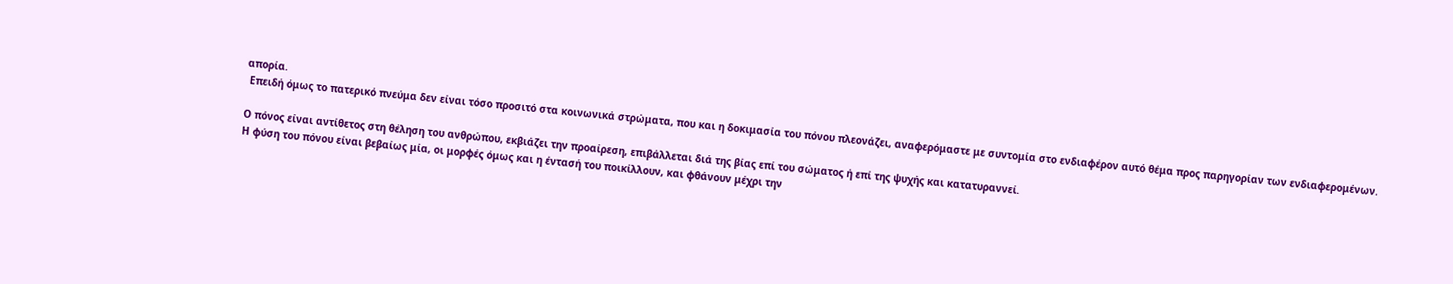απορία.
 Επειδή όμως το πατερικό πνεύμα δεν είναι τόσο προσιτό στα κοινωνικά στρώματα, που και η δοκιμασία του πόνου πλεονάζει, αναφερόμαστε με συντομία στο ενδιαφέρον αυτό θέμα προς παρηγορίαν των ενδιαφερομένων.

Ο πόνος είναι αντίθετος στη θέληση του ανθρώπου, εκβιάζει την προαίρεση, επιβάλλεται διά της βίας επί του σώματος ή επί της ψυχής και κατατυραννεί.
Η φύση του πόνου είναι βεβαίως μία, οι μορφές όμως και η έντασή του ποικίλλουν, και φθάνουν μέχρι την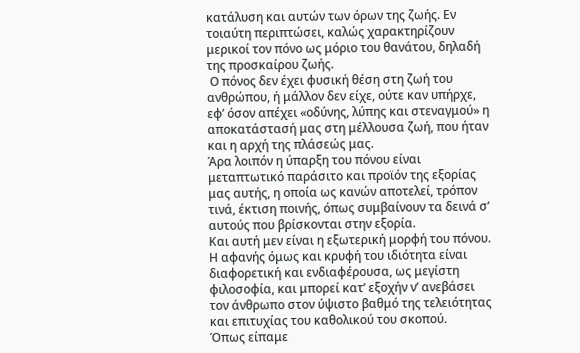κατάλυση και αυτών των όρων της ζωής. Εν τοιαύτη περιπτώσει, καλώς χαρακτηρίζουν μερικοί τον πόνο ως μόριο του θανάτου, δηλαδή της προσκαίρου ζωής.
 Ο πόνος δεν έχει φυσική θέση στη ζωή του ανθρώπου, ή μάλλον δεν είχε, ούτε καν υπήρχε, εφ’ όσον απέχει «οδύνης, λύπης και στεναγμού» η αποκατάστασή μας στη μέλλουσα ζωή, που ήταν και η αρχή της πλάσεώς μας.
Άρα λοιπόν η ύπαρξη του πόνου είναι μεταπτωτικό παράσιτο και προϊόν της εξορίας μας αυτής, η οποία ως κανών αποτελεί, τρόπον τινά, έκτιση ποινής, όπως συμβαίνουν τα δεινά σ’ αυτούς που βρίσκονται στην εξορία.
Και αυτή μεν είναι η εξωτερική μορφή του πόνου. Η αφανής όμως και κρυφή του ιδιότητα είναι διαφορετική και ενδιαφέρουσα, ως μεγίστη φιλοσοφία, και μπορεί κατ’ εξοχήν ν’ ανεβάσει τον άνθρωπο στον ύψιστο βαθμό της τελειότητας και επιτυχίας του καθολικού του σκοπού.
Όπως είπαμε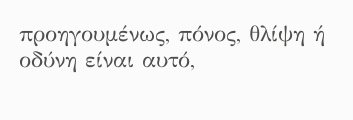προηγουμένως, πόνος, θλίψη ή οδύνη είναι αυτό,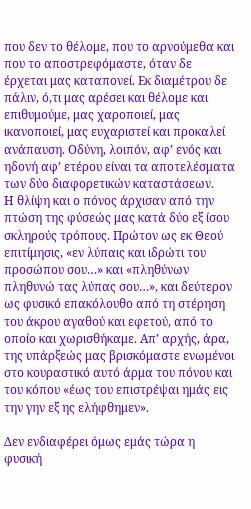που δεν το θέλομε, που το αρνούμεθα και που το αποστρεφόμαστε, όταν δε έρχεται μας καταπονεί. Εκ διαμέτρου δε πάλιν, ό,τι μας αρέσει και θέλομε και επιθυμούμε, μας χαροποιεί, μας ικανοποιεί, μας ευχαριστεί και προκαλεί ανάπαυση. Οδύνη, λοιπόν, αφ’ ενός και ηδονή αφ’ ετέρου είναι τα αποτελέσματα των δύο διαφορετικών καταστάσεων.
Η θλίψη και ο πόνος άρχισαν από την πτώση της φύσεώς μας κατά δύο εξ ίσου σκληρούς τρόπους. Πρώτον ως εκ Θεού επιτίμησις, «εν λύπαις και ιδρώτι του προσώπου σου…» και «πληθύνων πληθυνώ τας λύπας σου…», και δεύτερον ως φυσικό επακόλουθο από τη στέρηση του άκρου αγαθού και εφετού, από το οποίο και χωρισθήκαμε. Απ’ αρχής, άρα, της υπάρξεώς μας βρισκόμαστε ενωμένοι στο κουραστικό αυτό άρμα του πόνου και του κόπου «έως του επιστρέψαι ημάς εις την γην εξ ης ελήφθημεν».

Δεν ενδιαφέρει όμως εμάς τώρα η φυσική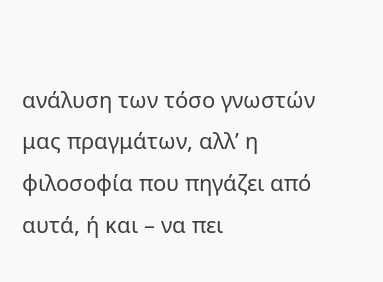ανάλυση των τόσο γνωστών μας πραγμάτων, αλλ’ η φιλοσοφία που πηγάζει από αυτά, ή και – να πει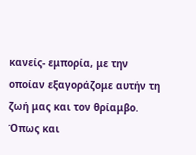κανείς- εμπορία, με την οποίαν εξαγοράζομε αυτήν τη ζωή μας και τον θρίαμβο. Όπως και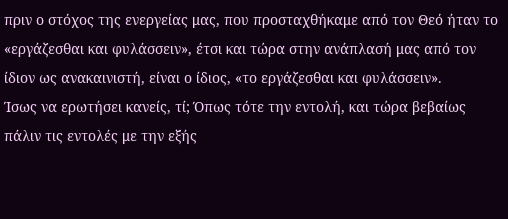πριν ο στόχος της ενεργείας μας, που προσταχθήκαμε από τον Θεό ήταν το «εργάζεσθαι και φυλάσσειν», έτσι και τώρα στην ανάπλασή μας από τον ίδιον ως ανακαινιστή, είναι ο ίδιος, «το εργάζεσθαι και φυλάσσειν».
Ίσως να ερωτήσει κανείς, τί; Όπως τότε την εντολή, και τώρα βεβαίως πάλιν τις εντολές με την εξής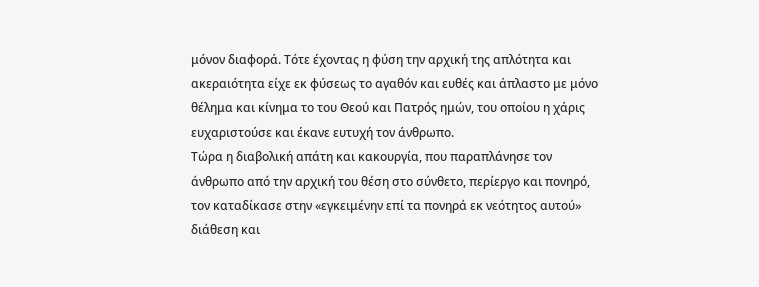μόνον διαφορά. Τότε έχοντας η φύση την αρχική της απλότητα και ακεραιότητα είχε εκ φύσεως το αγαθόν και ευθές και άπλαστο με μόνο θέλημα και κίνημα το του Θεού και Πατρός ημών, του οποίου η χάρις ευχαριστούσε και έκανε ευτυχή τον άνθρωπο.
Τώρα η διαβολική απάτη και κακουργία, που παραπλάνησε τον άνθρωπο από την αρχική του θέση στο σύνθετο, περίεργο και πονηρό, τον καταδίκασε στην «εγκειμένην επί τα πονηρά εκ νεότητος αυτού» διάθεση και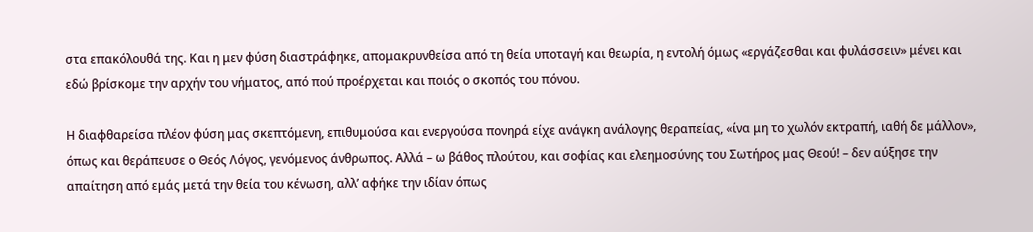στα επακόλουθά της. Και η μεν φύση διαστράφηκε, απομακρυνθείσα από τη θεία υποταγή και θεωρία, η εντολή όμως «εργάζεσθαι και φυλάσσειν» μένει και εδώ βρίσκομε την αρχήν του νήματος, από πού προέρχεται και ποιός ο σκοπός του πόνου.

Η διαφθαρείσα πλέον φύση μας σκεπτόμενη, επιθυμούσα και ενεργούσα πονηρά είχε ανάγκη ανάλογης θεραπείας, «ίνα μη το χωλόν εκτραπή, ιαθή δε μάλλον», όπως και θεράπευσε ο Θεός Λόγος, γενόμενος άνθρωπος. Αλλά – ω βάθος πλούτου, και σοφίας και ελεημοσύνης του Σωτήρος μας Θεού! – δεν αύξησε την απαίτηση από εμάς μετά την θεία του κένωση, αλλ’ αφήκε την ιδίαν όπως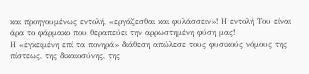και προηγουμένως εντολή, «εργάζεσθαι και φυλάσσειν»! Η εντολή Του είναι άρα το φάρμακο που θεραπεύει την αρρωστημένη φύση μας!
Η «εγκειμένη επί τα πονηρά» διάθεση απώλεσε τους φυσικούς νόμους της πίστεως, της δικαιοσύνης, της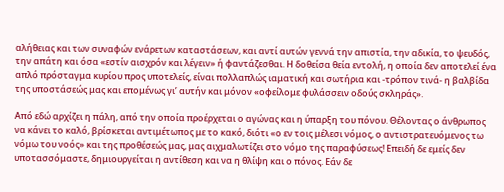αλήθειας και των συναφών ενάρετων καταστάσεων, και αντί αυτών γεννά την απιστία, την αδικία, το ψευδός, την απάτη και όσα «εστίν αισχρόν και λέγειν» ή φαντάζεσθαι. Η δοθείσα θεία εντολή, η οποία δεν αποτελεί ένα απλό πρόσταγμα κυρίου προς υποτελείς, είναι πολλαπλώς ιαματική και σωτήρια και -τρόπον τινά- η βαλβίδα της υποστάσεώς μας και επομένως γι’ αυτήν και μόνον «οφείλομε φυλάσσειν οδούς σκληράς».

Από εδώ αρχίζει η πάλη, από την οποία προέρχεται ο αγώνας και η ύπαρξη του πόνου. Θέλοντας ο άνθρωπος να κάνει το καλό, βρίσκεται αντιμέτωπος με το κακό, διότι «ο εν τοις μέλεσι νόμος, ο αντιστρατευόμενος τω νόμω του νοός» και της προθέσεώς μας, μας αιχμαλωτίζει στο νόμο της παραφύσεως! Επειδή δε εμείς δεν υποτασσόμαστε, δημιουργείται η αντίθεση και να η θλίψη και ο πόνος. Εάν δε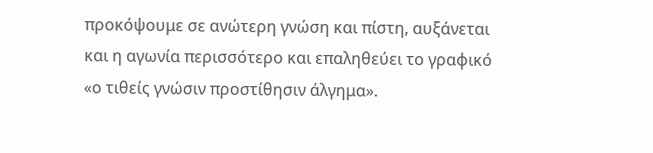προκόψουμε σε ανώτερη γνώση και πίστη, αυξάνεται και η αγωνία περισσότερο και επαληθεύει το γραφικό «ο τιθείς γνώσιν προστίθησιν άλγημα».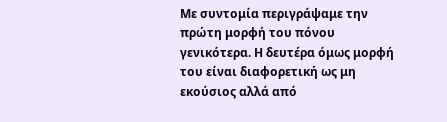Με συντομία περιγράψαμε την πρώτη μορφή του πόνου γενικότερα. Η δευτέρα όμως μορφή του είναι διαφορετική ως μη εκούσιος αλλά από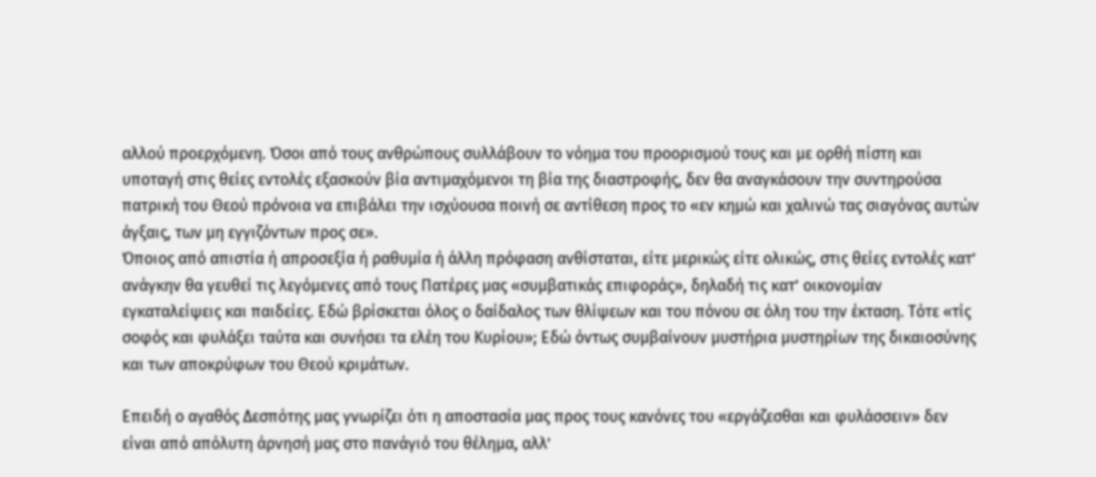αλλού προερχόμενη. Όσοι από τους ανθρώπους συλλάβουν το νόημα του προορισμού τους και με ορθή πίστη και υποταγή στις θείες εντολές εξασκούν βία αντιμαχόμενοι τη βία της διαστροφής, δεν θα αναγκάσουν την συντηρούσα πατρική του Θεού πρόνοια να επιβάλει την ισχύουσα ποινή σε αντίθεση προς το «εν κημώ και χαλινώ τας σιαγόνας αυτών άγξαις, των μη εγγιζόντων προς σε».
Όποιος από απιστία ή απροσεξία ή ραθυμία ή άλλη πρόφαση ανθίσταται, είτε μερικώς είτε ολικώς, στις θείες εντολές κατ’ ανάγκην θα γευθεί τις λεγόμενες από τους Πατέρες μας «συμβατικάς επιφοράς», δηλαδή τις κατ’ οικονομίαν εγκαταλείψεις και παιδείες. Εδώ βρίσκεται όλος ο δαίδαλος των θλίψεων και του πόνου σε όλη του την έκταση. Τότε «τίς σοφός και φυλάξει ταύτα και συνήσει τα ελέη του Κυρίου»; Εδώ όντως συμβαίνουν μυστήρια μυστηρίων της δικαιοσύνης και των αποκρύφων του Θεού κριμάτων.

Επειδή ο αγαθός Δεσπότης μας γνωρίζει ότι η αποστασία μας προς τους κανόνες του «εργάζεσθαι και φυλάσσειν» δεν είναι από απόλυτη άρνησή μας στο πανάγιό του θέλημα, αλλ’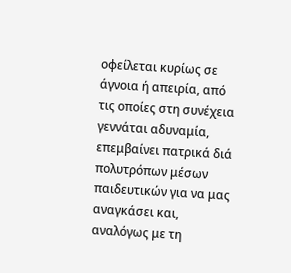οφείλεται κυρίως σε άγνοια ή απειρία, από τις οποίες στη συνέχεια γεννάται αδυναμία, επεμβαίνει πατρικά διά πολυτρόπων μέσων παιδευτικών για να μας αναγκάσει και, αναλόγως με τη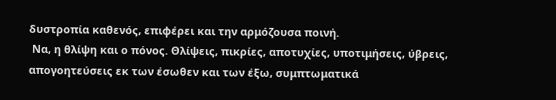δυστροπία καθενός, επιφέρει και την αρμόζουσα ποινή.
 Να, η θλίψη και ο πόνος. Θλίψεις, πικρίες, αποτυχίες, υποτιμήσεις, ύβρεις, απογοητεύσεις εκ των έσωθεν και των έξω, συμπτωματικά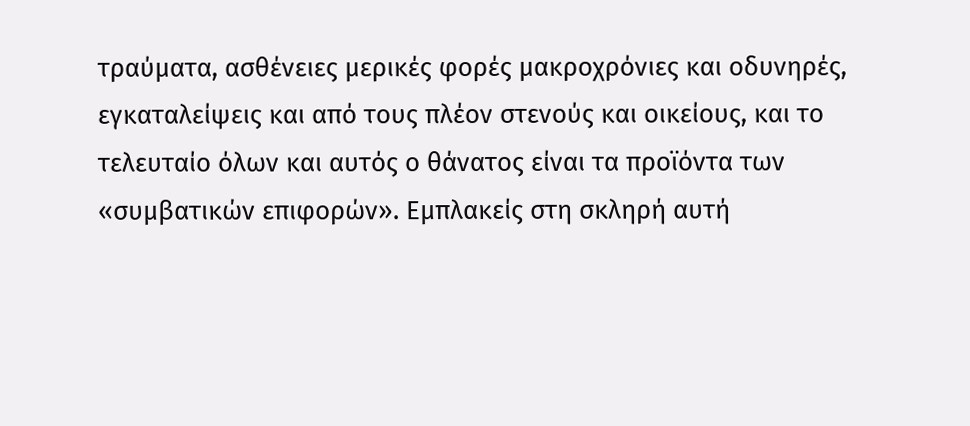τραύματα, ασθένειες μερικές φορές μακροχρόνιες και οδυνηρές, εγκαταλείψεις και από τους πλέον στενούς και οικείους, και το τελευταίο όλων και αυτός ο θάνατος είναι τα προϊόντα των «συμβατικών επιφορών». Εμπλακείς στη σκληρή αυτή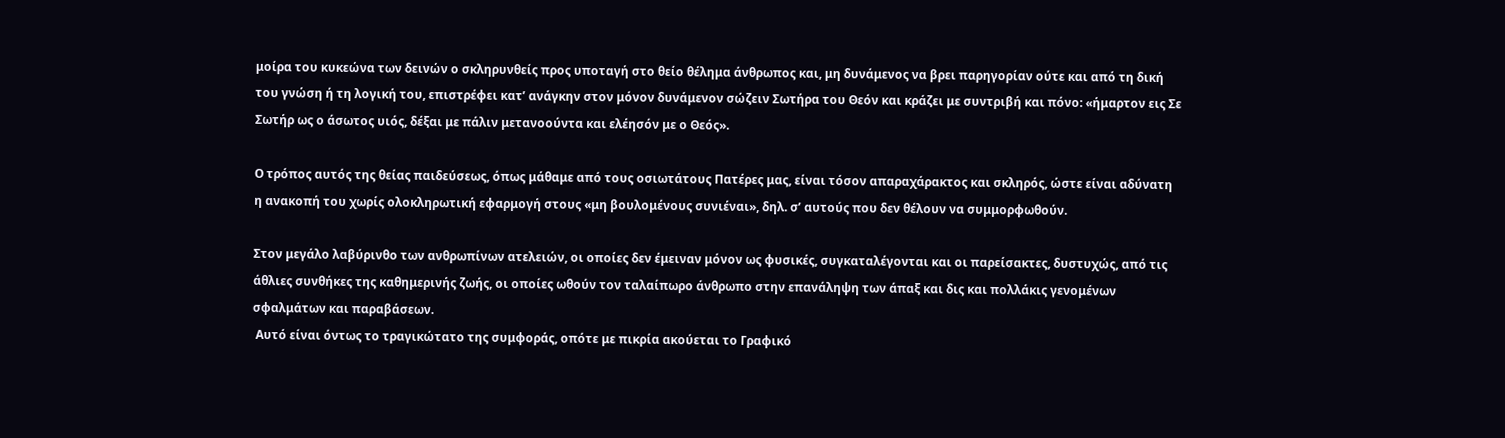μοίρα του κυκεώνα των δεινών ο σκληρυνθείς προς υποταγή στο θείο θέλημα άνθρωπος και, μη δυνάμενος να βρει παρηγορίαν ούτε και από τη δική του γνώση ή τη λογική του, επιστρέφει κατ’ ανάγκην στον μόνον δυνάμενον σώζειν Σωτήρα του Θεόν και κράζει με συντριβή και πόνο: «ήμαρτον εις Σε Σωτήρ ως ο άσωτος υιός, δέξαι με πάλιν μετανοούντα και ελέησόν με ο Θεός».

Ο τρόπος αυτός της θείας παιδεύσεως, όπως μάθαμε από τους οσιωτάτους Πατέρες μας, είναι τόσον απαραχάρακτος και σκληρός, ώστε είναι αδύνατη η ανακοπή του χωρίς ολοκληρωτική εφαρμογή στους «μη βουλομένους συνιέναι», δηλ. σ’ αυτούς που δεν θέλουν να συμμορφωθούν.

Στον μεγάλο λαβύρινθο των ανθρωπίνων ατελειών, οι οποίες δεν έμειναν μόνον ως φυσικές, συγκαταλέγονται και οι παρείσακτες, δυστυχώς, από τις άθλιες συνθήκες της καθημερινής ζωής, οι οποίες ωθούν τον ταλαίπωρο άνθρωπο στην επανάληψη των άπαξ και δις και πολλάκις γενομένων σφαλμάτων και παραβάσεων.
 Αυτό είναι όντως το τραγικώτατο της συμφοράς, οπότε με πικρία ακούεται το Γραφικό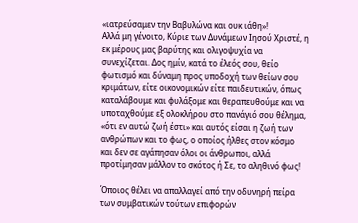«ιατρεύσαμεν την Βαβυλώνα και ουκ ιάθη»!
Αλλά μη γένοιτο, Κύριε των Δυνάμεων Ιησού Χριστέ, η εκ μέρους μας βαρύτης και ολιγοψυχία να συνεχίζεται. Δος ημίν, κατά το έλεός σου, θείο φωτισμό και δύναμη προς υποδοχή των θείων σου κριμάτων, είτε οικονομικών είτε παιδευτικών, όπως καταλάβουμε και φυλάξομε και θεραπευθούμε και να υποταχθούμε εξ ολοκλήρου στο πανάγιό σου θέλημα, «ότι εν αυτώ ζωή έστι» και αυτός είσαι η ζωή των ανθρώπων και το φως, ο οποίος ήλθες στον κόσμο και δεν σε αγάπησαν όλοι οι άνθρωποι, αλλά προτίμησαν μάλλον το σκότος ή Σε, το αληθινό φως!

Όποιος θέλει να απαλλαγεί από την οδυνηρή πείρα των συμβατικών τούτων επιφορών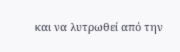και να λυτρωθεί από την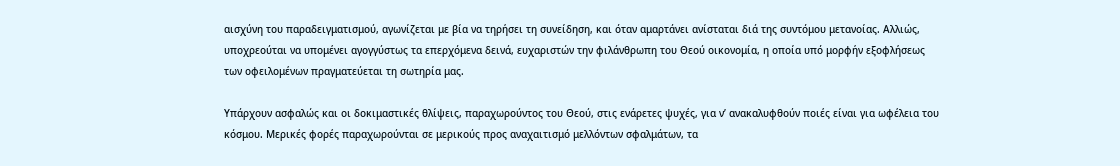αισχύνη του παραδειγματισμού, αγωνίζεται με βία να τηρήσει τη συνείδηση, και όταν αμαρτάνει ανίσταται διά της συντόμου μετανοίας. Αλλιώς, υποχρεούται να υπομένει αγογγύστως τα επερχόμενα δεινά, ευχαριστών την φιλάνθρωπη του Θεού οικονομία, η οποία υπό μορφήν εξοφλήσεως των οφειλομένων πραγματεύεται τη σωτηρία μας.

Υπάρχουν ασφαλώς και οι δοκιμαστικές θλίψεις, παραχωρούντος του Θεού, στις ενάρετες ψυχές, για ν’ ανακαλυφθούν ποιές είναι για ωφέλεια του κόσμου. Μερικές φορές παραχωρούνται σε μερικούς προς αναχαιτισμό μελλόντων σφαλμάτων, τα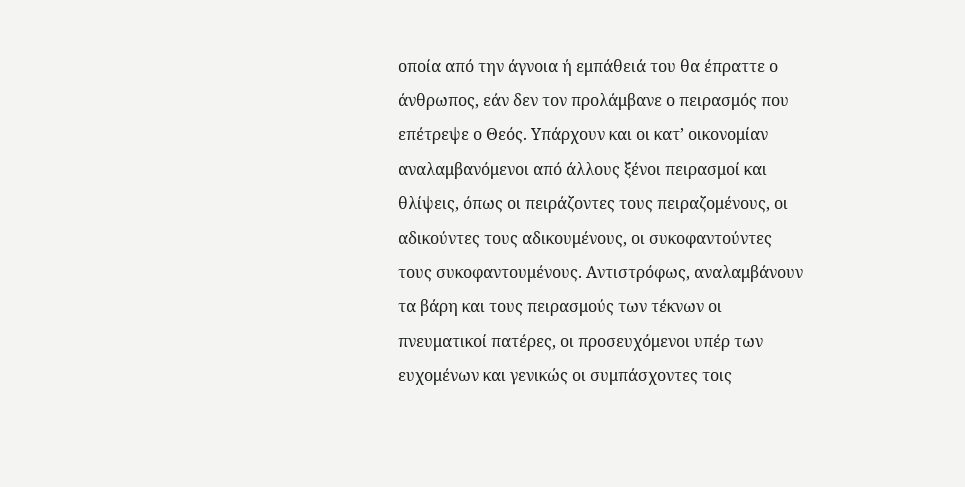οποία από την άγνοια ή εμπάθειά του θα έπραττε ο άνθρωπος, εάν δεν τον προλάμβανε ο πειρασμός που επέτρεψε ο Θεός. Υπάρχουν και οι κατ’ οικονομίαν αναλαμβανόμενοι από άλλους ξένοι πειρασμοί και θλίψεις, όπως οι πειράζοντες τους πειραζομένους, οι αδικούντες τους αδικουμένους, οι συκοφαντούντες τους συκοφαντουμένους. Αντιστρόφως, αναλαμβάνουν τα βάρη και τους πειρασμούς των τέκνων οι πνευματικοί πατέρες, οι προσευχόμενοι υπέρ των ευχομένων και γενικώς οι συμπάσχοντες τοις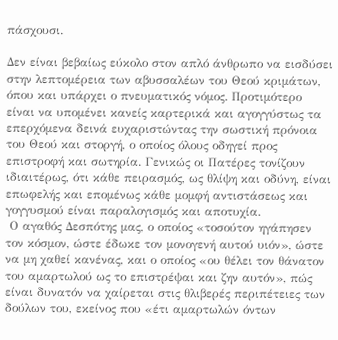πάσχουσι.

Δεν είναι βεβαίως εύκολο στον απλό άνθρωπο να εισδύσει στην λεπτομέρεια των αβυσσαλέων του Θεού κριμάτων, όπου και υπάρχει ο πνευματικός νόμος. Προτιμότερο είναι να υπομένει κανείς καρτερικά και αγογγύστως τα επερχόμενα δεινά ευχαριστώντας την σωστική πρόνοια του Θεού και στοργή, ο οποίος όλους οδηγεί προς επιστροφή και σωτηρία. Γενικώς οι Πατέρες τονίζουν ιδιαιτέρως, ότι κάθε πειρασμός, ως θλίψη και οδύνη, είναι επωφελής και επομένως κάθε μομφή αντιστάσεως και γογγυσμού είναι παραλογισμός και αποτυχία.
 Ο αγαθός Δεσπότης μας, ο οποίος «τοσούτον ηγάπησεν τον κόσμον, ώστε έδωκε τον μονογενή αυτού υιόν», ώστε να μη χαθεί κανένας, και ο οποίος «ου θέλει τον θάνατον του αμαρτωλού ως το επιστρέψαι και ζην αυτόν», πώς είναι δυνατόν να χαίρεται στις θλιβερές περιπέτειες των δούλων του, εκείνος που «έτι αμαρτωλών όντων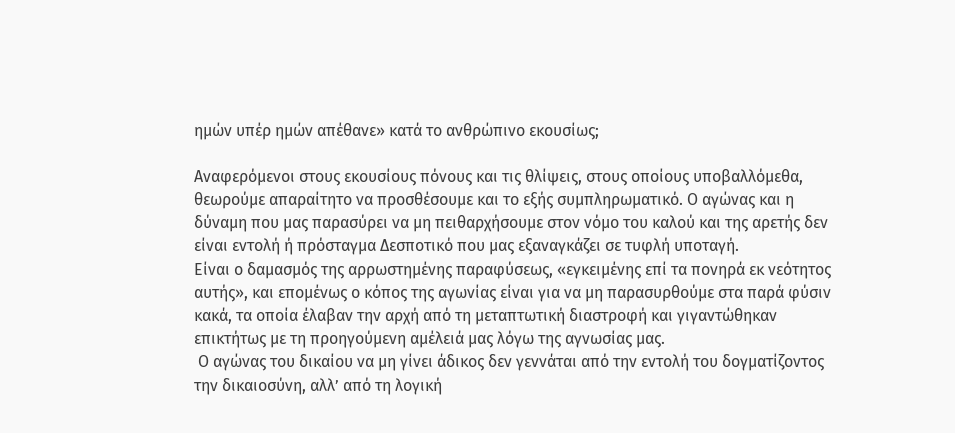ημών υπέρ ημών απέθανε» κατά το ανθρώπινο εκουσίως;

Αναφερόμενοι στους εκουσίους πόνους και τις θλίψεις, στους οποίους υποβαλλόμεθα, θεωρούμε απαραίτητο να προσθέσουμε και το εξής συμπληρωματικό. Ο αγώνας και η δύναμη που μας παρασύρει να μη πειθαρχήσουμε στον νόμο του καλού και της αρετής δεν είναι εντολή ή πρόσταγμα Δεσποτικό που μας εξαναγκάζει σε τυφλή υποταγή.
Είναι ο δαμασμός της αρρωστημένης παραφύσεως, «εγκειμένης επί τα πονηρά εκ νεότητος αυτής», και επομένως ο κόπος της αγωνίας είναι για να μη παρασυρθούμε στα παρά φύσιν κακά, τα οποία έλαβαν την αρχή από τη μεταπτωτική διαστροφή και γιγαντώθηκαν επικτήτως με τη προηγούμενη αμέλειά μας λόγω της αγνωσίας μας.
 Ο αγώνας του δικαίου να μη γίνει άδικος δεν γεννάται από την εντολή του δογματίζοντος την δικαιοσύνη, αλλ’ από τη λογική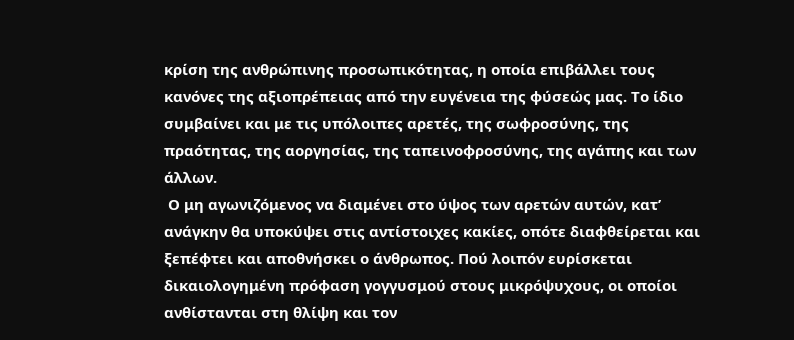κρίση της ανθρώπινης προσωπικότητας, η οποία επιβάλλει τους κανόνες της αξιοπρέπειας από την ευγένεια της φύσεώς μας. Το ίδιο συμβαίνει και με τις υπόλοιπες αρετές, της σωφροσύνης, της πραότητας, της αοργησίας, της ταπεινοφροσύνης, της αγάπης και των άλλων.
 Ο μη αγωνιζόμενος να διαμένει στο ύψος των αρετών αυτών, κατ’ ανάγκην θα υποκύψει στις αντίστοιχες κακίες, οπότε διαφθείρεται και ξεπέφτει και αποθνήσκει ο άνθρωπος. Πού λοιπόν ευρίσκεται δικαιολογημένη πρόφαση γογγυσμού στους μικρόψυχους, οι οποίοι ανθίστανται στη θλίψη και τον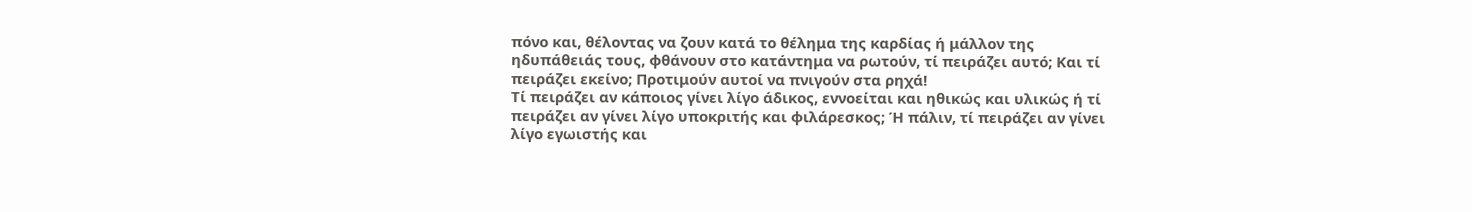πόνο και, θέλοντας να ζουν κατά το θέλημα της καρδίας ή μάλλον της ηδυπάθειάς τους, φθάνουν στο κατάντημα να ρωτούν, τί πειράζει αυτό; Και τί πειράζει εκείνο; Προτιμούν αυτοί να πνιγούν στα ρηχά!
Τί πειράζει αν κάποιος γίνει λίγο άδικος, εννοείται και ηθικώς και υλικώς ή τί πειράζει αν γίνει λίγο υποκριτής και φιλάρεσκος; Ή πάλιν, τί πειράζει αν γίνει λίγο εγωιστής και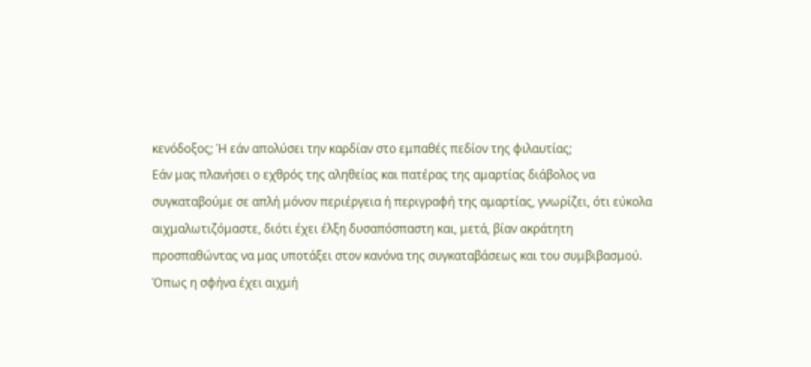κενόδοξος; Ή εάν απολύσει την καρδίαν στο εμπαθές πεδίον της φιλαυτίας;
Εάν μας πλανήσει ο εχθρός της αληθείας και πατέρας της αμαρτίας διάβολος να συγκαταβούμε σε απλή μόνον περιέργεια ή περιγραφή της αμαρτίας, γνωρίζει, ότι εύκολα αιχμαλωτιζόμαστε, διότι έχει έλξη δυσαπόσπαστη και, μετά, βίαν ακράτητη προσπαθώντας να μας υποτάξει στον κανόνα της συγκαταβάσεως και του συμβιβασμού.
Όπως η σφήνα έχει αιχμή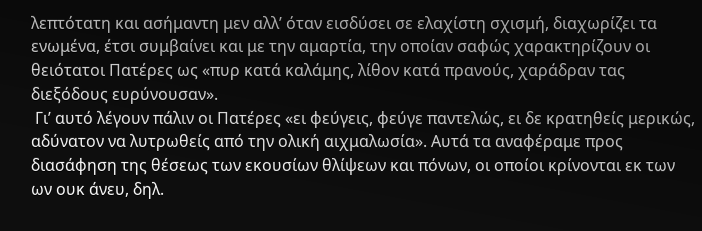λεπτότατη και ασήμαντη μεν αλλ’ όταν εισδύσει σε ελαχίστη σχισμή, διαχωρίζει τα ενωμένα, έτσι συμβαίνει και με την αμαρτία, την οποίαν σαφώς χαρακτηρίζουν οι θειότατοι Πατέρες ως «πυρ κατά καλάμης, λίθον κατά πρανούς, χαράδραν τας διεξόδους ευρύνουσαν».
 Γι’ αυτό λέγουν πάλιν οι Πατέρες «ει φεύγεις, φεύγε παντελώς, ει δε κρατηθείς μερικώς, αδύνατον να λυτρωθείς από την ολική αιχμαλωσία». Αυτά τα αναφέραμε προς διασάφηση της θέσεως των εκουσίων θλίψεων και πόνων, οι οποίοι κρίνονται εκ των ων ουκ άνευ, δηλ.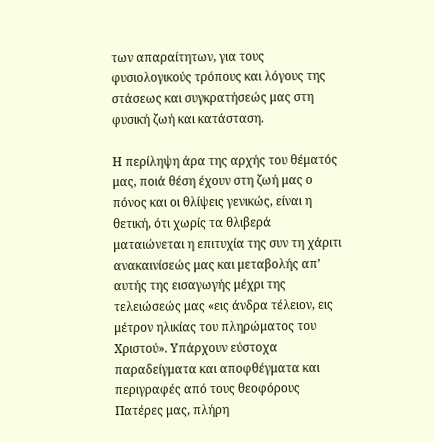των απαραίτητων, για τους φυσιολογικούς τρόπους και λόγους της στάσεως και συγκρατήσεώς μας στη φυσική ζωή και κατάσταση.

Η περίληψη άρα της αρχής του θέματός μας, ποιά θέση έχουν στη ζωή μας ο πόνος και οι θλίψεις γενικώς, είναι η θετική, ότι χωρίς τα θλιβερά ματαιώνεται η επιτυχία της συν τη χάριτι ανακαινίσεώς μας και μεταβολής απ’ αυτής της εισαγωγής μέχρι της τελειώσεώς μας «εις άνδρα τέλειον, εις μέτρον ηλικίας του πληρώματος του Χριστού». Υπάρχουν εύστοχα παραδείγματα και αποφθέγματα και περιγραφές από τους θεοφόρους Πατέρες μας, πλήρη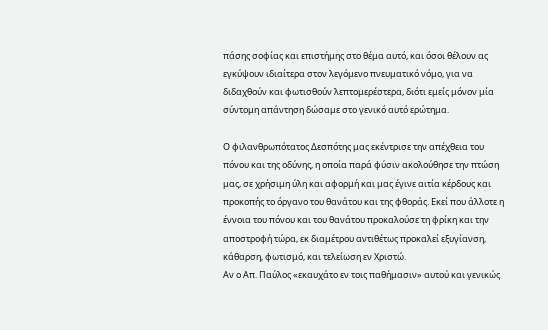πάσης σοφίας και επιστήμης στο θέμα αυτό, και όσοι θέλουν ας εγκύψουν ιδιαίτερα στον λεγόμενο πνευματικό νόμο, για να διδαχθούν και φωτισθούν λεπτομερέστερα, διότι εμείς μόνον μία σύντομη απάντηση δώσαμε στο γενικό αυτό ερώτημα.

Ο φιλανθρωπότατος Δεσπότης μας εκέντρισε την απέχθεια του πόνου και της οδύνης, η οποία παρά φύσιν ακολούθησε την πτώση μας, σε χρήσιμη ύλη και αφορμή και μας έγινε αιτία κέρδους και προκοπής το όργανο του θανάτου και της φθοράς. Εκεί που άλλοτε η έννοια του πόνου και του θανάτου προκαλούσε τη φρίκη και την αποστροφή τώρα, εκ διαμέτρου αντιθέτως προκαλεί εξυγίανση, κάθαρση, φωτισμό, και τελείωση εν Χριστώ.
Αν ο Απ. Παύλος «εκαυχάτο εν τοις παθήμασιν» αυτού και γενικώς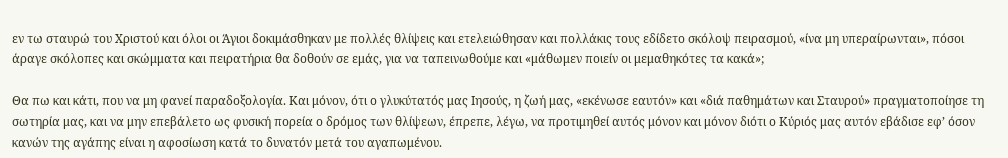εν τω σταυρώ του Χριστού και όλοι οι Άγιοι δοκιμάσθηκαν με πολλές θλίψεις και ετελειώθησαν και πολλάκις τους εδίδετο σκόλοψ πειρασμού, «ίνα μη υπεραίρωνται», πόσοι άραγε σκόλοπες και σκώμματα και πειρατήρια θα δοθούν σε εμάς, για να ταπεινωθούμε και «μάθωμεν ποιείν οι μεμαθηκότες τα κακά»;

Θα πω και κάτι, που να μη φανεί παραδοξολογία. Και μόνον, ότι ο γλυκύτατός μας Ιησούς, η ζωή μας, «εκένωσε εαυτόν» και «διά παθημάτων και Σταυρού» πραγματοποίησε τη σωτηρία μας, και να μην επεβάλετο ως φυσική πορεία ο δρόμος των θλίψεων, έπρεπε, λέγω, να προτιμηθεί αυτός μόνον και μόνον διότι ο Κύριός μας αυτόν εβάδισε εφ’ όσον κανών της αγάπης είναι η αφοσίωση κατά το δυνατόν μετά του αγαπωμένου.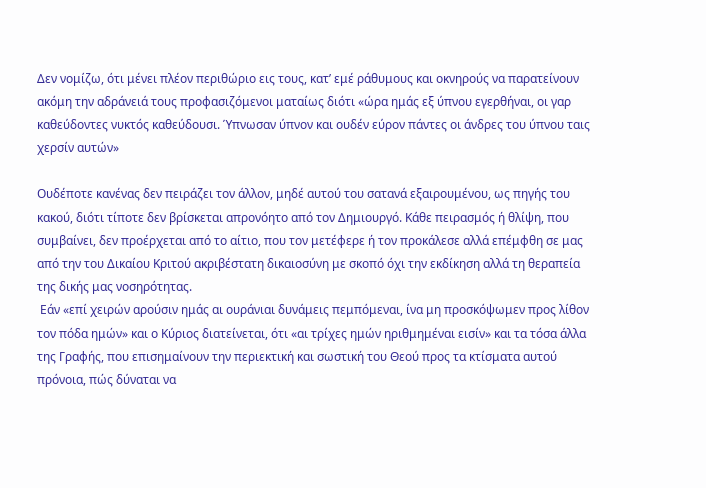Δεν νομίζω, ότι μένει πλέον περιθώριο εις τους, κατ’ εμέ ράθυμους και οκνηρούς να παρατείνουν ακόμη την αδράνειά τους προφασιζόμενοι ματαίως διότι «ώρα ημάς εξ ύπνου εγερθήναι, οι γαρ καθεύδοντες νυκτός καθεύδουσι. Ύπνωσαν ύπνον και ουδέν εύρον πάντες οι άνδρες του ύπνου ταις χερσίν αυτών»

Ουδέποτε κανένας δεν πειράζει τον άλλον, μηδέ αυτού του σατανά εξαιρουμένου, ως πηγής του κακού, διότι τίποτε δεν βρίσκεται απρονόητο από τον Δημιουργό. Κάθε πειρασμός ή θλίψη, που συμβαίνει, δεν προέρχεται από το αίτιο, που τον μετέφερε ή τον προκάλεσε αλλά επέμφθη σε μας από την του Δικαίου Κριτού ακριβέστατη δικαιοσύνη με σκοπό όχι την εκδίκηση αλλά τη θεραπεία της δικής μας νοσηρότητας.
 Εάν «επί χειρών αρούσιν ημάς αι ουράνιαι δυνάμεις πεμπόμεναι, ίνα μη προσκόψωμεν προς λίθον τον πόδα ημών» και ο Κύριος διατείνεται, ότι «αι τρίχες ημών ηριθμημέναι εισίν» και τα τόσα άλλα της Γραφής, που επισημαίνουν την περιεκτική και σωστική του Θεού προς τα κτίσματα αυτού πρόνοια, πώς δύναται να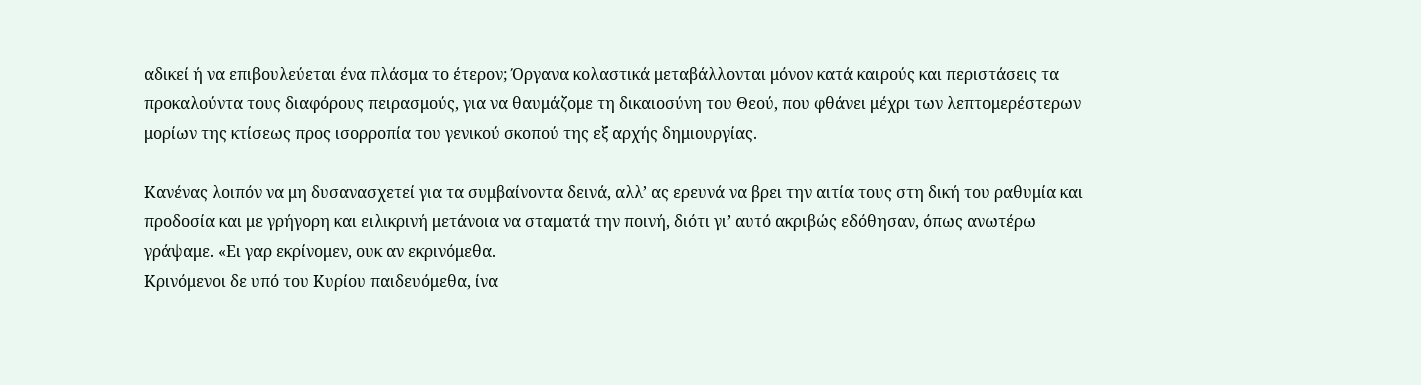αδικεί ή να επιβουλεύεται ένα πλάσμα το έτερον; Όργανα κολαστικά μεταβάλλονται μόνον κατά καιρούς και περιστάσεις τα προκαλούντα τους διαφόρους πειρασμούς, για να θαυμάζομε τη δικαιοσύνη του Θεού, που φθάνει μέχρι των λεπτομερέστερων μορίων της κτίσεως προς ισορροπία του γενικού σκοπού της εξ αρχής δημιουργίας.

Κανένας λοιπόν να μη δυσανασχετεί για τα συμβαίνοντα δεινά, αλλ’ ας ερευνά να βρει την αιτία τους στη δική του ραθυμία και προδοσία και με γρήγορη και ειλικρινή μετάνοια να σταματά την ποινή, διότι γι’ αυτό ακριβώς εδόθησαν, όπως ανωτέρω γράψαμε. «Ει γαρ εκρίνομεν, ουκ αν εκρινόμεθα.
Κρινόμενοι δε υπό του Κυρίου παιδευόμεθα, ίνα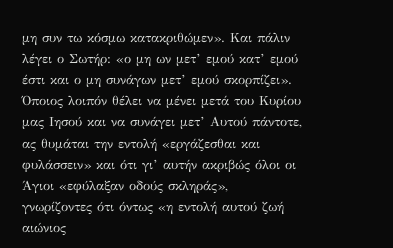μη συν τω κόσμω κατακριθώμεν». Και πάλιν λέγει ο Σωτήρ: «ο μη ων μετ’ εμού κατ’ εμού έστι και ο μη συνάγων μετ’ εμού σκορπίζει». Όποιος λοιπόν θέλει να μένει μετά του Κυρίου μας Ιησού και να συνάγει μετ’ Αυτού πάντοτε, ας θυμάται την εντολή «εργάζεσθαι και φυλάσσειν» και ότι γι’ αυτήν ακριβώς όλοι οι Άγιοι «εφύλαξαν οδούς σκληράς», γνωρίζοντες ότι όντως «η εντολή αυτού ζωή αιώνιος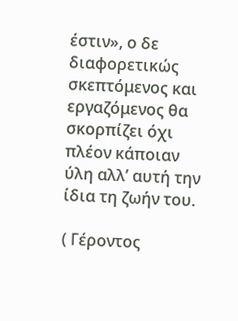έστιν», ο δε διαφορετικώς σκεπτόμενος και εργαζόμενος θα σκορπίζει όχι πλέον κάποιαν ύλη αλλ’ αυτή την ίδια τη ζωήν του.

( Γέροντος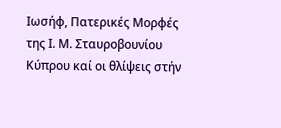Ιωσήφ, Πατερικές Μορφές της Ι. Μ. Σταυροβουνίου Κύπρου καί οι θλίψεις στήν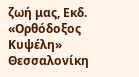ζωή μας, Εκδ. «Ορθόδοξος Κυψέλη» Θεσσαλονίκη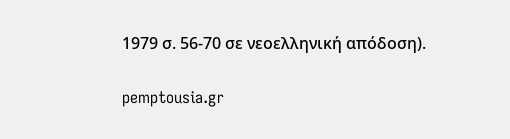1979 σ. 56-70 σε νεοελληνική απόδοση).

pemptousia.gr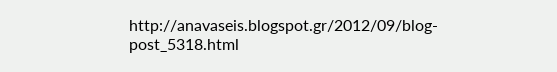http://anavaseis.blogspot.gr/2012/09/blog-post_5318.html